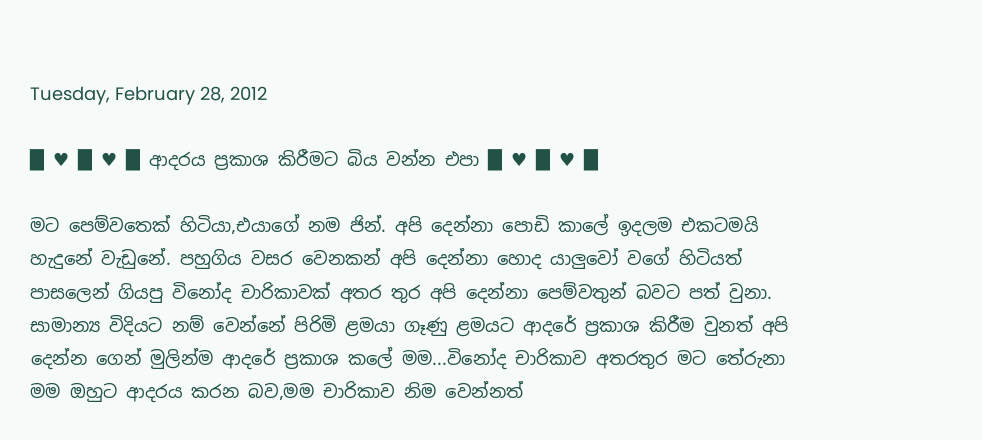Tuesday, February 28, 2012

█ ♥ █ ♥ █ ආදරය ප්‍රකාශ කිරීමට බිය වන්න එපා █ ♥ █ ♥ █

මට පෙම්වතෙක් හිටියා,එයාගේ නම ජින්. අපි දෙන්නා පොඩි කාලේ ඉදලම එකටමයි හැදුනේ වැඩුනේ. පහුගිය වසර වෙනකන් අපි දෙන්නා හොද යාලුවෝ වගේ හිටියත් පාසලෙන් ගියපු විනෝද චාරිකාවක් අතර තුර අපි දෙන්නා පෙම්වතුන් බවට පත් වුනා.
සාමාන්‍ය විදියට නම් වෙන්නේ පිරිමි ළමයා ගෑණු ළමයට ආදරේ ප්‍රකාශ කිරීම වුනත් අපි දෙන්න ගෙන් මුලින්ම ආදරේ ප්‍රකාශ කලේ මම...විනෝද චාරිකාව අතරතුර මට තේරුනා මම ඔහුට ආදරය කරන බව,මම චාරිකාව නිම වෙන්නත්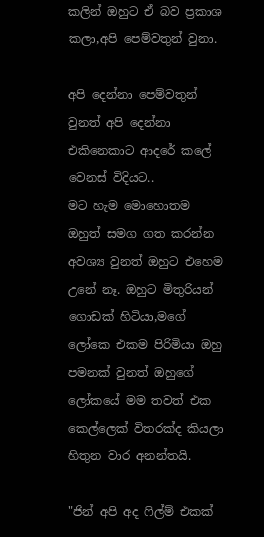කලින් ඔහුට ඒ බව ප්‍රකාශ කලා,අපි පෙම්වතුන් වුනා.

අපි දෙන්නා පෙම්වතුන් වුනත් අපි දෙන්නා එකිනෙකාට ආදරේ කලේ වෙනස් විදියට..
මට හැම මොහොතම ඔහුත් සමග ගත කරන්න අවශ්‍ය වුනත් ඔහුට එහෙම උනේ නෑ. ඔහුට මිතුරියන් ගොඩක් හිටියා,මගේ ලෝකෙ එකම පිරිමියා ඔහු පමනක් වුනත් ඔහුගේ ලෝකයේ මම තවත් එක කෙල්ලෙක් විතරක්ද කියලා හිතුන වාර අනන්තයි.

"ජින් අපි අද ෆිල්ම් එකක්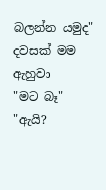බලන්න යමුද" දවසක් මම ඇහුවා
"මට බෑ"
"ඇයි?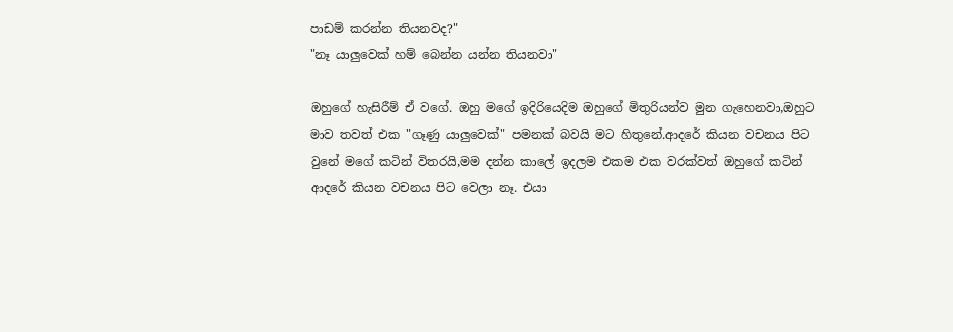පාඩම් කරන්න තියනවද?"
"නෑ යාලුවෙක් හම් බෙන්න යන්න තියනවා"

ඔහුගේ හැසිරීම් ඒ වගේ. ඔහු මගේ ඉදිරියෙදිම ඔහුගේ මිතුරියන්ව මුන ගැහෙනවා,ඔහුට මාව තවත් එක "ගෑණු යාලුවෙක්" පමනක් බවයි මට හිතුනේ.ආදරේ කියන වචනය පිට වුනේ මගේ කටින් විතරයි,මම දන්න කාලේ ඉදලම එකම එක වරක්වත් ඔහුගේ කටින් ආදරේ කියන වචනය පිට වෙලා නෑ. එයා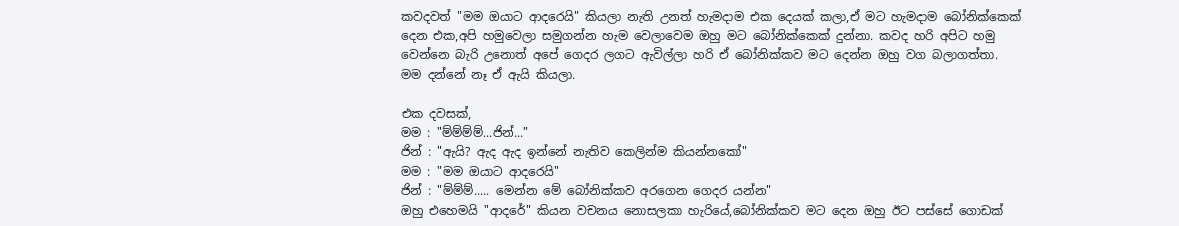කවදවත් "මම ඔයාට ආදරෙයි" කියලා නැති උනත් හැමදාම එක දෙයක් කලා,ඒ මට හැමදාම බෝනික්කෙක් දෙන එක,අපි හමුවෙලා සමුගන්න හැම වෙලාවෙම ඔහු මට බෝනික්කෙක් දුන්නා. කවද හරි අපිට හමු වෙන්නෙ බැරි උනොත් අපේ ගෙදර ලගට ඇවිල්ලා හරි ඒ බෝනික්කව මට දෙන්න ඔහු වග බලාගත්තා.
මම දන්නේ නෑ ඒ ඇයි කියලා.

එක දවසක්,
මම : "ම්ම්ම්ම්...ජින්..."
ජින් : "ඇයි? ඇද ඇද ඉන්නේ නැතිව කෙලින්ම කියන්නකෝ"
මම : "මම ඔයාට ආදරෙයි"
ජින් : "ම්ම්ම්..... මෙන්න මේ බෝනික්කව අරගෙන ගෙදර යන්න"
ඔහු එහෙමයි "ආදරේ" කියන වචනය නොසලකා හැරියේ,බෝනික්කව මට දෙන ඔහු ඊට පස්සේ ගොඩක්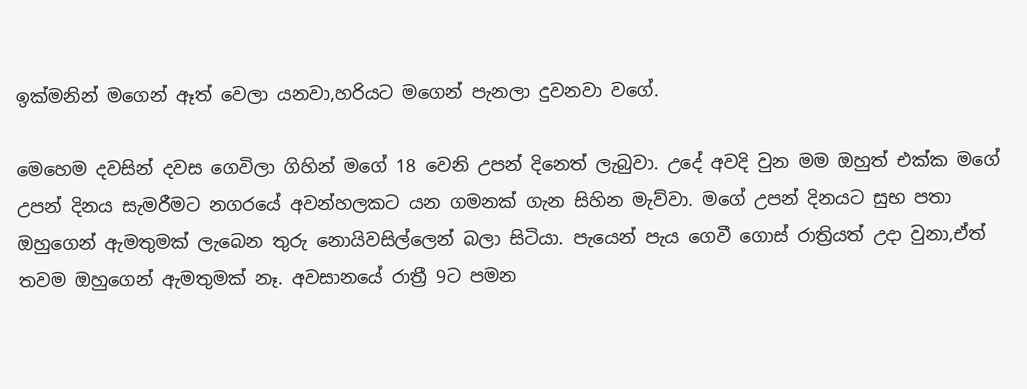ඉක්මනින් මගෙන් ඈත් වෙලා යනවා,හරියට මගෙන් පැනලා දුවනවා වගේ.

මෙහෙම දවසින් දවස ගෙවිලා ගිහින් මගේ 18 වෙනි උපන් දිනෙත් ලැබුවා. උදේ අවදි වුන මම ඔහුත් එක්ක මගේ උපන් දිනය සැමරීමට නගරයේ අවන්හලකට යන ගමනක් ගැන සිහින මැව්වා. මගේ උපන් දිනයට සුභ පතා ඔහුගෙන් ඇමතුමක් ලැබෙන තුරු නොයිවසිල්ලෙන් බලා සිටියා. පැයෙන් පැය ගෙවී ගොස් රාත්‍රියත් උදා වුනා,ඒත් තවම ඔහුගෙන් ඇමතුමක් නෑ. අවසානයේ රාත්‍රී 9ට පමන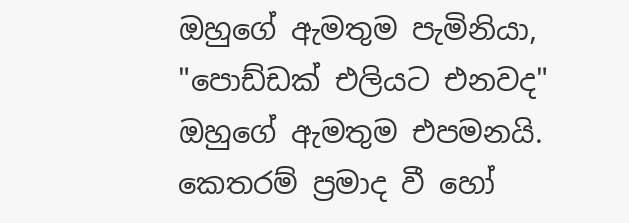ඔහුගේ ඇමතුම පැමිනියා,
"පොඩ්ඩක් එලියට එනවද" ඔහුගේ ඇමතුම එපමනයි.
කෙතරම් ප්‍රමාද වී හෝ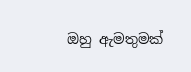ඔහු ඇමතුමක්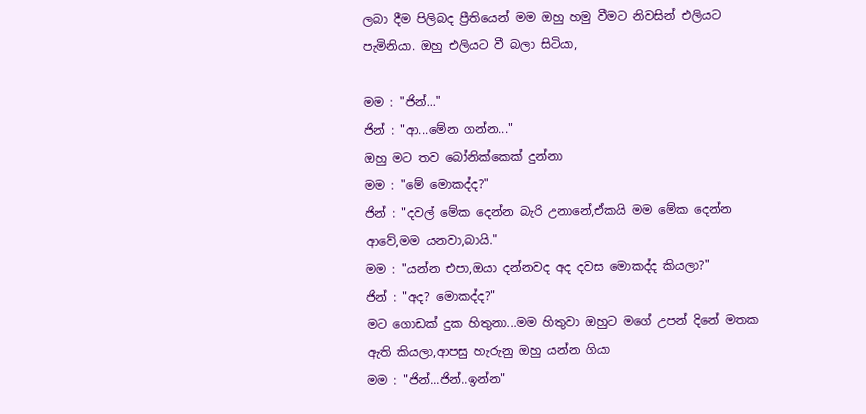ලබා දීම පිලිබද ප්‍රීතියෙන් මම ඔහු හමු වීමට නිවසින් එලියට පැමිනියා. ඔහු එලියට වී බලා සිටියා,

මම : "ජින්..."
ජින් : "ආ...මේන ගන්න..."
ඔහු මට තව බෝනික්කෙක් දුන්නා
මම : "මේ මොකද්ද?"
ජින් : "දවල් මේක දෙන්න බැරි උනානේ,ඒකයි මම මේක දෙන්න ආවේ,මම යනවා,බායි."
මම : "යන්න එපා,ඔයා දන්නවද අද දවස මොකද්ද කියලා?"
ජින් : "අද? මොකද්ද?"
මට ගොඩක් දුක හිතුනා...මම හිතුවා ඔහුට මගේ උපන් දිනේ මතක ඇති කියලා,ආපසු හැරුනු ඔහු යන්න ගියා
මම : "ජින්...ජින්..ඉන්න"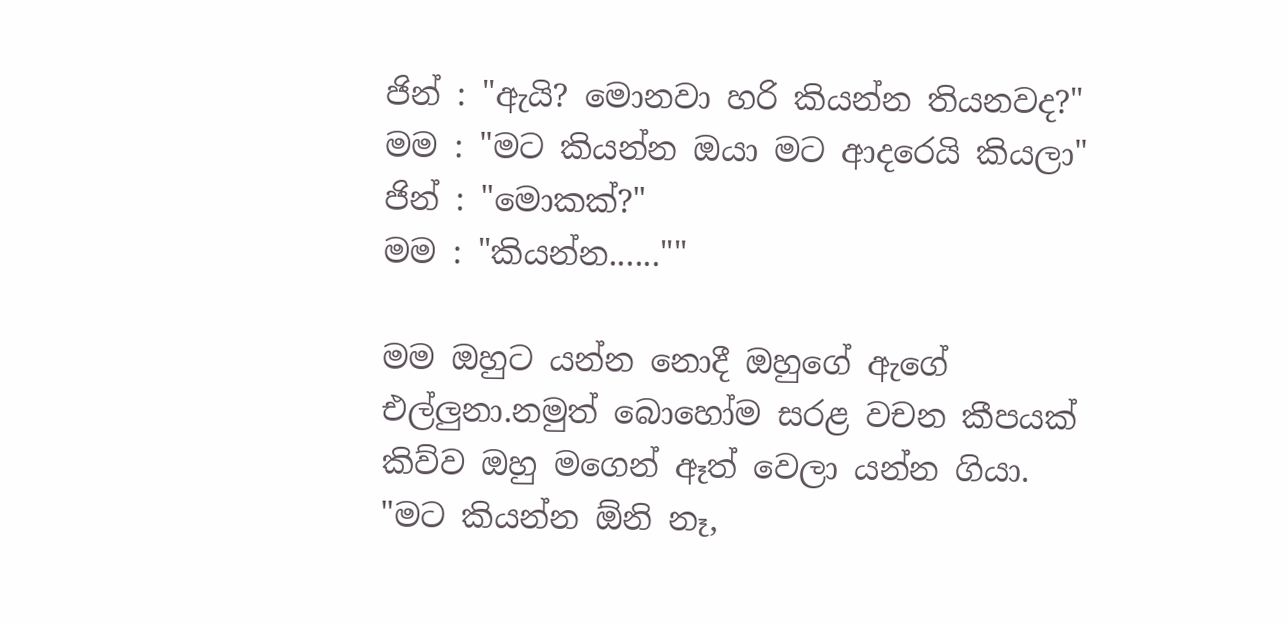ජින් : "ඇයි? මොනවා හරි කියන්න තියනවද?"
මම : "මට කියන්න ඔයා මට ආදරෙයි කියලා"
ජින් : "මොකක්?"
මම : "කියන්න......""

මම ඔහුට යන්න නොදී ඔහුගේ ඇගේ එල්ලුනා.නමුත් බොහෝම සරළ වචන කීපයක් කිව්ව ඔහු මගෙන් ඈත් වෙලා යන්න ගියා.
"මට කියන්න ඕනි නෑ,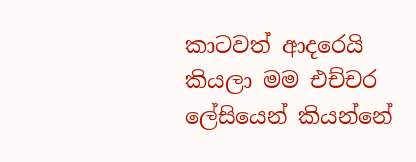කාටවත් ආදරෙයි කියලා මම එච්චර ලේසියෙන් කියන්නේ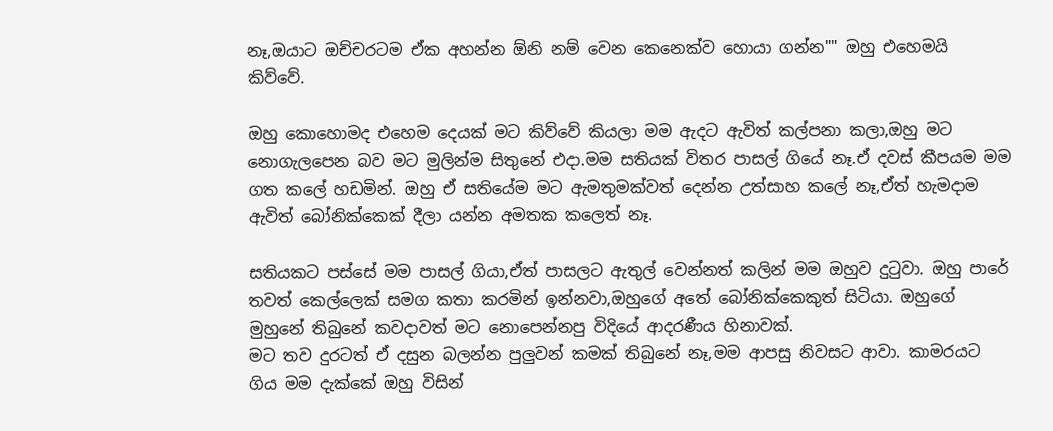නෑ,ඔයාට ඔච්චරටම ඒක අහන්න ඕනි නම් වෙන කෙනෙක්ව හොයා ගන්න"" ඔහු එහෙමයි කිව්වේ.

ඔහු කොහොමද එහෙම දෙයක් මට කිව්වේ කියලා මම ඇදට ඇවිත් කල්පනා කලා,ඔහු මට නොගැලපෙන බව මට මුලින්ම සිතුනේ එදා.මම සතියක් විතර පාසල් ගියේ නෑ.ඒ දවස් කීපයම මම ගත කලේ හඩමින්. ඔහු ඒ සතියේම මට ඇමතුමක්වත් දෙන්න උත්සාහ කලේ නෑ,ඒත් හැමදාම ඇවිත් බෝනික්කෙක් දීලා යන්න අමතක කලෙත් නෑ.

සතියකට පස්සේ මම පාසල් ගියා,ඒත් පාසලට ඇතුල් වෙන්නත් කලින් මම ඔහුව දුටුවා. ඔහු පාරේ තවත් කෙල්ලෙක් සමග කතා කරමින් ඉන්නවා,ඔහුගේ අතේ බෝනික්කෙකුත් සිටියා. ඔහුගේ මුහුනේ තිබුනේ කවදාවත් මට නොපෙන්නපු විදියේ ආදරණීය හිනාවක්.
මට තව දුරටත් ඒ දසුන බලන්න පුලුවන් කමක් තිබුනේ නෑ,මම ආපසු නිවසට ආවා. කාමරයට ගිය මම දැක්කේ ඔහු විසින්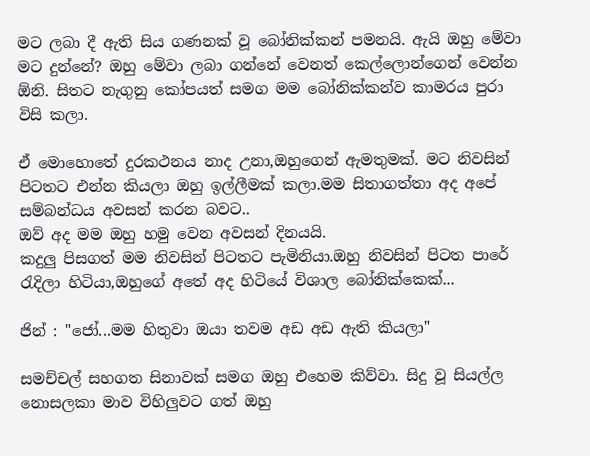මට ලබා දී ඇති සිය ගණනක් වූ බෝනික්කන් පමනයි. ඇයි ඔහු මේවා මට දුන්නේ? ඔහු මේවා ලබා ගන්නේ වෙනත් කෙල්ලොන්ගෙන් වෙන්න ඕනි. සිතට නැගුනු කෝපයත් සමග මම බෝනික්කන්ව කාමරය පුරා විසි කලා.

ඒ මොහොතේ දුරකථනය නාද උනා,ඔහුගෙන් ඇමතුමක්. මට නිවසින් පිටතට එන්න කියලා ඔහු ඉල්ලීමක් කලා.මම සිතාගත්තා අද අපේ සම්බන්ධය අවසන් කරන බවට..
ඔව් අද මම ඔහු හමු වෙන අවසන් දිනයයි.
කදුලු පිසගත් මම නිවසින් පිටතට පැමිනියා.ඔහු නිවසින් පිටත පාරේ රැදිලා හිටියා,ඔහුගේ අතේ අද හිටියේ විශාල බෝනික්කෙක්...

ජින් : "ජෝ...මම හිතුවා ඔයා තවම අඩ අඩ ඇති කියලා"

සමච්චල් සහගත සිනාවක් සමග ඔහු එහෙම කිව්වා. සිදු වූ සියල්ල නොසලකා මාව විහිලුවට ගත් ඔහු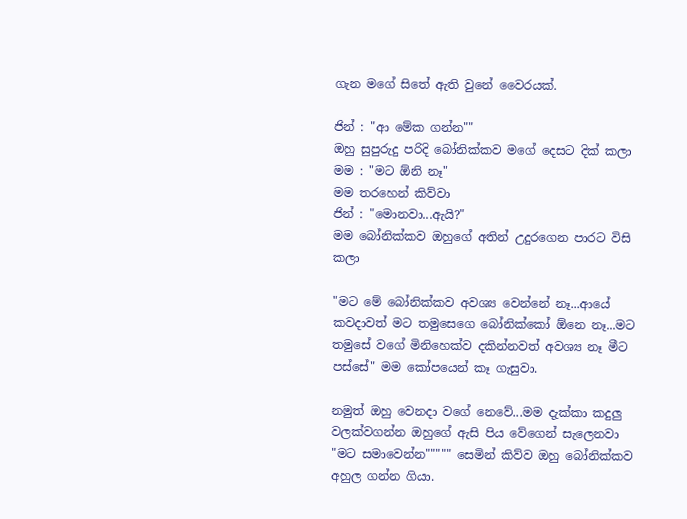ගැන මගේ සිතේ ඇති වුනේ වෛරයක්.

ජින් : "ආ මේක ගන්න""
ඔහු සුපුරුදු පරිදි බෝනික්කව මගේ දෙසට දික් කලා
මම : "මට ඕනි නෑ"
මම තරහෙන් කිව්වා
ජින් : "මොනවා...ඇයි?"
මම බෝනික්කව ඔහුගේ අතින් උදුරගෙන පාරට විසි කලා

"මට මේ බෝනික්කව අවශ්‍ය වෙන්නේ නෑ...ආයේ කවදාවත් මට තමුසෙගෙ බෝනික්කෝ ඕනෙ නෑ...මට තමුසේ වගේ මිනිහෙක්ව දකින්නවත් අවශ්‍ය නෑ මීට පස්සේ" මම කෝපයෙන් කෑ ගැසුවා.

නමුත් ඔහු වෙනදා වගේ නෙවේ...මම දැක්කා කදුලු වලක්වගන්න ඔහුගේ ඇසි පිය වේගෙන් සැලෙනවා
"මට සමාවෙන්න""""" සෙමින් කිව්ව ඔහු බෝනික්කව අහුල ගන්න ගියා.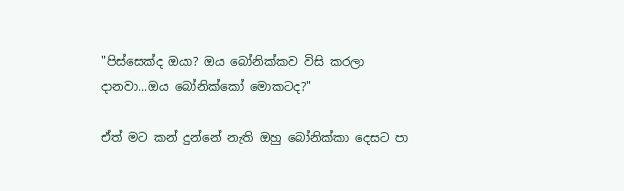"පිස්සෙක්ද ඔයා? ඔය බෝනික්කව විසි කරලා දානවා...ඔය බෝනික්කෝ මොකටද?"

ඒත් මට කන් දුන්නේ නැති ඔහු බෝනික්කා දෙසට පා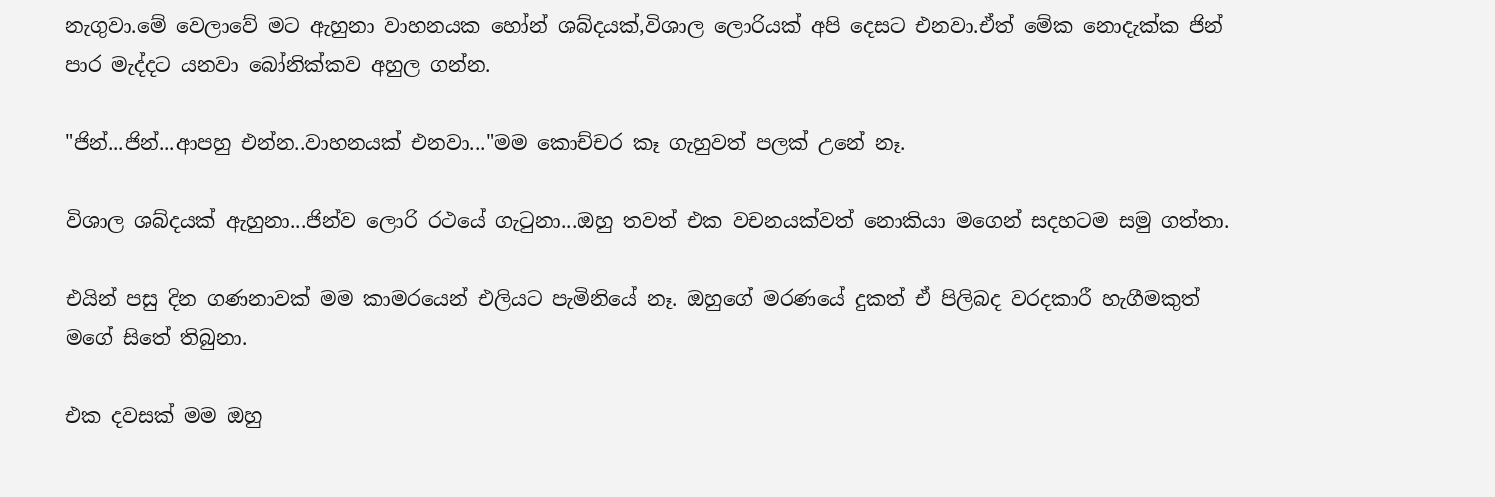නැගුවා.මේ වෙලාවේ මට ඇහුනා වාහනයක හෝන් ශබ්දයක්,විශාල ලොරියක් අපි දෙසට එනවා.ඒත් මේක නොදැක්ක ජින් පාර මැද්දට යනවා බෝනික්කව අහුල ගන්න.

"ජින්...ජින්...ආපහු එන්න..වාහනයක් එනවා..."මම කොච්චර කෑ ගැහුවත් පලක් උනේ නෑ.

විශාල ශබ්දයක් ඇහුනා...ජින්ව ලොරි රථයේ ගැටුනා...ඔහු තවත් එක වචනයක්වත් නොකියා මගෙන් සදහටම සමු ගත්තා.

එයින් පසු දින ගණනාවක් මම කාමරයෙන් එලියට පැමිනියේ නෑ. ඔහුගේ මරණයේ දුකත් ඒ පිලිබද වරදකාරී හැගීමකුත් මගේ සිතේ තිබුනා.

එක දවසක් මම ඔහු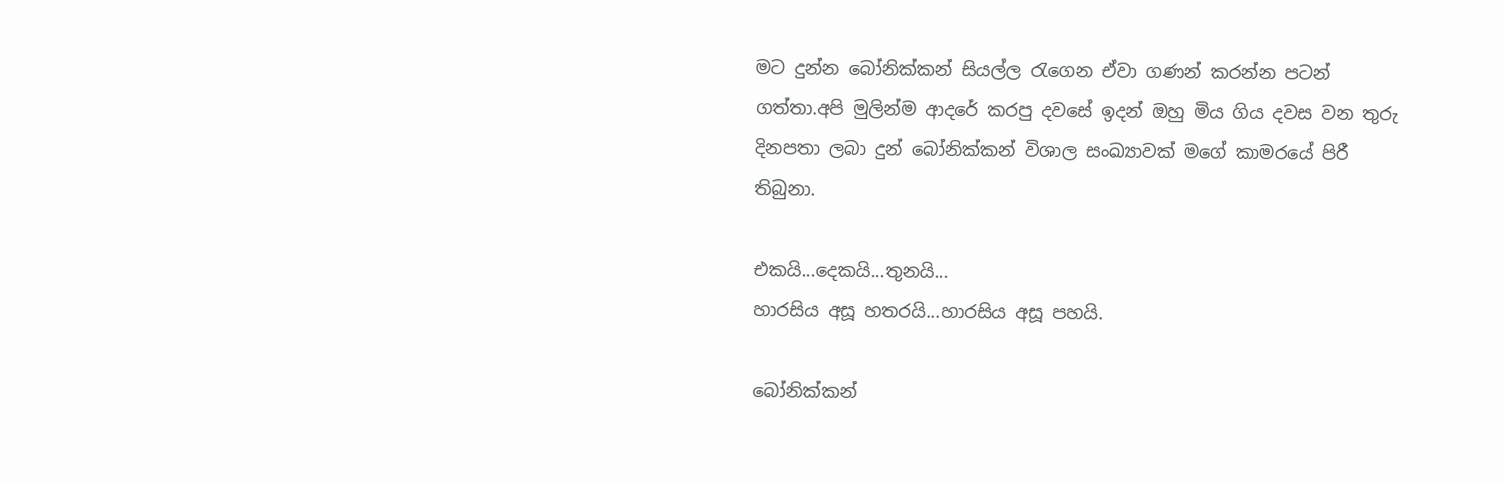මට දුන්න බෝනික්කන් සියල්ල රැගෙන ඒවා ගණන් කරන්න පටන් ගත්තා.අපි මුලින්ම ආදරේ කරපු දවසේ ඉදන් ඔහු මිය ගිය දවස වන තුරු දිනපතා ලබා දුන් බෝනික්කන් විශාල සංඛ්‍යාවක් මගේ කාමරයේ පිරී තිබුනා.

එකයි...දෙකයි...තුනයි...
හාරසිය අසූ හතරයි...හාරසිය අසූ පහයි.

බෝනික්කන්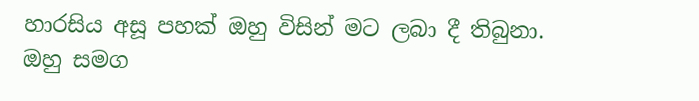හාරසිය අසූ පහක් ඔහු විසින් මට ලබා දී තිබුනා.
ඔහු සමග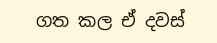ගත කල ඒ දවස්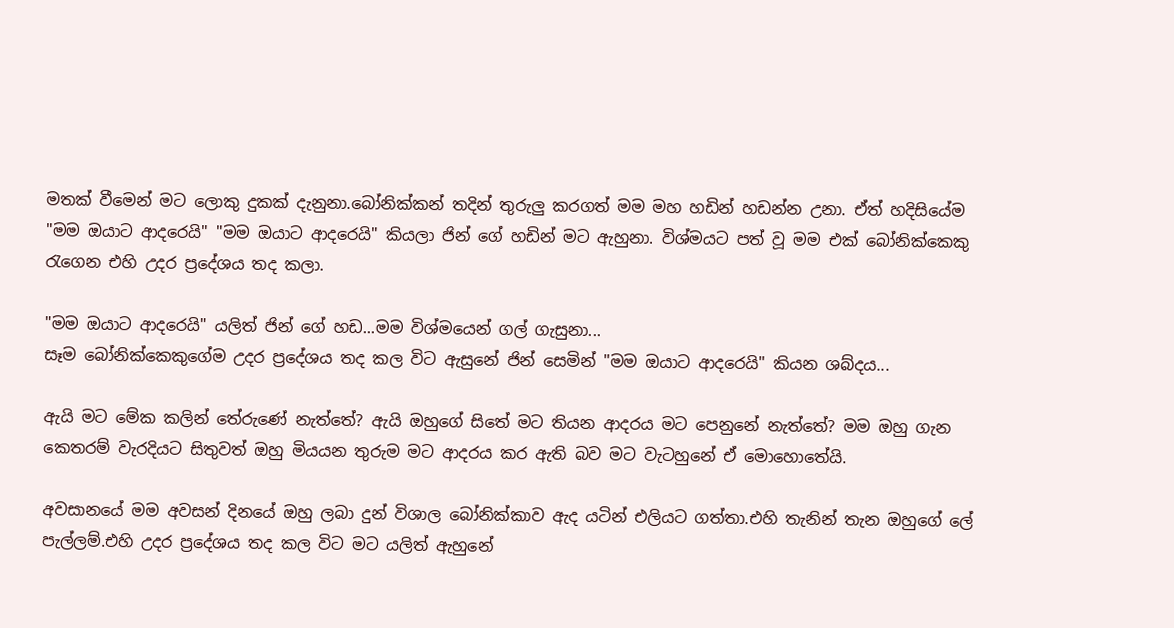මතක් වීමෙන් මට ලොකු දුකක් දැනුනා.බෝනික්කන් තදින් තුරුලු කරගත් මම මහ හඩින් හඩන්න උනා. ඒත් හදිසියේම "මම ඔයාට ආදරෙයි" "මම ඔයාට ආදරෙයි" කියලා ජින් ගේ හඩින් මට ඇහුනා. විශ්මයට පත් වූ මම එක් බෝනික්කෙකු රැගෙන එහි උදර ප්‍රදේශය තද කලා.

"මම ඔයාට ආදරෙයි" යලිත් ජින් ගේ හඩ...මම විශ්මයෙන් ගල් ගැසුනා...
සෑම බෝනික්කෙකුගේම උදර ප්‍රදේශය තද කල විට ඇසුනේ ජින් සෙමින් "මම ඔයාට ආදරෙයි" කියන ශබ්දය...

ඇයි මට මේක කලින් තේරුණේ නැත්තේ? ඇයි ඔහුගේ සිතේ මට තියන ආදරය මට පෙනුනේ නැත්තේ? මම ඔහු ගැන කෙතරම් වැරදියට සිතුවත් ඔහු මියයන තුරුම මට ආදරය කර ඇති බව මට වැටහුනේ ඒ මොහොතේයි.

අවසානයේ මම අවසන් දිනයේ ඔහු ලබා දුන් විශාල බෝනික්කාව ඇද යටින් එලියට ගත්තා.එහි තැනින් තැන ඔහුගේ ලේ පැල්ලම්.එහි උදර ප්‍රදේශය තද කල විට මට යලිත් ඇහුනේ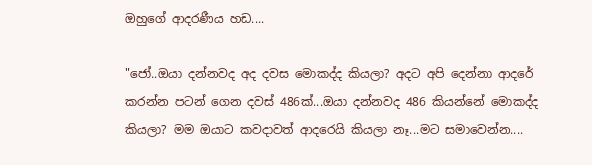ඔහුගේ ආදරණීය හඩ....

"ජෝ..ඔයා දන්නවද අද දවස මොකද්ද කියලා? අදට අපි දෙන්නා ආදරේ කරන්න පටන් ගෙන දවස් 486ක්...ඔයා දන්නවද 486 කියන්නේ මොකද්ද කියලා? මම ඔයාට කවදාවත් ආදරෙයි කියලා නෑ...මට සමාවෙන්න....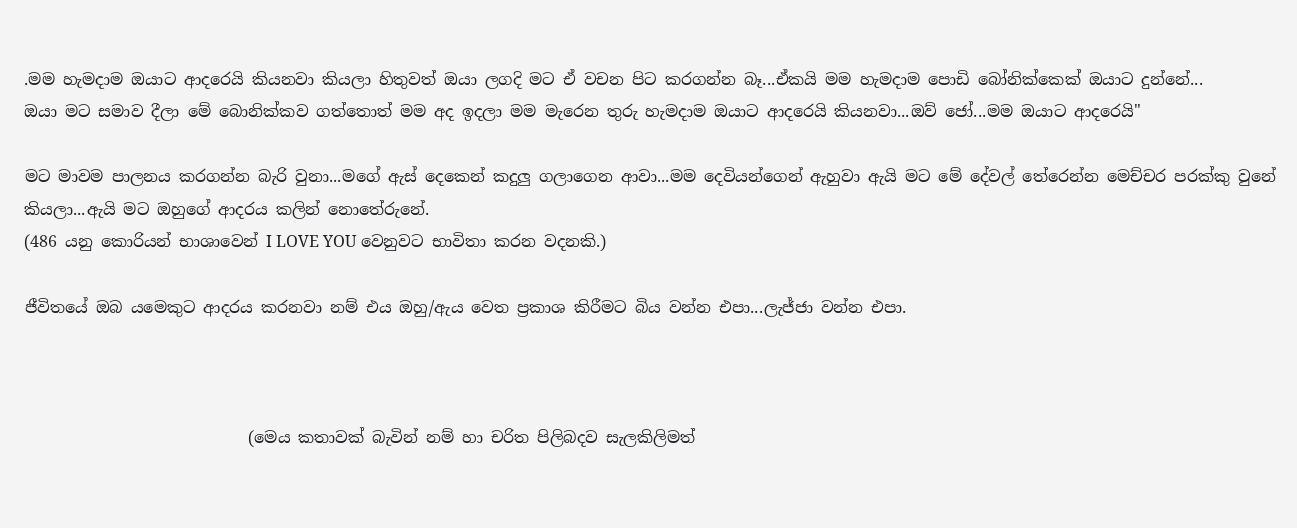.මම හැමදාම ඔයාට ආදරෙයි කියනවා කියලා හිතුවත් ඔයා ලගදි මට ඒ වචන පිට කරගන්න බෑ...ඒකයි මම හැමදාම පොඩි බෝනික්කෙක් ඔයාට දුන්නේ...
ඔයා මට සමාව දීලා මේ බොනික්කව ගත්තොත් මම අද ඉදලා මම මැරෙන තුරු හැමදාම ඔයාට ආදරෙයි කියනවා...ඔව් ජෝ...මම ඔයාට ආදරෙයි"

මට මාවම පාලනය කරගන්න බැරි වුනා...මගේ ඇස් දෙකෙන් කදුලු ගලාගෙන ආවා...මම දෙවියන්ගෙන් ඇහුවා ඇයි මට මේ දේවල් තේරෙන්න මෙච්චර පරක්කු වුනේ කියලා...ඇයි මට ඔහුගේ ආදරය කලින් නොතේරුනේ.
(486 යනු කොරියන් භාශාවෙන් I LOVE YOU වෙනුවට භාවිතා කරන වදනකි.)

ජීවිතයේ ඔබ යමෙකුට ආදරය කරනවා නම් එය ඔහු/ඇය වෙත ප්‍රකාශ කිරීමට බිය වන්න එපා...ලැජ්ජා වන්න එපා.



                            (මෙය කතාවක් බැවින් නම් හා චරිත පිලිබදව සැලකිලිමත්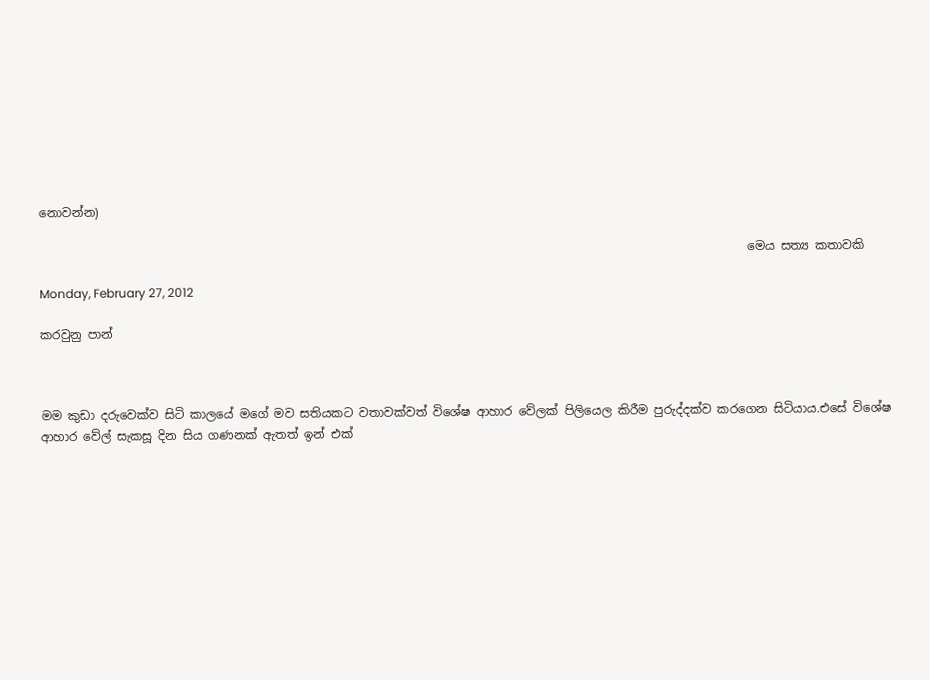නොවන්න)

                                                                                                                      මෙය සත්‍ය කතාවකි

Monday, February 27, 2012

කරවුනු පාන්



මම කුඩා දරුවෙක්ව සිටි කාලයේ මගේ මව සතියකට වතාවක්වත් විශේෂ ආහාර වේලක් පිලියෙල කිරීම පුරුද්දක්ව කරගෙන සිටියාය.එසේ විශේෂ ආහාර වේල් සැකසූ දින සිය ගණනක් ඇතත් ඉන් එක්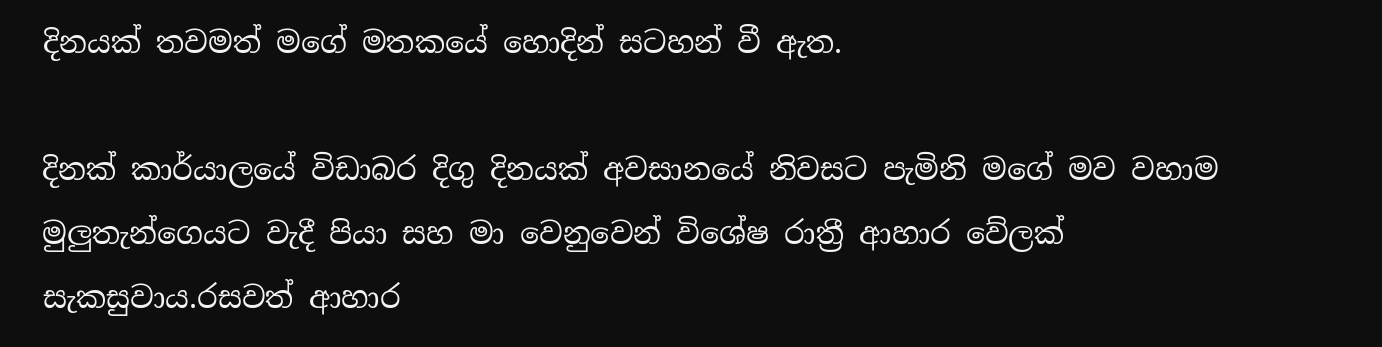දිනයක් තවමත් මගේ මතකයේ හොදින් සටහන් වී ඇත.

දිනක් කාර්යාලයේ විඩාබර දිගු දිනයක් අවසානයේ නිවසට පැමිනි මගේ මව වහාම මුලුතැන්ගෙයට වැදී පියා සහ මා වෙනුවෙන් විශේෂ රාත්‍රී ආහාර වේලක් සැකසුවාය.රසවත් ආහාර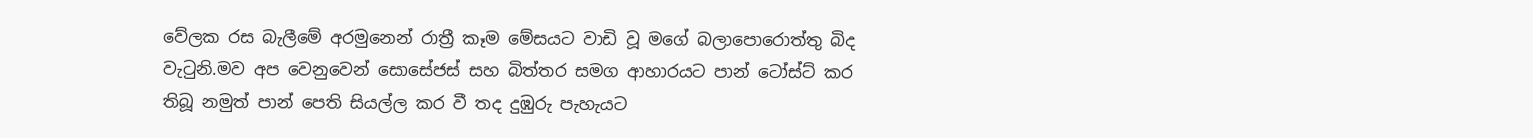වේලක රස බැලීමේ අරමුනෙන් රාත්‍රී කෑම මේසයට වාඩි වූ මගේ බලාපොරොත්තු බිද වැටුනි.මව අප වෙනුවෙන් සොසේජස් සහ බිත්තර සමග ආහාරයට පාන් ටෝස්ට් කර තිබූ නමුත් පාන් පෙති සියල්ල කර වී තද දුඹුරු පැහැයට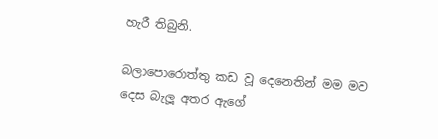හැරී තිබුනි.

බලාපොරොත්තු කඩ වූ දෙනෙතින් මම මව දෙස බැලූ අතර ඇගේ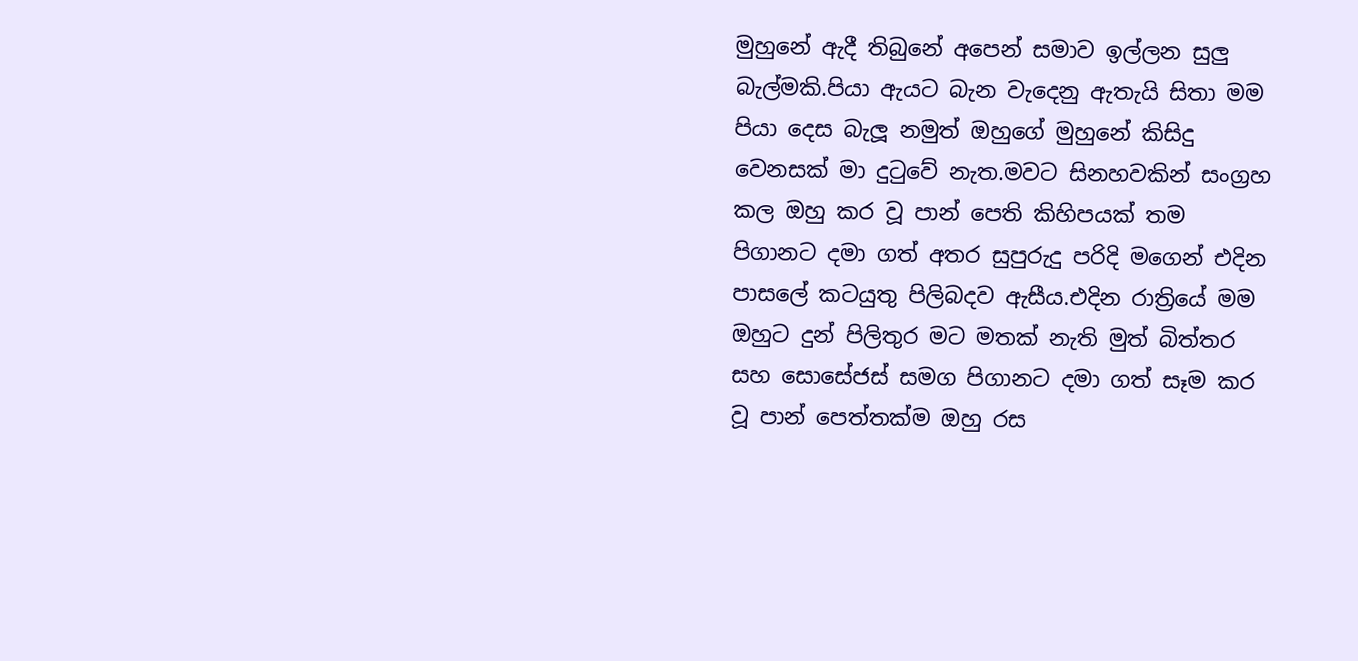මුහුනේ ඇදී තිබුනේ අපෙන් සමාව ඉල්ලන සුලු බැල්මකි.පියා ඇයට බැන වැදෙනු ඇතැයි සිතා මම පියා දෙස බැලූ නමුත් ඔහුගේ මුහුනේ කිසිදු වෙනසක් මා දුටුවේ නැත.මවට සිනහවකින් සංග්‍රහ කල ඔහු කර වූ පාන් පෙති කිහිපයක් තම පිගානට දමා ගත් අතර සුපුරුදු පරිදි මගෙන් එදින පාසලේ කටයුතු පිලිබදව ඇසීය.එදින රාත්‍රියේ මම ඔහුට දුන් පිලිතුර මට මතක් නැති මුත් බිත්තර සහ සොසේජස් සමග පිගානට දමා ගත් සෑම කර වූ පාන් පෙත්තක්ම ඔහු රස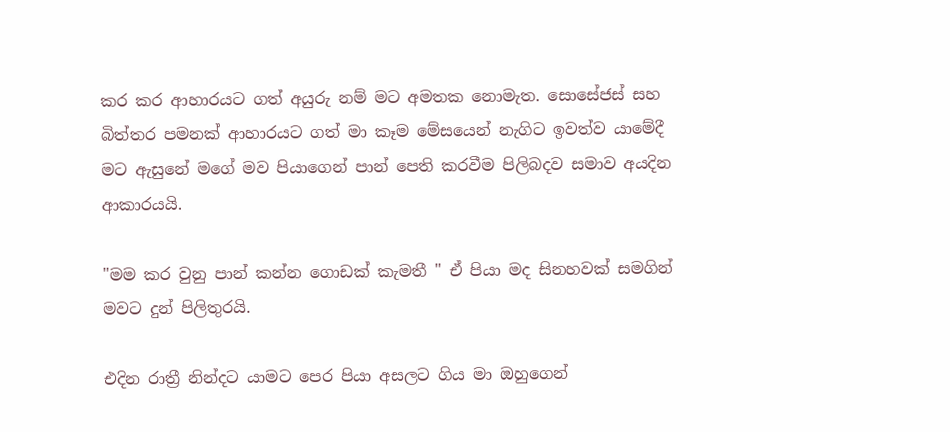කර කර ආහාරයට ගත් අයුරු නම් මට අමතක නොමැත. සොසේජස් සහ බිත්තර පමනක් ආහාරයට ගත් මා කෑම මේසයෙන් නැගිට ඉවත්ව යාමේදී මට ඇසුනේ මගේ මව පියාගෙන් පාන් පෙති කරවීම පිලිබදව සමාව අයදින ආකාරයයි.

"මම කර වුනු පාන් කන්න ගොඩක් කැමතී " ඒ පියා මද සිනහවක් සමගින් මවට දුන් පිලිතුරයි.

එදින රාත්‍රී නින්දට යාමට පෙර පියා අසලට ගිය මා ඔහුගෙන්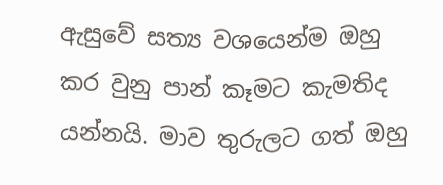ඇසුවේ සත්‍ය වශයෙන්ම ඔහු කර වුනු පාන් කෑමට කැමතිද යන්නයි. මාව තුරුලට ගත් ඔහු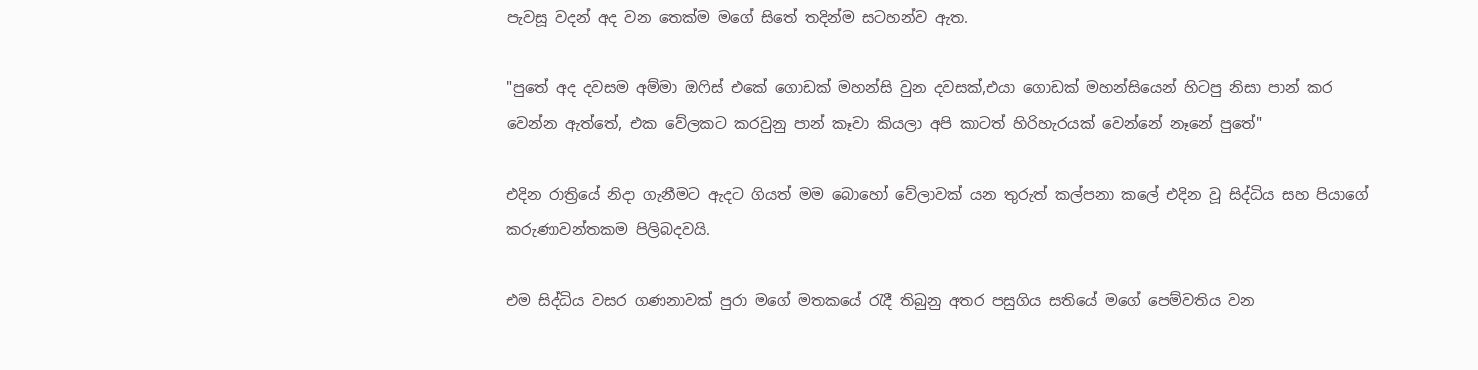පැවසූ වදන් අද වන තෙක්ම මගේ සිතේ තදින්ම සටහන්ව ඇත.

"පුතේ අද දවසම අම්මා ඔෆිස් එකේ ගොඩක් මහන්සි වුන දවසක්,එයා ගොඩක් මහන්සියෙන් හිටපු නිසා පාන් කර වෙන්න ඇත්තේ, එක වේලකට කරවුනු පාන් කෑවා කියලා අපි කාටත් හිරිහැරයක් වෙන්නේ නෑනේ පුතේ"

එදින රාත්‍රියේ නිදා ගැනීමට ඇදට ගියත් මම බොහෝ වේලාවක් යන තුරුත් කල්පනා කලේ එදින වූ සිද්ධිය සහ පියාගේ කරුණාවන්තකම පිලිබදවයි.

එම සිද්ධිය වසර ගණනාවක් පුරා මගේ මතකයේ රැදී තිබුනු අතර පසුගිය සතියේ මගේ පෙම්වතිය වන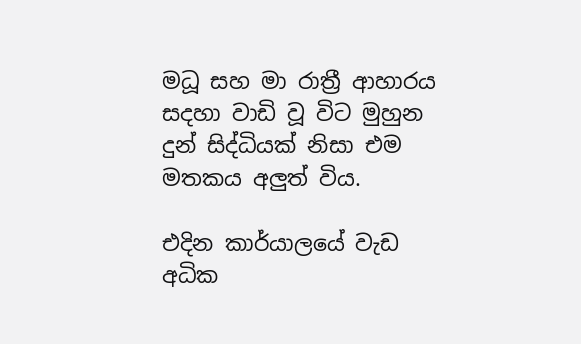මධූ සහ මා රාත්‍රී ආහාරය සදහා වාඩි වූ විට මුහුන දුන් සිද්ධියක් නිසා එම මතකය අලුත් විය.

එදින කාර්යාලයේ වැඩ අධික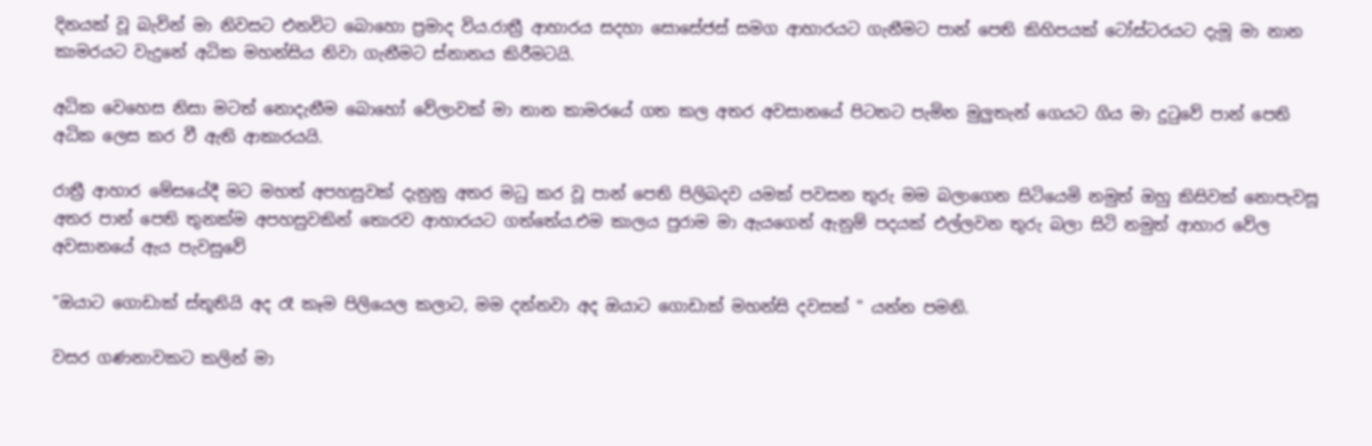දිනයක් වූ බැවින් මා නිවසට එනවිට බොහො ප්‍රමාද විය.රාත්‍රී ආහාරය සදහා සොසේජස් සමග ආහාරයට ගැනීමට පාන් පෙති කිහිපයක් ටෝස්ටරයට දැමූ මා නාන කාමරයට වැදුනේ අධික මහන්සිය නිවා ගැනීමට ස්නානය කිරීමටයි.

අධික වෙහෙස නිසා මටත් නොදැනීම බොහෝ වේලාවක් මා නාන කාමරයේ ගත කල අතර අවසානයේ පිටතට පැමින මුලුතැන් ගෙයට ගිය මා දුටුවේ පාන් පෙති අධික ලෙස කර වී ඇති ආකාරයයි.

රාත්‍රී ආහාර මේසයේදී මට මහත් අපහසුවක් දැනුනු අතර මධු කර වූ පාන් පෙති පිලිබදව යමක් පවසන තුරු මම බලාගෙන සිටියෙමි නමුත් ඔහු කිසිවක් නොපැවසූ අතර පාන් පෙති තුනක්ම අපහසුවකින් තොරව ආහාරයට ගත්තේය.එම කාලය පුරාම මා ඇයගෙන් ඇනුම් පදයක් එල්ලවන තුරු බලා සිටි නමුත් ආහාර වේල අවසානයේ ඇය පැවසුවේ

"ඔයාට ගොඩාක් ස්තූතියි අද රෑ කෑම පිලියෙල කලාට, මම දන්නවා අද ඔයාට ගොඩාක් මහන්සි දවසක් " යන්න පමනි.

වසර ගණනාවකට කලින් මා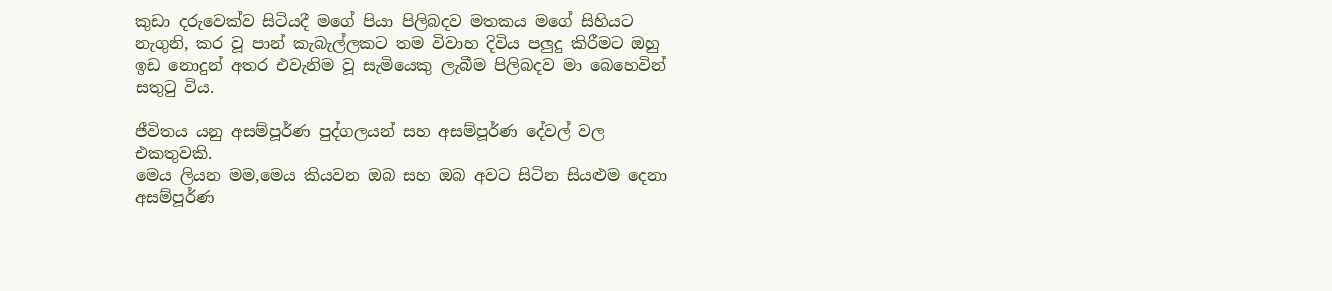කුඩා දරුවෙක්ව සිටියදී මගේ පියා පිලිබදව මතකය මගේ සිහියට නැගුනි, කර වූ පාන් කැබැල්ලකට තම විවාහ දිවිය පලුදු කිරීමට ඔහු ඉඩ නොදුන් අතර එවැනිම වූ සැමියෙකු ලැබීම පිලිබදව මා බෙහෙවින් සතුටු විය.

ජීවිතය යනු අසම්පූර්ණ පුද්ගලයන් සහ අසම්පූර්ණ දේවල් වල එකතුවකි.
මෙය ලියන මම,මෙය කියවන ඔබ සහ ඔබ අවට සිටින සියළුම දෙනා අසම්පූර්ණ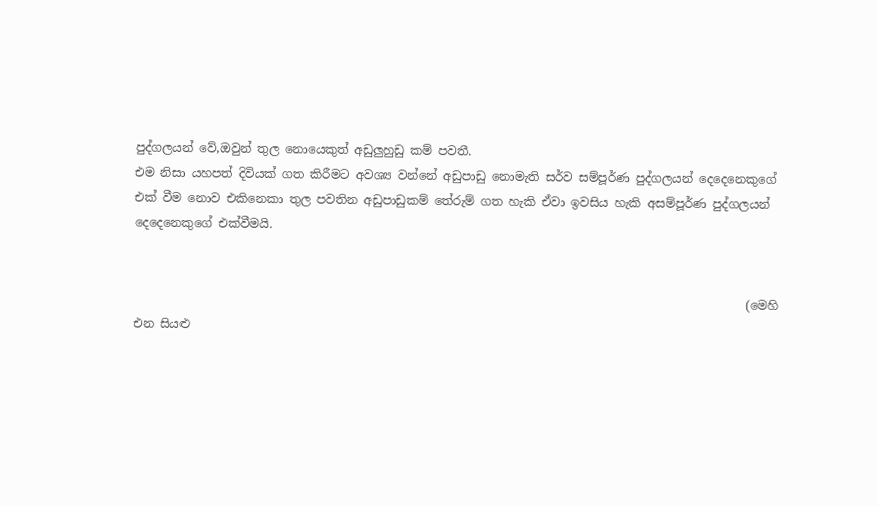පුද්ගලයන් වේ,ඔවුන් තුල නොයෙකුත් අඩුලුහුඩු කම් පවතී.
එම නිසා යහපත් දිවියක් ගත කිරීමට අවශ්‍ය වන්නේ අඩුපාඩු නොමැති සර්ව සම්පූර්ණ පුද්ගලයන් දෙදෙනෙකුගේ එක් වීම නොව එකිනෙකා තුල පවතින අඩුපාඩුකම් තේරුම් ගත හැකි ඒවා ඉවසිය හැකි අසම්පූර්ණ පුද්ගලයන් දෙදෙනෙකුගේ එක්වීමයි.


                                                                                                      (මෙහි එන සියළු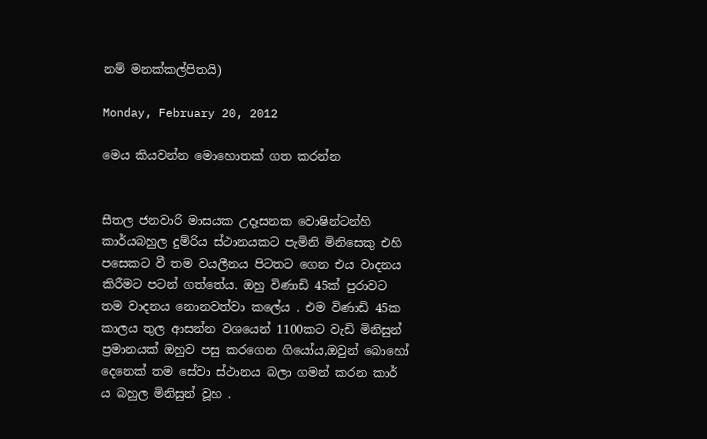නම් මනක්කල්පිතයි)

Monday, February 20, 2012

මෙය කියවන්න මොහොතක් ගත කරන්න


සීතල ජනවාරි මාසයක උදෑසනක වොෂින්ටන්හි කාර්යබහුල දුම්රිය ස්ථානයකට පැමිනි මිනිසෙකු එහි පසෙකට වී තම වයලීනය පිටතට ගෙන එය වාදනය කිරීමට පටන් ගත්තේය. ඔහු විණාඩි 45ක් පුරාවට තම වාදනය නොනවත්වා කලේය . එම විණාඩි 45ක කාලය තුල ආසන්න වශයෙන් 1100කට වැඩි මිනිසුන් ප්‍රමානයක් ඔහුව පසු කරගෙන ගියෝය,ඔවුන් බොහෝ දෙනෙක් තම සේවා ස්ථානය බලා ගමන් කරන කාර් ය බහුල මිනිසුන් වූහ .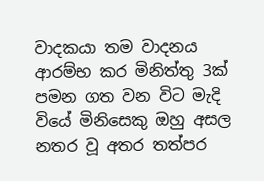වාදකයා තම වාදනය ආරම්භ කර මිනිත්තු 3ක් පමන ගත වන විට මැදි වියේ මිනිසෙකු ඔහු අසල නතර වූ අතර තත්පර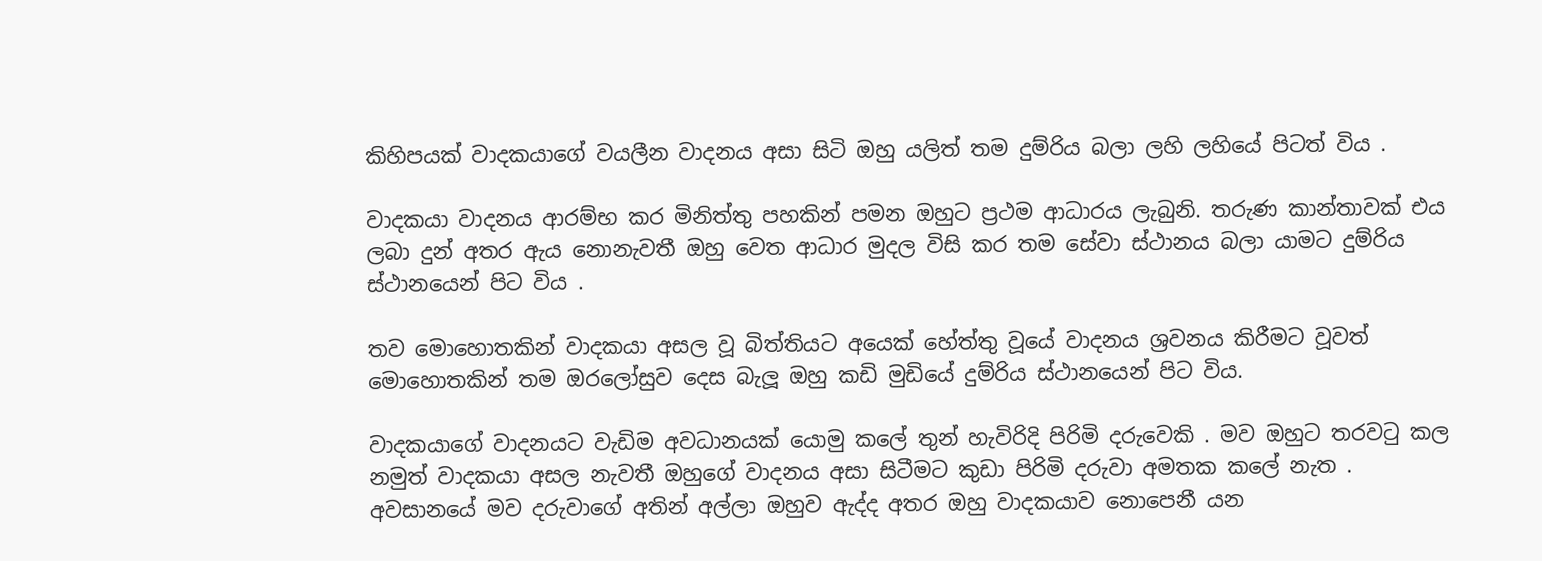කිහිපයක් වාදකයාගේ වයලීන වාදනය අසා සිටි ඔහු යලිත් තම දුම්රිය බලා ලහි ලහියේ පිටත් විය .

වාදකයා වාදනය ආරම්භ කර මිනිත්තු පහකින් පමන ඔහුට ප්‍රථම ආධාරය ලැබුනි. තරුණ කාන්තාවක් එය ලබා දුන් අතර ඇය නොනැවතී ඔහු වෙත ආධාර මුදල විසි කර තම සේවා ස්ථානය බලා යාමට දුම්රිය ස්ථානයෙන් පිට විය .

තව මොහොතකින් වාදකයා අසල වූ බිත්තියට අයෙක් හේත්තු වූයේ වාදනය ශ්‍රවනය කිරීමට වූවත් මොහොතකින් තම ඔරලෝසුව දෙස බැලූ ඔහු කඩි මුඩියේ දුම්රිය ස්ථානයෙන් පිට විය.

වාදකයාගේ වාදනයට වැඩිම අවධානයක් යොමු කලේ තුන් හැවිරිදි පිරිමි දරුවෙකි . මව ඔහුට තරවටු කල නමුත් වාදකයා අසල නැවතී ඔහුගේ වාදනය අසා සිටීමට කුඩා පිරිමි දරුවා අමතක කලේ නැත . අවසානයේ මව දරුවාගේ අතින් අල්ලා ඔහුව ඇද්ද අතර ඔහු වාදකයාව නොපෙනී යන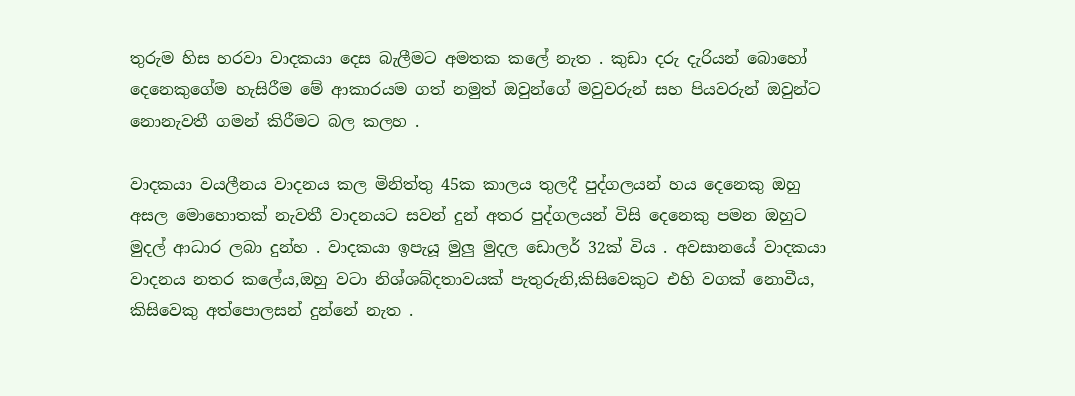තුරුම හිස හරවා වාදකයා දෙස බැලීමට අමතක කලේ නැත . කුඩා දරු දැරියන් බොහෝ දෙනෙකුගේම හැසිරීම මේ ආකාරයම ගත් නමුත් ඔවුන්ගේ මවුවරුන් සහ පියවරුන් ඔවුන්ට නොනැවතී ගමන් කිරීමට බල කලහ .

වාදකයා වයලීනය වාදනය කල මිනිත්තු 45ක කාලය තුලදී පුද්ගලයන් හය දෙනෙකු ඔහු අසල මොහොතක් නැවතී වාදනයට සවන් දුන් අතර පුද්ගලයන් විසි දෙනෙකු පමන ඔහුට මුදල් ආධාර ලබා දුන්හ . වාදකයා ඉපැයූ මුලු මුදල ඩොලර් 32ක් විය . අවසානයේ වාදකයා වාදනය නතර කලේය,ඔහු වටා නිශ්ශබ්දතාවයක් පැතුරුනි,කිසිවෙකුට එහි වගක් නොවීය, කිසිවෙකු අත්පොලසන් දුන්නේ නැත .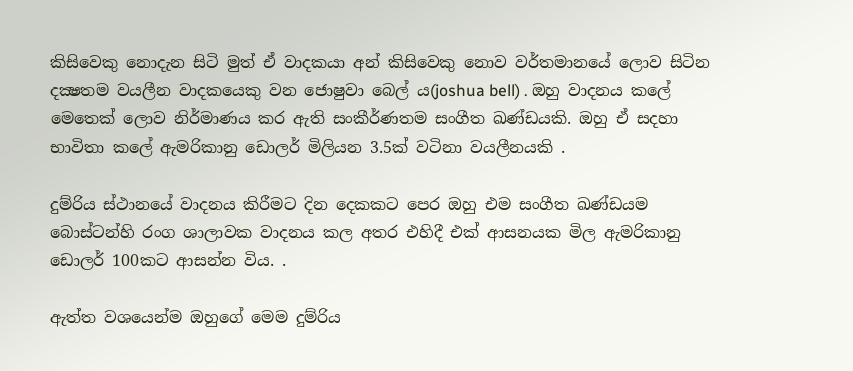කිසිවෙකු නොදැන සිටි මුත් ඒ වාදකයා අන් කිසිවෙකු නොව වර්තමානයේ ලොව සිටින දක්‍ෂතම වයලීන වාදකයෙකු වන ජොෂුවා බෙල්‍ ය(joshua bell) . ඔහු වාදනය කලේ මෙතෙක් ලොව නිර්මාණය කර ඇති සංකීර්ණතම සංගීත ඛණ්ඩයකි. ඔහු ඒ සදහා භාවිතා කලේ ඇමරිකානු ඩොලර් මිලියන 3.5ක් වටිනා වයලීනයකි .

දුම්රිය ස්ථානයේ වාදනය කිරීමට දින දෙකකට පෙර ඔහු එම සංගීත ඛණ්ඩයම බොස්ටන්හි රංග ශාලාවක වාදනය කල අතර එහිදී එක් ආසනයක මිල ඇමරිකානු ඩොලර් 100කට ආසන්න විය. .

ඇත්ත වශයෙන්ම ඔහුගේ මෙම දුම්රිය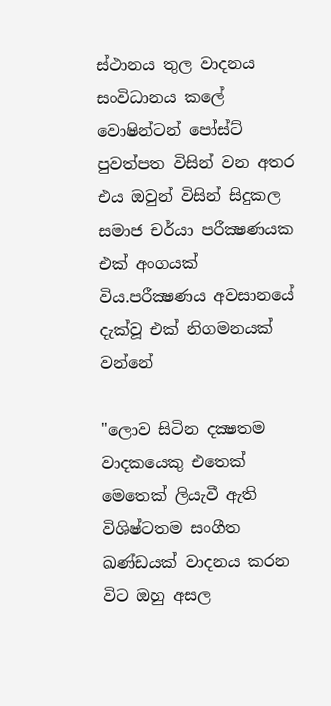ස්ථානය තුල වාදනය සංවිධානය කලේ වොෂින්ටන් පෝස්ට් පුවත්පත විසින් වන අතර එය ඔවුන් විසින් සිදුකල සමාජ චර්යා පරීක්‍ෂණයක එක් අංගයක් විය.පරීක්‍ෂණය අවසානයේ දැක්වූ එක් නිගමනයක් වන්නේ

"ලොව සිටින දක්‍ෂතම වාදකයෙකු එතෙක් මෙතෙක් ලියැවී ඇති විශිෂ්ටතම සංගීත ඛණ්ඩයක් වාදනය කරන විට ඔහු අසල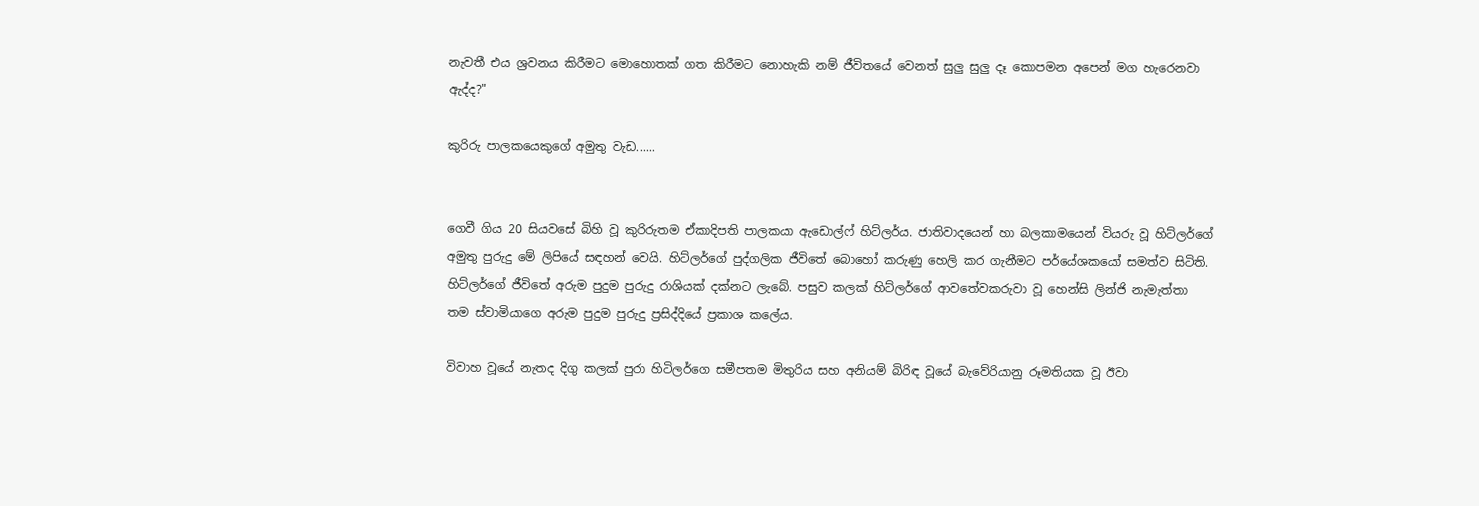නැවතී එය ශ්‍රවනය කිරීමට මොහොතක් ගත කිරීමට නොහැකි නම් ජීවිතයේ වෙනත් සුලු සුලු දෑ කොපමන අපෙන් මග හැරෙනවා ඇද්ද?"

කුරිරු පාලකයෙකුගේ අමුතු වැඩ......


ගෙවී ගිය 20 සියවසේ බිහි වූ කුරිරුතම ඒකාදිපති පාලකයා ඇඩොල්‍ෆ් හිට්ලර්ය. ජාතිවාදයෙන් හා බලකාමයෙන් වියරු වූ හිට්ලර්ගේ අමුතු පුරුදු මේ ලිපියේ සඳහන් වෙයි. හිට්ලර්ගේ පුද්ගලික ජීවිතේ බොහෝ කරුණු හෙලි කර ගැනීමට පර්යේශකයෝ සමත්ව සිටිති. හිට්ලර්ගේ ජීවිතේ අරුම පුදුම පුරුදු රාශියක් දක්නට ලැබේ. පසුව කලක් හිට්ලර්ගේ ආවතේවකරුවා වූ හෙන්සි ලින්ජි නැමැත්තා තම ස්වාමියාගෙ අරුම පුදුම පුරුදු ප්‍රසිද්දියේ ප්‍රකාශ කලේය.

විවාහ වූයේ නැතද දිගු කලක් පුරා හිටිලර්ගෙ සමීපතම මිතුරිය සහ අනියම් බිරිඳ වූයේ බැවේරියානු රූමතියක වූ ඊවා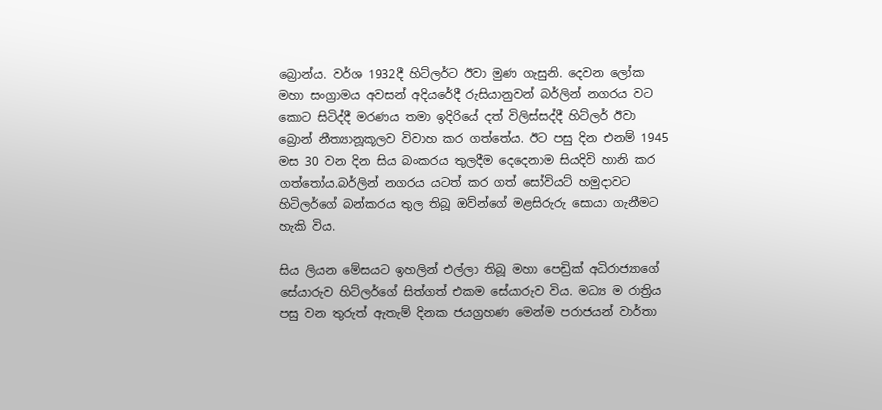බ්‍රොන්ය. වර්ශ 1932දී හිට්ලර්ට ඊවා මුණ ගැසුනි. දෙවන ලෝක මහා සංග්‍රාමය අවසන් අදියරේදී රුසියානුවන් බර්ලින් නගරය වට කොට සිටිද්දී මරණය තමා ඉදිරියේ දත් විලිස්සද්දී හිට්ලර් ඊවා බ්‍රොන් නීත්‍යානූකූලව විවාහ කර ගත්තේය. ඊට පසු දින එනම් 1945 මස 30 වන දින සිය බංකරය තුලදීම දෙදෙනාම සියදිවි හානි කර ගත්තෝය.බර්ලින් නගරය යටත් කර ගත් සෝවියට් හමුදාවට හිටිලර්ගේ බන්කරය තුල තිබූ ඔව්න්ගේ මළසිරුරු සොයා ගැනීමට හැකි විය.

සිය ලියන මේසයට ඉහලින් එල්ලා තිබූ මහා පෙඩ්‍රික් අධිරාජ්‍යාගේ සේයාරුව හිට්ලර්ගේ සිත්ගත් එකම සේයාරුව විය. මධ්‍ය ම රාත්‍රිය පසු වන තුරුත් ඇතැම් දිනක ජයග්‍රහණ මෙන්ම පරාජයන් වාර්තා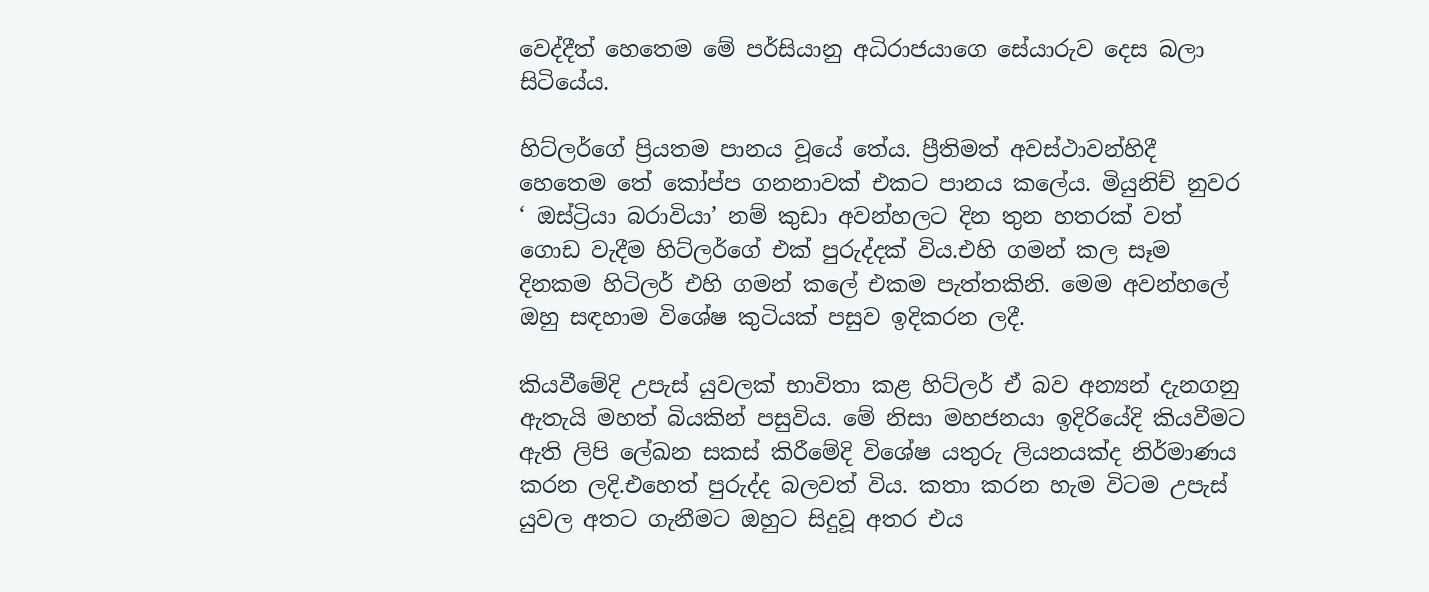වෙද්දීත් හෙතෙම මේ පර්සියානු අධිරාජයාගෙ සේයාරුව දෙස බලා සිටියේය.

හිට්ලර්ගේ ප්‍රියතම පානය වූයේ තේය. ප්‍රීතිමත් අවස්ථාවන්හිදී හෙතෙම තේ කෝප්ප ගනනාවක් එකට පානය කලේය. මියුනිච් නුවර ‘ ඔස්ට්‍රියා බරාවියා’ නම් කුඩා අවන්හලට දින තුන හතරක් වත් ගොඩ වැදීම හිට්ලර්ගේ එක් පුරුද්දක් විය.එහි ගමන් කල සෑම දිනකම හිටිලර් එහි ගමන් කලේ එකම පැත්තකිනි. මෙම අවන්හලේ ඔහු සඳහාම විශේෂ කුටියක් පසුව ඉදිකරන ලදී.

කියවීමේදි උපැස් යුවලක් භාවිතා කළ හිට්ලර් ඒ බව අන්‍යන් දැනගනු ඇතැයි මහත් බියකින් පසුවිය. මේ නිසා මහජනයා ඉදිරියේදි කියවීමට ඇති ලිපි ලේඛන සකස් කිරීමේදි විශේෂ යතුරු ලියනයක්ද නිර්මාණය කරන ලදි.එහෙත් පුරුද්ද බලවත් විය. කතා කරන හැම විටම උපැස් යුවල අතට ගැනීමට ඔහුට සිදුවූ අතර එය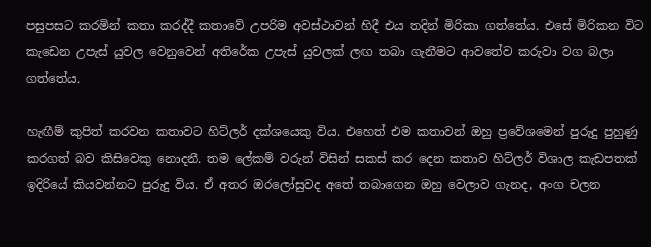පසුපසට කරමින් කතා කරද්දී කතාවේ උපරිම අවස්ථාවන් හිදී එය තදින් මිරිකා ගත්තේය. එසේ මිරිකන විට කැඩෙන උපැස් යුවල වෙනුවෙන් අතිරේක උපැස් යුවලක් ලඟ තබා ගැනීමට ආවතේව කරුවා වග බලා ගත්තේය.

හැඟීම් කුපිත් කරවන කතාවට හිට්ලර් දක්ශයෙකු විය. එහෙත් එම කතාවන් ඔහු ප්‍රවේශමෙන් පුරුදු පුහුණු කරගත් බව කිසිවෙකු නොදනී. තම ලේකම් වරුන් විසින් සකස් කර දෙන කතාව හිට්ලර් විශාල කැඩපතක් ඉදිරියේ කියවන්නට පුරුදු විය. ඒ අතර ඔරලෝසුවද අතේ තබාගෙන ඔහු වෙලාව ගැනද, අංග චලන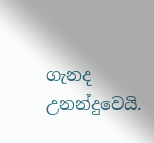ගැනද උනන්දුවෙයි.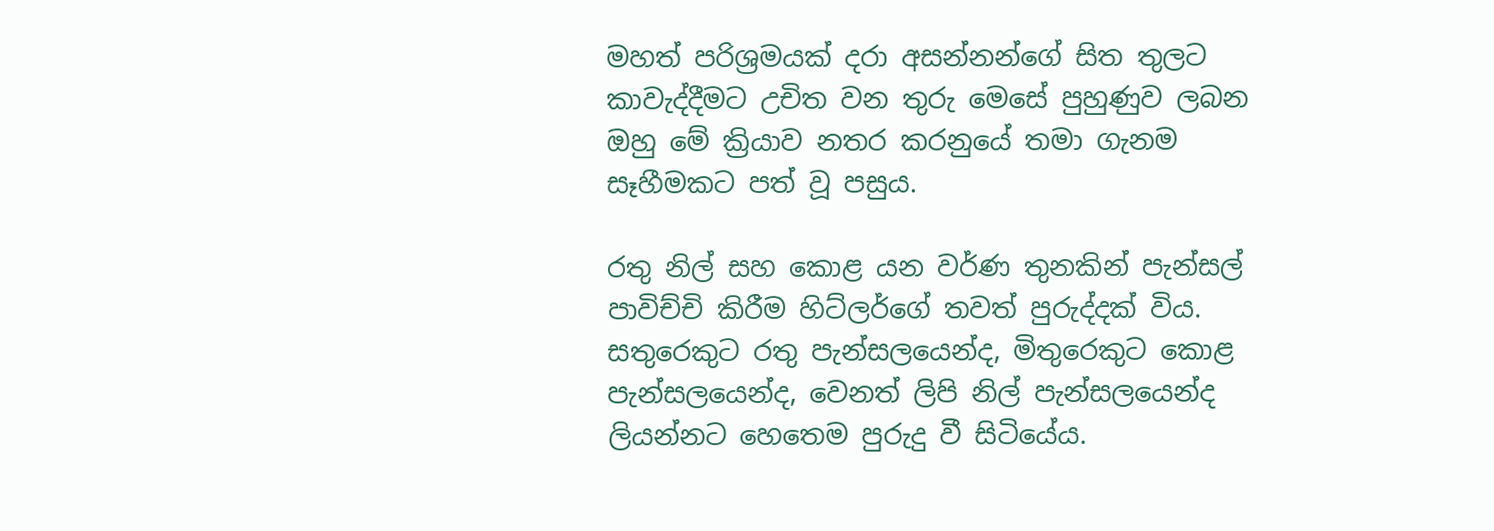මහත් පරිශ්‍රමයක් දරා අසන්නන්ගේ සිත තුලට කාවැද්දීමට උචිත වන තුරු මෙසේ පුහුණුව ලබන ඔහු මේ ක්‍රියාව නතර කරනුයේ තමා ගැනම සෑහීමකට පත් වූ පසුය.

රතු නිල් සහ කොළ යන වර්ණ තුනකින් පැන්සල් පාවිච්චි කිරීම හිට්ලර්ගේ තවත් පුරුද්දක් විය. සතුරෙකුට රතු පැන්සලයෙන්ද, මිතුරෙකුට කොළ පැන්සලයෙන්ද, වෙනත් ලිපි නිල් පැන්සලයෙන්ද ලියන්නට හෙතෙම පුරුදු වී සිටියේය.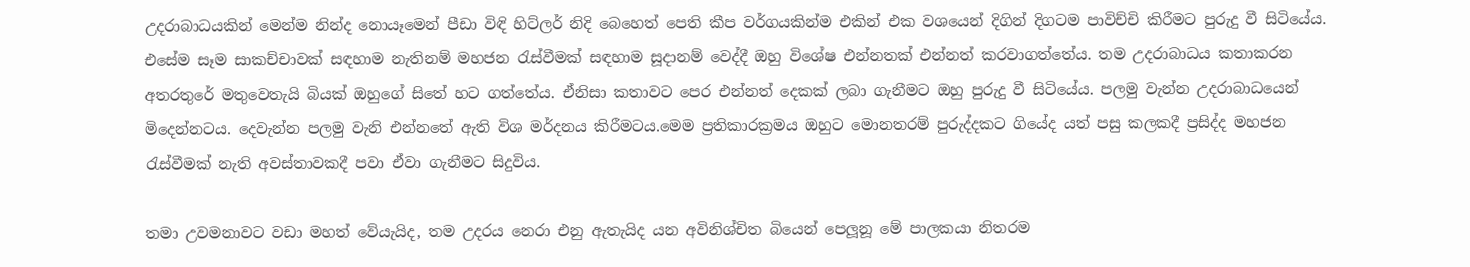උදරාබාධයකින් මෙන්ම නින්ද නොයෑමෙන් පීඩා විඳි හිට්ලර් නිදි බෙහෙත් පෙති කීප වර්ගයකින්ම එකින් එක වශයෙන් දිගින් දිගටම පාවිච්චි කිරීමට පුරුදු වී සිටියේය. එසේම සෑම සාකච්චාවක් සඳහාම නැතිනම් මහජන රැස්වීමක් සඳහාම සූදානම් වෙද්දී ඔහු විශේෂ එන්නතක් එන්නත් කරවාගත්තේය. තම උදරාබාධය කතාකරන අතරතුරේ මතුවෙතැයි බියක් ඔහුගේ සිතේ හට ගත්තේය. ඒනිසා කතාවට පෙර එන්නත් දෙකක් ලබා ගැනීමට ඔහු පුරුදු වී සිටියේය. පලමු වැන්න උදරාබාධයෙන් මිදෙන්නටය. දෙවැන්න පලමු වැනි එන්නතේ ඇති විශ මර්දනය කිරීමටය.මෙම ප්‍රතිකාරක්‍රමය ඔහුට මොනතරම් පුරුද්දකට ගියේද යත් පසු කලකදී ප්‍රසිද්ද මහජන රැස්වීමක් නැති අවස්තාවකදී පවා ඒවා ගැනීමට සිදුවිය.

තමා උවමනාවට වඩා මහත් වේයැයිද, තම උදරය නෙරා එනු ඇතැයිද යන අවිනිශ්චිත බියෙන් පෙලූනූ මේ පාලකයා නිතරම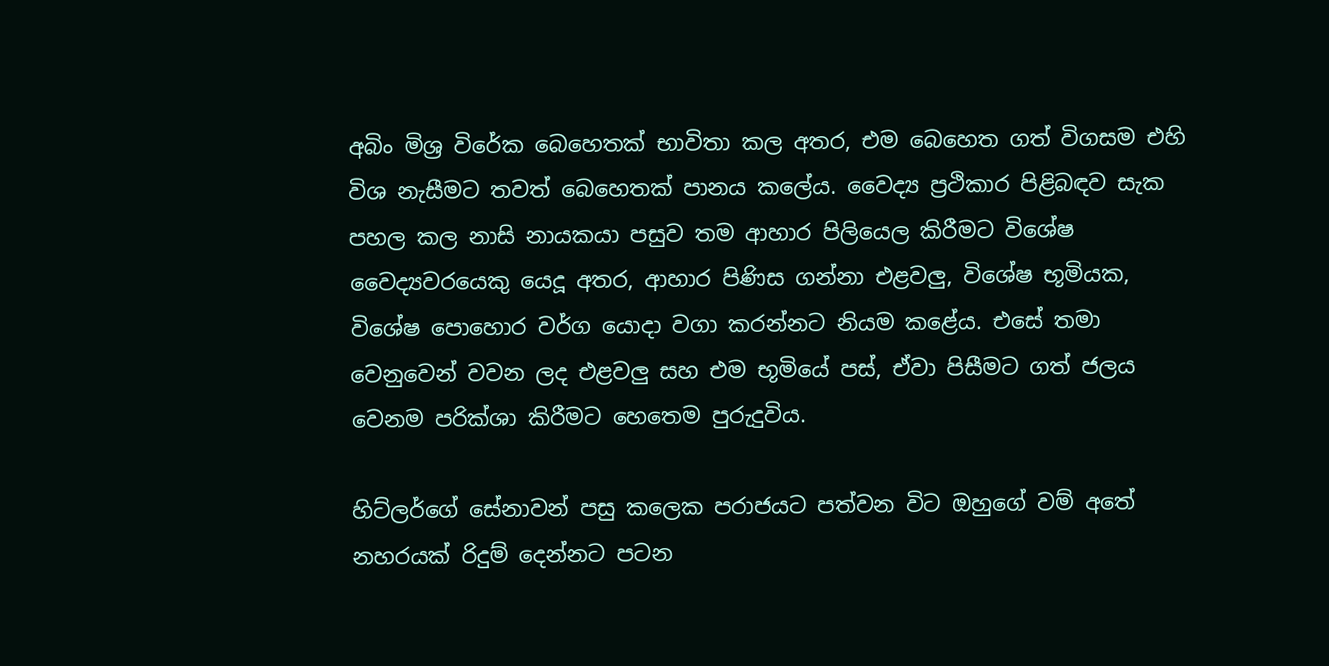අබිං මිශ්‍ර විරේක බෙහෙතක් භාවිතා කල අතර, එම බෙහෙත ගත් විගසම එහි විශ නැසීමට තවත් බෙහෙතක් පානය කලේය. වෛද්‍ය ප්‍රථිකාර පිළිබඳව සැක පහල කල නාසි නායකයා පසුව තම ආහාර පිලියෙල කිරීමට විශේෂ වෛද්‍යවරයෙකු යෙදූ අතර, ආහාර පිණිස ගන්නා එළවලු, විශේෂ භූමියක, විශේෂ පොහොර වර්ග යොදා වගා කරන්නට නියම කළේය. එසේ තමා වෙනුවෙන් වවන ලද එළවලු සහ එම භූමියේ පස්, ඒවා පිසීමට ගත් ජලය වෙනම පරික්ශා කිරීමට හෙතෙම පුරුදුවිය.

හිට්ලර්ගේ සේනාවන් පසු කලෙක පරාජයට පත්වන විට ඔහුගේ වම් අතේ නහරයක් රිදුම් දෙන්නට පටන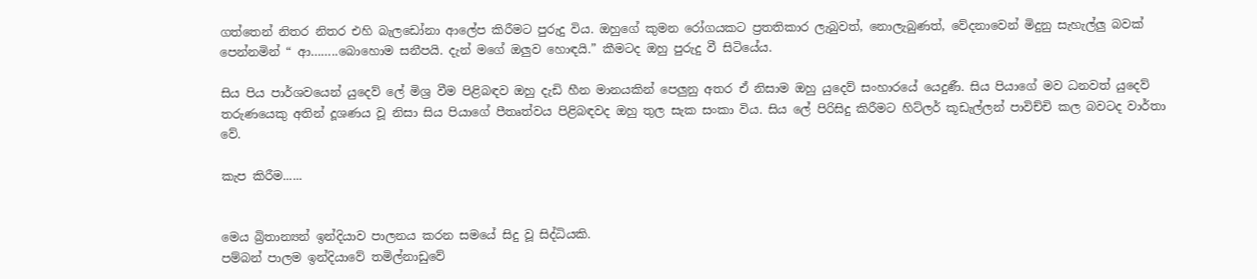ගත්තෙන් නිතර නිතර එහි බැලඩෝනා ආලේප කිරීමට පුරුදු විය. ඔහුගේ කුමන රෝගයකට ප්‍රතතිකාර ලැබුවත්, නොලැබුණත්, වේදනාවෙන් මිදුනු සැහැල්ලු බවක් පෙන්නමින් “ ආ……..බොහොම සනීපයි. දැන් මගේ ඔලුව හොඳයි.” කීමටද ඔහු පුරුදු වී සිටියේය.

සිය පිය පාර්ශවයෙන් යුදෙව් ලේ මිශ්‍ර වීම පිළිබඳව ඔහු දැඩි හීන මානයකින් පෙලුනු අතර ඒ නිසාම ඔහු යුදෙව් සංහාරයේ යෙදුණී. සිය පියාගේ මව ධනවත් යුදෙව් තරුණයෙකු අතින් දූශණය වූ නිසා සිය පියාගේ පීතෘත්වය පිළිබඳවද ඔහු තුල සැක සංකා විය. සිය ලේ පිරිසිදු කිරීමට හිට්ලර් කූඩැල්ලන් පාවිච්චි කල බවටද වාර්තා වේ.

කැප කිරීම......


මෙය බ්‍රිතාන්‍යන් ඉන්දියාව පාලනය කරන සමයේ සිදු වූ සිද්ධියකි.
පම්බන් පාලම ඉන්දියාවේ තමිල්නාඩුවේ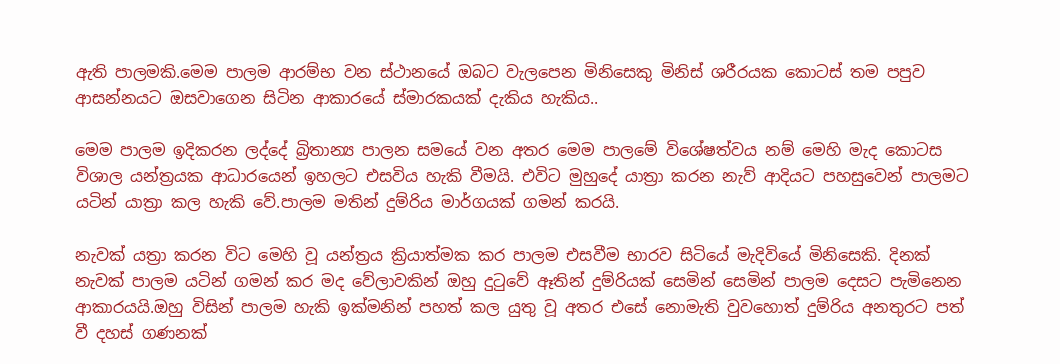ඇති පාලමකි.මෙම පාලම ආරම්භ වන ස්ථානයේ ඔබට වැලපෙන මිනිසෙකු මිනිස් ශරීරයක කොටස් තම පපුව ආසන්නයට ඔසවාගෙන සිටින ආකාරයේ ස්මාරකයක් දැකිය හැකිය..

මෙම පාලම ඉදිකරන ලද්දේ බ්‍රිතාන්‍ය පාලන සමයේ වන අතර මෙම පාලමේ විශේෂත්වය නම් මෙහි මැද කොටස විශාල යන්ත්‍රයක ආධාරයෙන් ඉහලට එසවිය හැකි වීමයි. එවිට මුහුදේ යාත්‍රා කරන නැව් ආදියට පහසුවෙන් පාලමට යටින් යාත්‍රා කල හැකි වේ.පාලම මතින් දුම්රිය මාර්ගයක් ගමන් කරයි.

නැවක් යත්‍රා කරන විට මෙහි වූ යන්ත්‍රය ක්‍රියාත්මක කර පාලම එසවීම භාරව සිටියේ මැදිවියේ මිනිසෙකි. දිනක් නැවක් පාලම යටින් ගමන් කර මද වේලාවකින් ඔහු දුටුවේ ඈතින් දුම්රියක් සෙමින් සෙමින් පාලම දෙසට පැමිනෙන ආකාරයයි.ඔහු විසින් පාලම හැකි ඉක්මනින් පහත් කල යුතු වූ අතර එසේ නොමැති වුවහොත් දුම්රිය අනතුරට පත් වී දහස් ගණනක්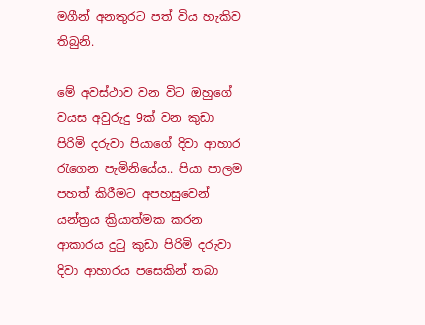මගීන් අනතුරට පත් විය හැකිව තිබුනි.

මේ අවස්ථාව වන විට ඔහුගේ වයස අවුරුදු 9ක් වන කුඩා පිරිමි දරුවා පියාගේ දිවා ආහාර රැගෙන පැමිනියේය.. පියා පාලම පහත් කිරීමට අපහසුවෙන් යන්ත්‍රය ක්‍රියාත්මක කරන ආකාරය දුටු කුඩා පිරිමි දරුවා දිවා ආහාරය පසෙකින් තබා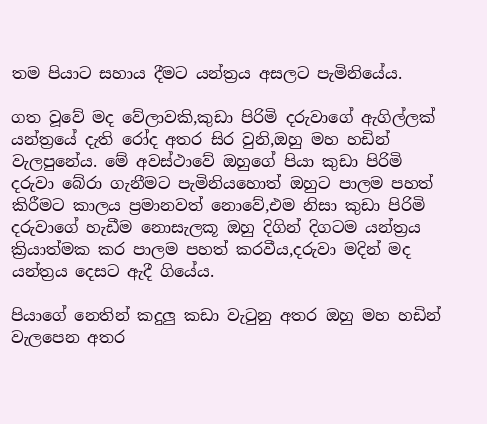තම පියාට සහාය දීමට යන්ත්‍රය අසලට පැමිනියේය.

ගත වූවේ මද වේලාවකි,කුඩා පිරිමි දරුවාගේ ඇගිල්ලක් යන්ත්‍රයේ දැති රෝද අතර සිර වුනි,ඔහු මහ හඩින් වැලපුනේය. මේ අවස්ථාවේ ඔහුගේ පියා කුඩා පිරිමි දරුවා බේරා ගැනීමට පැමිනියහොත් ඔහුට පාලම පහත් කිරීමට කාලය ප්‍රමානවත් නොවේ,එම නිසා කුඩා පිරිමි දරුවාගේ හැඩීම නොසැලකූ ඔහු දිගින් දිගටම යන්ත්‍රය ක්‍රියාත්මක කර පාලම පහත් කරවීය,දරුවා මදින් මද යන්ත්‍රය දෙසට ඇදී ගියේය.

පියාගේ නෙතින් කදුලු කඩා වැටුනු අතර ඔහු මහ හඩින් වැලපෙන අතර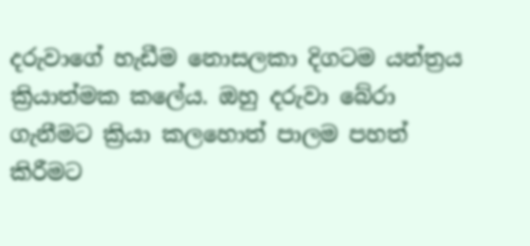දරුවාගේ හැඩීම නොසලකා දිගටම යන්ත්‍රය ක්‍රියාත්මක කලේය. ඔහු දරුවා බේරා ගැනීමට ක්‍රියා කලහොත් පාලම පහත් කිරීමට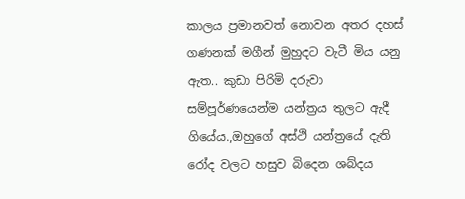කාලය ප්‍රමානවත් නොවන අතර දහස් ගණනක් මගීන් මුහුදට වැටී මිය යනු ඇත.. කුඩා පිරිමි දරුවා සම්පූර්ණයෙන්ම යන්ත්‍රය තුලට ඇදී ගියේය.,ඔහුගේ අස්ථි යන්ත්‍රයේ දැති රෝද වලට හසුව බිදෙන ශබ්දය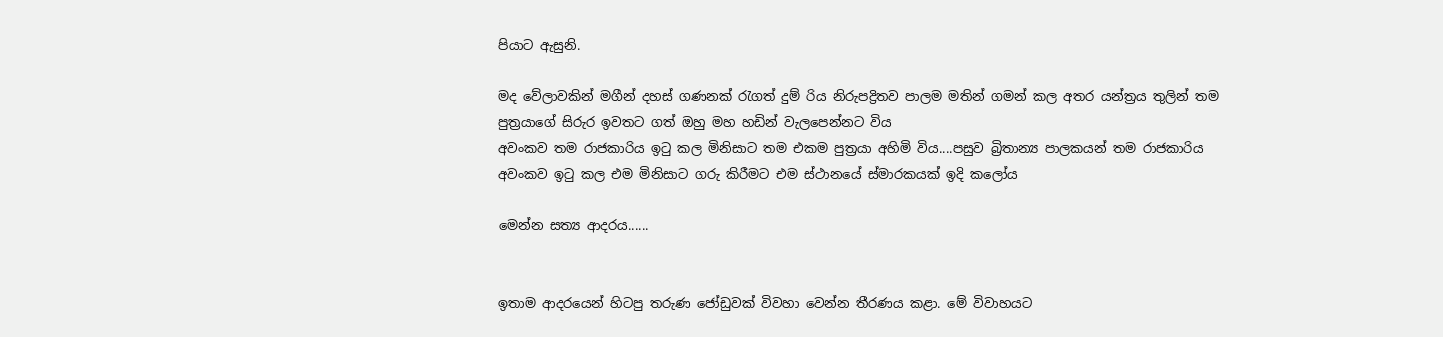පියාට ඇසුනි.

මද වේලාවකින් මගීන් දහස් ගණනක් රැගත් දුම්‍ රිය නිරුපද්‍රිතව පාලම මතින් ගමන් කල අතර යන්ත්‍රය තුලින් තම පුත්‍රයාගේ සිරුර ඉවතට ගත් ඔහු මහ හඩින් වැලපෙන්නට විය
අවංකව තම රාජකාරිය ඉටු කල මිනිසාට තම එකම පුත්‍රයා අහිමි විය....පසුව බ්‍රිතාන්‍ය පාලකයන් තම රාජකාරිය අවංකව ඉටු කල එම මිනිසාට ගරු කිරීමට එම ස්ථානයේ ස්මාරකයක් ඉදි කලෝය

මෙන්න සත්‍ය ආදරය......


ඉතාම ආදරයෙන් හිටපු තරුණ ජෝඩුවක් විවහා වෙන්න තීරණය කළා. මේ විවාහයට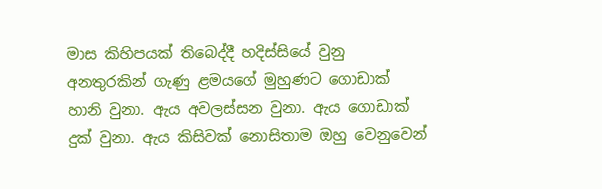මාස කිහිපයක් තිබෙද්දී හදිස්සියේ වුනු අනතුරකින් ගැණු ළමයගේ මුහුණට ගොඩාක් හානි වුනා. ඇය අවලස්සන වුනා. ඇය ගොඩාක් දුක් වුනා. ඇය කිසිවක් නොසිතාම ඔහු වෙනුවෙන්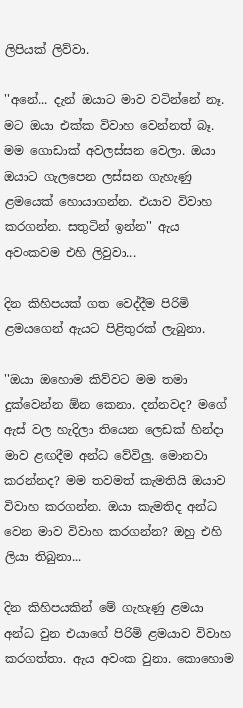ලිපියක් ලිව්වා.

''අනේ... දැන් ඔයාට මාව වටින්නේ නෑ. මට ඔයා එක්ක විවාහ වෙන්නත් බෑ. මම ගොඩාක් අවලස්සන වෙලා. ඔයා ඔයාට ගැලපෙන ලස්සන ගැහැණු ළමයෙක් හොයාගන්න. එයාව විවාහ කරගන්න. සතුටින් ඉන්න'' ඇය අවංකවම එහි ලිවුවා...

දින කිහිපයක් ගත වෙද්දීම පිරිමි ළමයගෙන් ඇයට පිළිතුරක් ලැබුනා.

''ඔයා ඔහොම කිව්වට මම තමා දුක්වෙන්න ඕන කෙනා. දන්නවද? මගේ ඇස් වල හැදිලා තියෙන ලෙඩක් හින්දා මාව ළඟදීම අන්ධ වේවිලු. මොනවා කරන්නද? මම තවමත් කැමතියි ඔයාව විවාහ කරගන්න. ඔයා කැමතිද අන්ධ වෙන මාව විවාහ කරගන්න? ඔහු එහි ලියා තිබුනා...

දින කිහිපයකින් මේ ගැහැණු ළමයා අන්ධ වුන එයාගේ පිරිමි ළමයාව විවාහ කරගත්තා. ඇය අවංක වුනා. කොහොම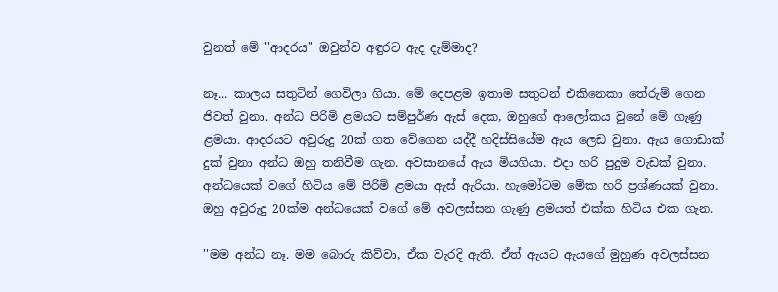වුනත් මේ ''ආදරය'' ඔවුන්ව අඳුරට ඇද දැම්මාද?

නෑ... කාලය සතුටින් ගෙවිලා ගියා. මේ දෙපළම ඉතාම සතුටන් එකිනෙකා තේරුම් ගෙන ජිවත් වුනා. අන්ධ පිරිමි ළමයට සම්පුර්ණ ඇස් දෙක, ඔහුගේ ආලෝකය වුනේ මේ ගැණු ළමයා. ආදරයට අවුරුදු 20ක් ගත වේගෙන යද්දී හදිස්සියේම ඇය ලෙඩ වුනා. ඇය ගොඩාක් දුක් වුනා අන්ධ ඔහු තනිවීම ගැන. අවසානයේ ඇය මියගියා. එදා හරි පුදුම වැඩක් වුනා. අන්ධයෙක් වගේ හිටිය මේ පිරිමි ළමයා ඇස් ඇරියා. හැමෝටම මේක හරි ප්‍රශ්ණයක් වුනා. ඔහු අවුරුදු 20ක්ම අන්ධයෙක් වගේ මේ අවලස්සන ගැණු ළමයත් එක්ක හිටිය එක ගැන.

''මම අන්ධ නෑ. මම බොරු කිව්වා, ඒක වැරදි ඇති. ඒත් ඇයට ඇයගේ මුහුණ අවලස්සන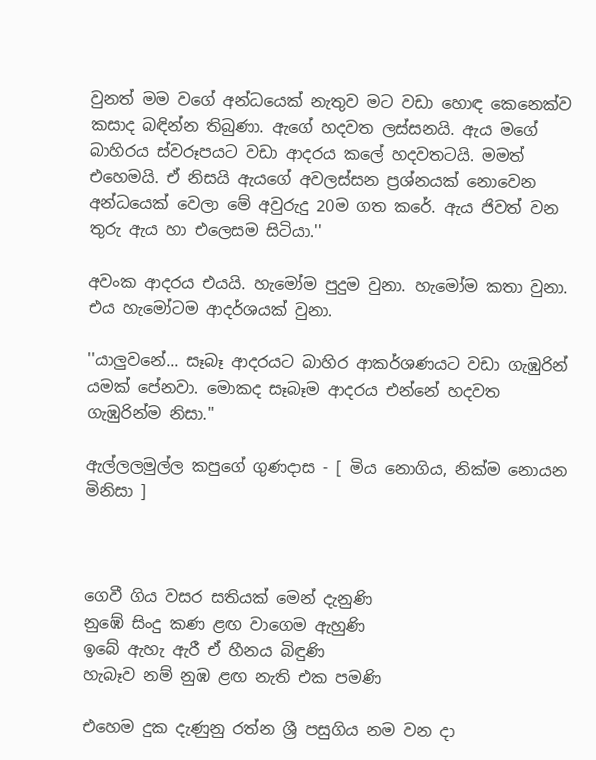වුනත් මම වගේ අන්ධයෙක් නැතුව මට වඩා හොඳ කෙනෙක්ව කසාද බඳින්න තිබුණා. ඇගේ හදවත ලස්සනයි. ඇය මගේ බාහිරය ස්වරූපයට වඩා ආදරය කලේ හදවතටයි. මමත් එහෙමයි. ඒ නිසයි ඇයගේ අවලස්සන ප්‍රශ්නයක් නොවෙන අන්ධයෙක් වෙලා මේ අවුරුදු 20ම ගත කරේ. ඇය ජිවත් වන තුරු ඇය හා එලෙසම සිටියා.''

අවංක ආදරය එයයි. හැමෝම පුදුම වුනා. හැමෝම කතා වුනා. එය හැමෝටම ආදර්ශයක් වුනා.

''යාලුවනේ... සෑබෑ ආදරයට බාහිර ආකර්ශණයට වඩා ගැඹුරින් යමක් පේනවා. මොකද සෑබෑම ආදරය එන්නේ හදවත ගැඹුරින්ම නිසා.''

ඇල්ලලමුල්ල කපුගේ ගුණදාස - [ මිය නොගිය, නික්ම නොයන මිනිසා ]



ගෙවී ගිය වසර සතියක් මෙන් දැනුණි
නුඹේ සිංදු කණ ළඟ වාගෙම ඇහුණි
ඉබේ ඇහැ ඇරී ඒ හීනය බිඳුණි
හැබෑව නම් නුඹ ළඟ නැති එක පමණි

එහෙම දුක දැණුනු රත්න ශ්‍රී පසුගිය නම වන දා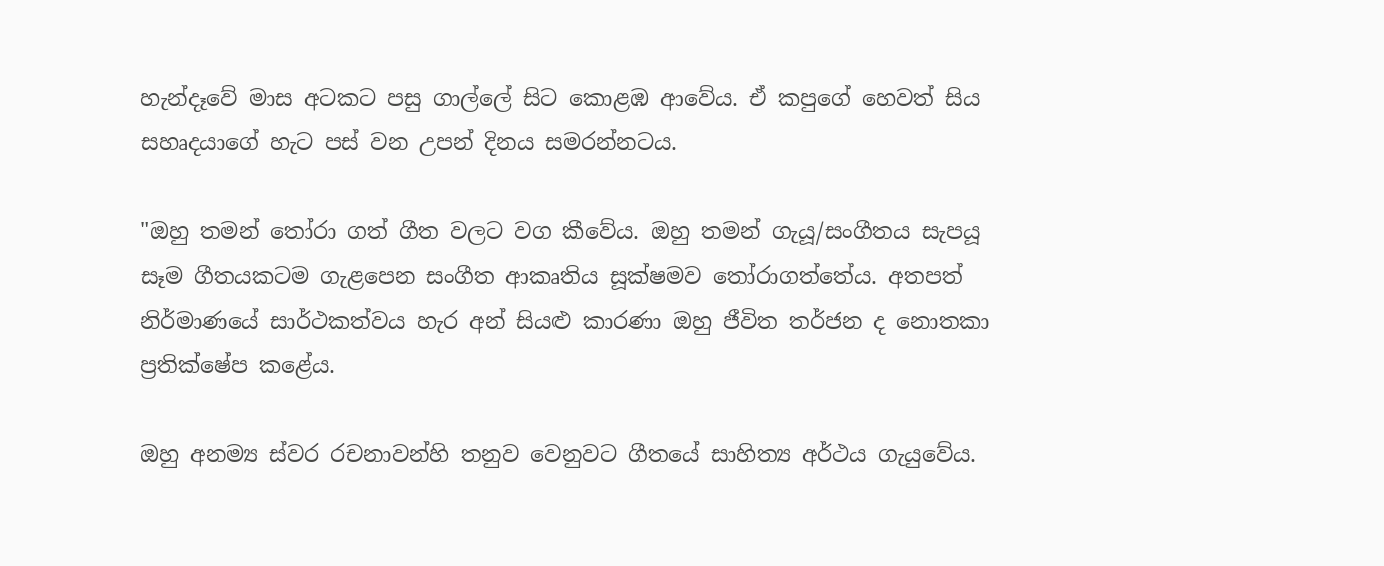හැන්දෑවේ මාස අටකට පසු ගාල්ලේ සිට කොළඹ ආවේය. ඒ කපුගේ හෙවත් සිය සහෘදයාගේ හැට පස් වන උපන් දිනය සමරන්නටය.

"ඔහු තමන් තෝරා ගත් ගීත වලට වග කීවේය. ඔහු තමන් ගැයූ/සංගීතය සැපයූ සෑම ගීතයකටම ගැළපෙන සංගීත ආකෘතිය සූක්ෂමව තෝරාගත්තේය. අතපත් නිර්මාණයේ සාර්ථකත්වය හැර අන් සියළු කාරණා ඔහු ජීවිත තර්ජන ද නොතකා ප්‍රතික්ෂේප කළේය.

ඔහු අනම්‍ය ස්වර රචනාවන්හි තනුව වෙනුවට ගීතයේ සාහිත්‍ය අර්ථය ගැයුවේය.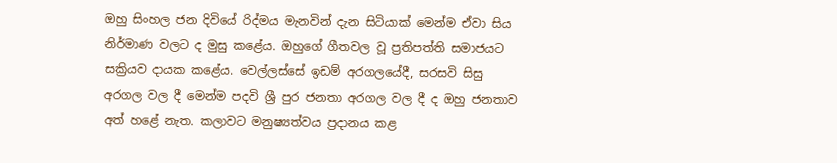ඔහු සිංහල ජන දිවියේ රිද්මය මැනවින් දැන සිටියාක් මෙන්ම ඒවා සිය නිර්මාණ වලට ද මුසු කළේය. ඔහුගේ ගීතවල වූ ප්‍රතිපත්ති සමාජයට සක්‍රියව දායක කළේය. වෙල්ලස්සේ ඉඩම් අරගලයේදී, සරසවි සිසු අරගල වල දී මෙන්ම පදවි ශ්‍රී පුර ජනතා අරගල වල දී ද ඔහු ජනතාව අත් හළේ නැත. කලාවට මනුෂ්‍යත්වය ප්‍රදානය කළ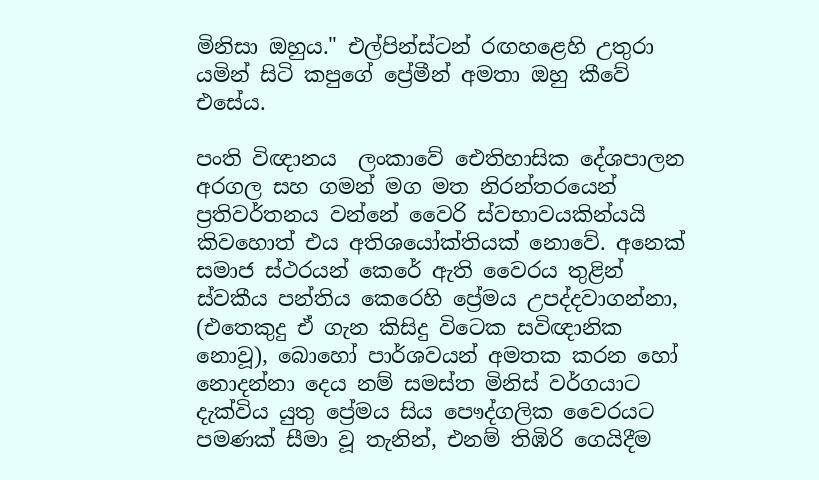මිනිසා ඔහුය." එල්පින්ස්ටන් රඟහළෙහි උතුරා යමින් සිටි කපුගේ ප්‍රේමීන් අමතා ඔහු කීවේ එසේය.

පංති විඥානය ‍ ලංකාවේ ඓතිහාසික දේශපාලන අරගල සහ ගමන් මග මත නිරන්තරයෙන් ප්‍රතිවර්තනය වන්නේ වෛරි ස්වභාවයකින්යයි කිවහොත් එය අතිශයෝක්තියක් නොවේ. අනෙක් සමාජ ස්ථරයන් කෙරේ ඇති වෛරය තුළින් ස්වකීය පන්තිය කෙරෙහි ප්‍රේමය උපද්දවාගන්නා, (එතෙකුදු ඒ ගැන කිසිදු විටෙක සවිඥානික නොවූ), බොහෝ පාර්ශවයන් අමතක කරන හෝ නොදන්නා දෙය නම් සමස්ත මිනිස් වර්ගයාට දැක්විය යුතු ප්‍රේමය සිය පෞද්ගලික වෛරයට පමණක් සීමා වූ තැනින්, එනම් තිඹිරි ගෙයිදීම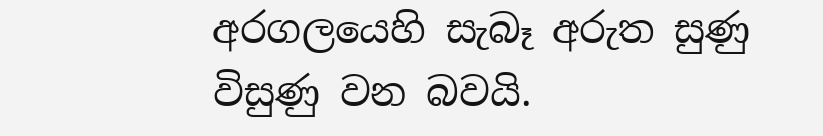අරගලයෙහි සැබෑ අරුත සුණු විසුණු වන බවයි.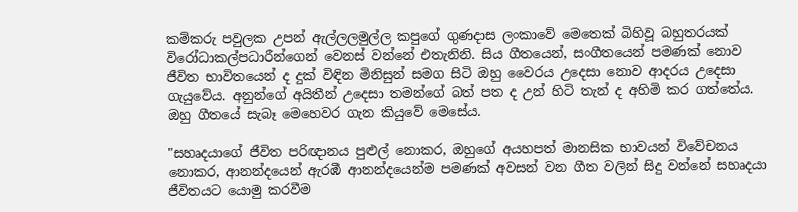කම්කරු පවුලක උපන් ඇල්ලලමුල්ල කපුගේ ගුණදාස ලංකාවේ මෙතෙක් බිහිවූ බහුතරයක් විරෝධාකල්පධාරීන්ගෙන් වෙනස් වන්නේ එතැනිනි. සිය ගීතයෙන්, සංගීතයෙන් පමණක් නොව ජීවිත භාවිතයෙන් ද දුක් විඳින මිනිසුන් සමග සිටි ඔහු වෛරය උදෙසා නොව ආදරය උදෙසා ගැයුවේය. අනුන්ගේ අයිතීන් උදෙසා තමන්ගේ බත් පත ද උන් හිටි තැන් ද අහිමි කර ගත්තේය. ඔහු ගීතයේ සැබෑ මෙහෙවර ගැන ‍කියුවේ මෙසේය.

"සහෘදයාගේ ජීවිත පරිඥානය පුළුල් නොකර, ඔහුගේ අයහපත් මානසික භාවයන් විවේචනය නොකර, ආනන්දයෙන් ඇරඹී ආනන්දයෙන්ම පමණක් අවසන් වන ගීත වලින් සිදු වන්නේ සහෘදයා ජීවිතයට යොමු කරවීම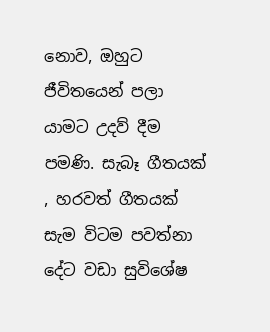නොව, ඔහුට ජීවිතයෙන් පලා යාමට උදව් දීම පමණි. සැබෑ ගීතයක් , හරවත් ගීතයක් සැම විටම පවත්නා දේට වඩා සුවිශේෂ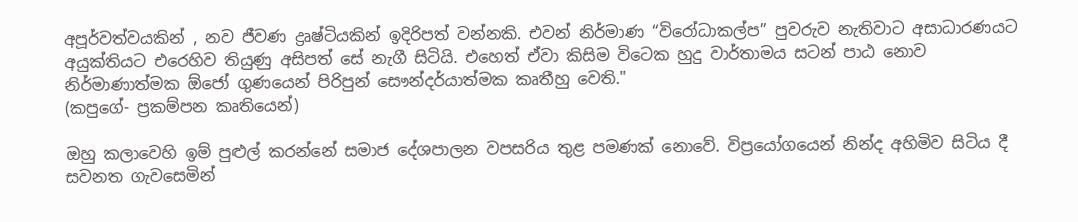අපූර්වත්වයකින් , නව ජීවණ ද්‍රෘෂ්ටියකින් ඉදිරිපත් වන්නකි. එවන් නිර්මාණ “විරෝධාකල්ප” පුවරුව නැතිවාට අසාධාරණයට අයුක්තියට එරෙහිව තියුණු අසිපත් සේ නැගී සිටියි. එහෙත් ඒවා කිසිම විටෙක හුදු වාර්තාමය සටන් පාඨ නොව නිර්මාණාත්මක ඕජෝ ගුණයෙන් පිරිපුන් සෞන්දර්යාත්මක කෘතීහු වෙති."
(කපුගේ- ප්‍රකම්පන කෘතියෙන්)

ඔහු කලාවෙහි ඉම් පුළුල් කරන්නේ සමාජ දේශපාලන වපසරිය තුළ පමණක් නොවේ. විප්‍රයෝගයෙන් නින්ද අහිමිව සිටිය දී සවනත ගැවසෙමින්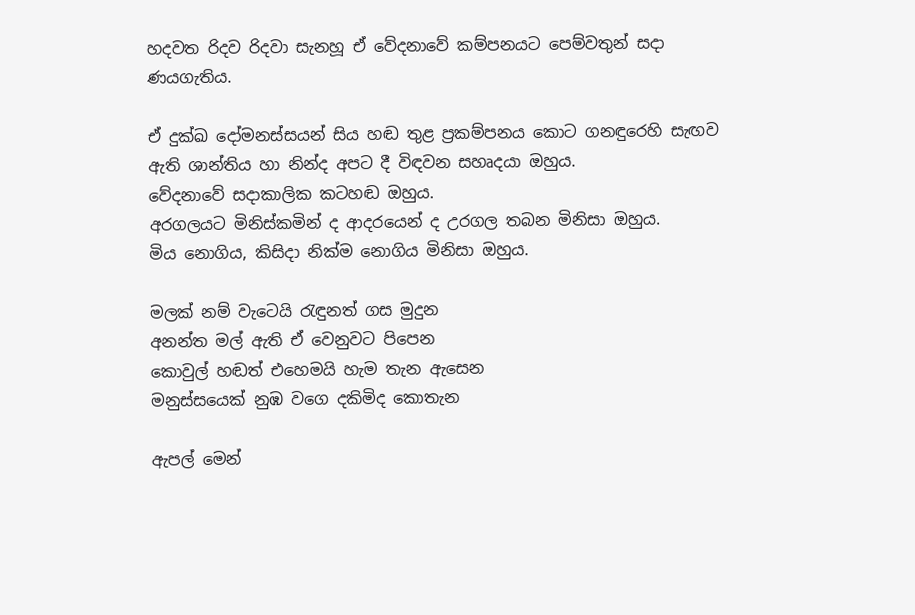හදවත රිදව රිදවා සැනහූ ඒ වේදනාවේ කම්පනයට පෙම්වතුන් සදා ණයගැතිය.

ඒ දුක්ඛ දෝමනස්සයන් සිය හඬ තුළ ප්‍රකම්පනය කොට ගනඳුරෙහි සැඟව ඇති ශාන්තිය හා නින්ද අපට දී විඳවන සහෘදයා ඔහුය.
වේදනාවේ සදාකාලික කටහඬ ඔහුය.
අරගලයට මිනිස්කමින් ද ආදරයෙන් ද උරගල තබන මිනිසා ඔහුය.
මිය නොගිය, කිසිදා නික්ම නොගිය මිනිසා ඔහුය.

මලක් නම් වැටෙයි රැඳුනත් ගස මුදුන
අනන්ත මල් ඇති ඒ වෙනුවට පිපෙන
කොවුල් හඬත් එහෙමයි හැම තැන ඇසෙන
මනුස්සයෙක් නුඹ වගෙ දකිමිද කොතැන

ඇපල් මෙන්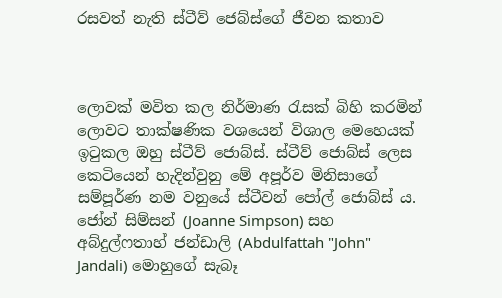රසවත් නැති ස්ටීව් ජෙබ්ස්ගේ ජීවන කතාව



ලොවක් මවිත කල නිර්මාණ රැසක් බිහි කරමින් ලොවට තාක්ෂණික වශයෙන් විශාල මෙහෙයක් ඉටුකල ඔහු ස්ටීව් ජොබ්ස්. ස්ටීව් ජොබ්ස් ලෙස කෙටියෙන් හැදින්වුනු මේ අපූර්ව මිනිසාගේ සම්පූර්ණ නම වනුයේ ස්ටීවන් පෝල් ජොබ්ස් ය. ජෝන් සිම්සන් (Joanne Simpson) සහ අබ්දුල්ෆතාහ් ජන්ඩාලි (Abdulfattah "John" Jandali) මොහුගේ සැබෑ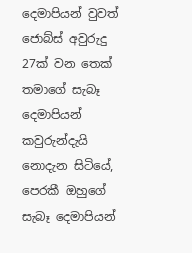දෙමාපියන් වුවත් ජොබ්ස් අවුරුදු 27ක් වන තෙක් තමාගේ සැබෑ දෙමාපියන් කවුරුන්දැයි නොදැන සිටියේ, පෙරකී ඔහුගේ සැබෑ දෙමාපියන්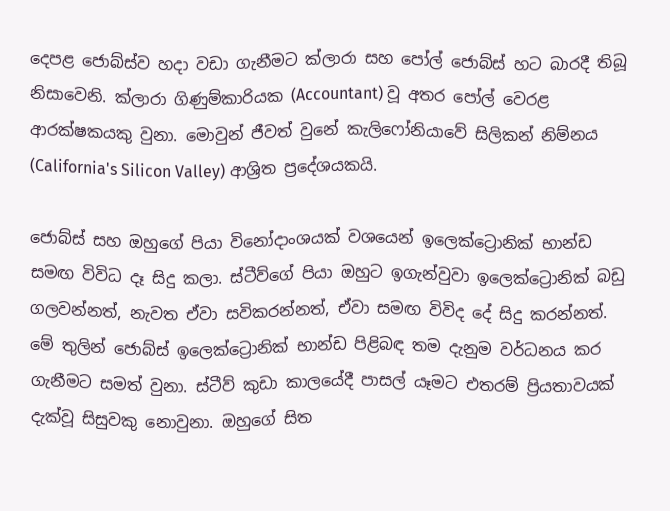දෙපළ ජොබ්ස්ව හදා වඩා ගැනීමට ක්ලාරා සහ පෝල් ජොබ්ස් හට බාරදී තිබූ නිසාවෙනි. ක්ලාරා ගිණුම්කාරියක (Accountant) වූ අතර පෝල් වෙරළ ආරක්ෂකයකු වුනා. මොවුන් ජීවත් වුනේ කැලිෆෝනියාවේ සිලිකන් නිම්නය (California's Silicon Valley) ආශ්‍රිත ප්‍රදේශයකයි.

ජොබ්ස් සහ ඔහුගේ පියා විනෝදාංශයක් වශයෙන් ඉලෙක්ට්‍රොනික් භාන්ඩ සමඟ විවිධ දෑ සිදු කලා. ස්ටීව්ගේ පියා ඔහුට ඉගැන්වුවා ඉලෙක්ට්‍රොනික් බඩු ගලවන්නත්, නැවත ඒවා සවිකරන්නත්, ඒවා සමඟ විවිද දේ සිදු කරන්නත්. මේ තුලින් ජොබ්ස් ඉලෙක්ට්‍රොනික් භාන්ඩ පිළිබඳ තම දැනුම වර්ධනය කර ගැනීමට සමත් වුනා. ස්ටීව් කුඩා කාලයේදී පාසල් යෑමට එතරම් ප්‍රියතාවයක් දැක්වූ සිසුවකු නොවුනා. ඔහුගේ සිත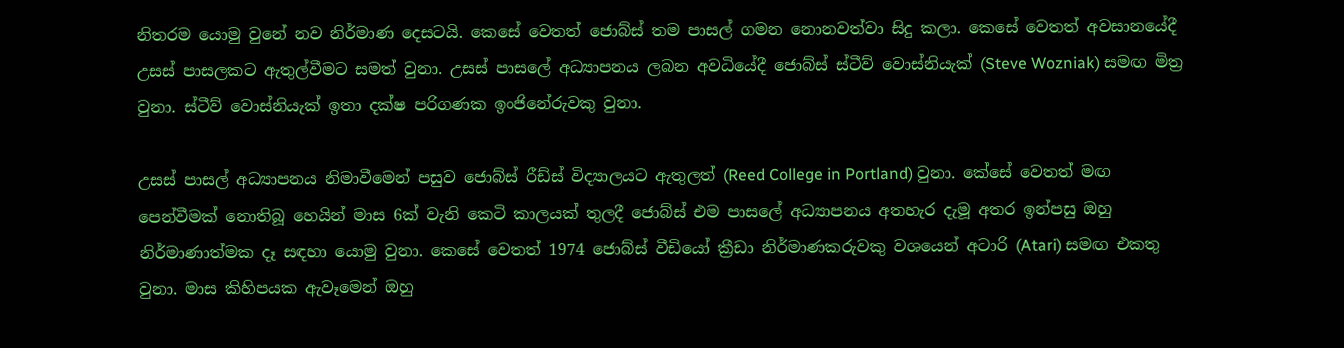නිතරම යොමු වුනේ නව නිර්මාණ දෙසටයි. කෙසේ වෙතත් ජොබ්ස් තම පාසල් ගමන නොනවත්වා සිදු කලා. කෙසේ වෙතත් අවසානයේදී උසස් පාසලකට ඇතුල්වීමට සමත් වුනා. උසස් පාසලේ අධ්‍යාපනය ලබන අවධියේදී ජොබ්ස් ස්ටීව් වොස්නියැක් (Steve Wozniak) සමඟ මිත්‍ර වුනා. ස්ටීව් වොස්නියැක් ඉතා දක්ෂ පරිගණක ඉංජිනේරුවකු වුනා.

උසස් පාසල් අධ්‍යාපනය නිමාවීමෙන් පසුව ජොබ්ස් රීඩ්ස් විද්‍යාලයට ඇතුලත් (Reed College in Portland) වුනා. කේසේ වෙතත් මඟ පෙන්වීමක් නොතිබූ හෙයින් මාස 6ක් වැනි කෙටි කාලයක් තුලදී ජොබ්ස් එම පාසලේ අධ්‍යාපනය අතහැර දැමූ අතර ඉන්පසු ඔහු නිර්මාණාත්මක දෑ සඳහා යොමු වුනා. කෙසේ වෙතත් 1974 ජොබ්ස් වීඩියෝ ක්‍රීඩා නිර්මාණකරුවකු වශයෙන් අටාරි (Atari) සමඟ එකතු වුනා. මාස කිහිපයක ඇවෑමෙන් ඔහු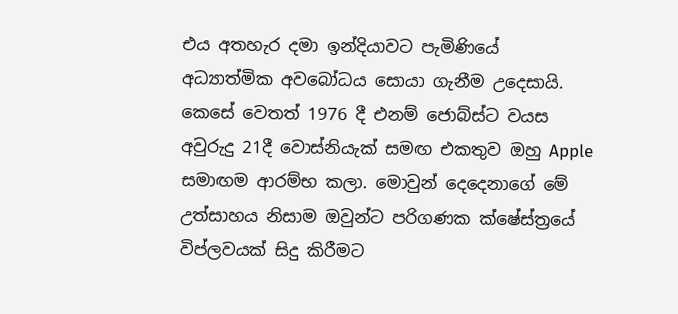එය අතහැර දමා ඉන්දියාවට පැමිණියේ අධ්‍යාත්මික අවබෝධය සොයා ගැනීම උදෙසායි. කෙසේ වෙතත් 1976 දී එනම් ජොබ්ස්ට වයස අවුරුදු 21දී වොස්නියැක් සමඟ එකතුව ඔහු Apple සමාඟම ආරම්භ කලා. මොවුන් දෙදෙනාගේ මේ උත්සාහය නිසාම ඔවුන්ට පරිගණක ක්ෂේස්ත්‍රයේ විප්ලවයක් සිදු කිරීමට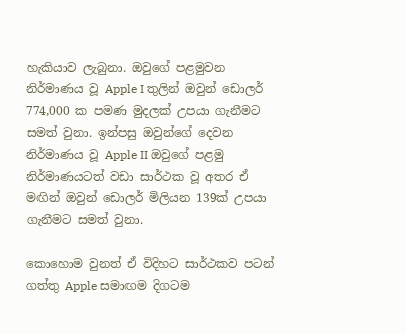හැකියාව ලැබුනා. ඔවුගේ පළමුවන නිර්මාණය වූ Apple I තුලින් ඔවුන් ඩොලර් 774,000 ක පමණ මුදලක් උපයා ගැනීමට සමත් වුනා. ඉන්පසු ඔවුන්ගේ දෙවන නිර්මාණය වූ Apple II ඔවුගේ පළමු නිර්මාණයටත් වඩා සාර්ථක වූ අතර ඒ මඟින් ඔවුන් ඩොලර් මිලියන 139ක් උපයා ගැනීමට සමත් වුනා.

කොහොම වුනත් ඒ විදිහට සාර්ථකව පටන් ගත්තු Apple සමාඟම දිගටම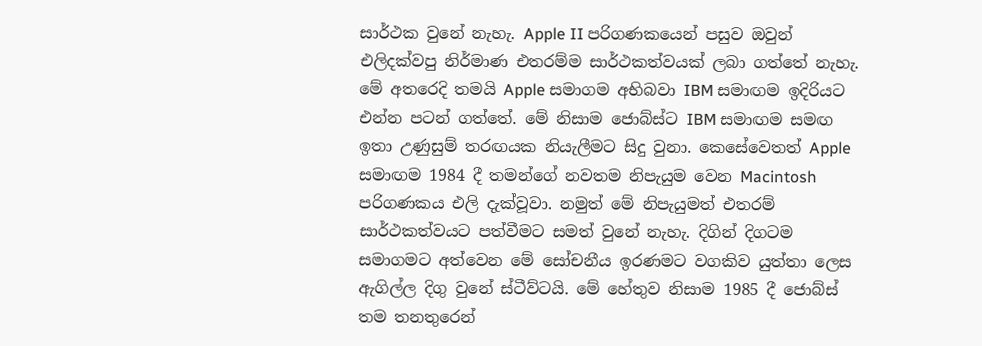සාර්ථක වුනේ නැහැ. Apple II පරිගණකයෙන් පසුව ඔවුන් එලිදක්වපු නිර්මාණ එතරම්ම සාර්ථකත්වයක් ලබා ගත්තේ නැහැ. මේ අතරෙදි තමයි Apple සමාගම අභිබවා IBM සමාඟම ඉදිරියට එන්න පටන් ගත්තේ. මේ නිසාම ජොබ්ස්ට IBM සමාඟම සමඟ ඉතා උණුසුම් තරඟයක නියැලීමට සිදු වුනා. කෙසේවෙතත් Apple සමාඟම 1984 දී තමන්ගේ නවතම නිපැයුම ‍වෙන Macintosh පරිගණකය එලි දැක්වූවා. නමුත් මේ නිපැයුමත් එතරම් සාර්ථකත්වයට පත්වීමට සමත් වුනේ නැහැ. දිගින් දිගටම සමාගමට අත්වෙන මේ සෝචනීය ඉරණමට වගකිව යුත්තා ලෙස ඇගිල්ල දිගු වුනේ ස්ටීව්ටයි. මේ හේතුව නිසාම 1985 දී ජොබ්ස් තම තනතුරෙන්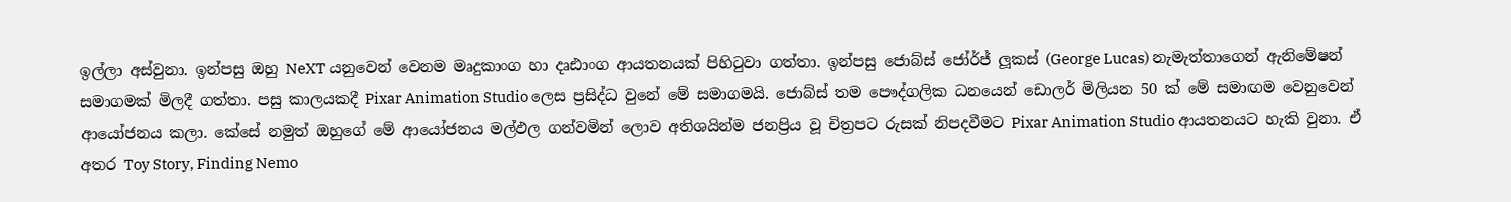ඉල්ලා අස්වුනා. ඉන්පසු ඔහු NeXT යනුවෙන් වෙනම මෘදුකාංග හා දෘඪාංග ආයතනයක් පිහිටුවා ගත්තා. ඉන්පසු ජොබ්ස් ජෝර්ජ් ලූකස් (George Lucas) නැමැත්තාගෙන් ඇනිමේෂන් සමාගමක් මිලදී ගත්තා. පසු කාලයකදී Pixar Animation Studio ලෙස ප්‍රසිද්ධ වුනේ මේ සමාගමයි. ජොබ්ස් තම පෞද්ගලික ධනයෙන් ඩොලර් මිලියන 50 ක් මේ සමාඟම වෙනුවෙන් ආයෝජනය කලා. කේසේ නමුත් ඔහුගේ මේ ආයෝජනය මල්ඵල ගන්වමින් ලොව අතිශයින්ම ජනප්‍රිය වූ චිත්‍රපට රුසක් නිපදවීමට Pixar Animation Studio ආයතනයට හැකි වුනා. ඒ අතර Toy Story, Finding Nemo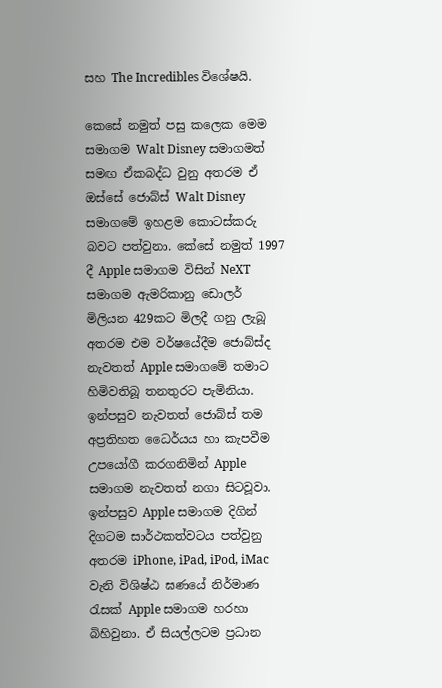සහ The Incredibles විශේෂයි.

කෙසේ නමුත් පසු කලෙක මෙම සමාගම Walt Disney සමාගමත් සමඟ ඒකබද්ධ වුනු අතරම ඒ ඔස්සේ ජොබ්ස් Walt Disney සමාගමේ ඉහළම කොටස්කරු බවට පත්වුනා. කේසේ නමුත් 1997 දී Apple සමාගම විසින් NeXT සමාගම ඇමරිකානු ‍ඩොලර් මිලියන 429කට මිලදී ගනු ලැබූ අතරම එම වර්ෂයේදීම ජොබ්ස්ද නැවතත් Apple සමාගමේ තමාට හිමිවතිබූ තනතුරට පැමිනියා. ඉන්පසුව නැවතත් ජොබ්ස් තම අප්‍රතිහත ධෛර්යය හා කැපවීම උපයෝගී කරගනිමින් Apple සමාගම නැවතත් නගා සිටවූවා. ඉන්පසුව Apple සමාගම දිගින් දිගටම සාර්ථකත්වටය පත්වුනු අතරම iPhone, iPad, iPod, iMac වැනි විශිෂ්ඨ ඝණයේ නිර්මාණ රැසක් Apple සමාගම හරහා බිහිවුනා. ඒ සියල්ලටම ප්‍රධාන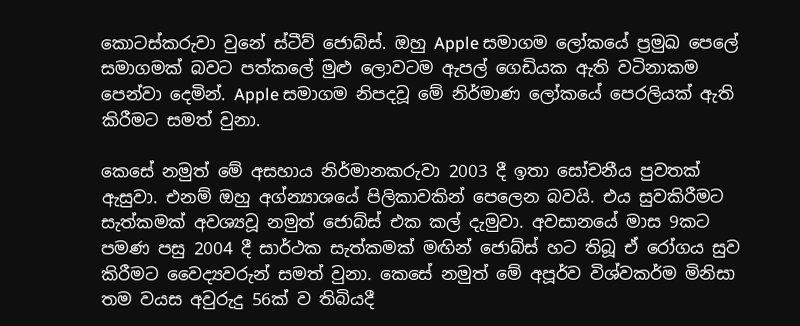කොටස්කරුවා වුනේ ස්ටීව් ජොබ්ස්. ඔහු Apple සමාගම ලෝකයේ ප්‍රමුඛ පෙලේ සමාගමක් බවට පත්කලේ මුළු ලොවටම ඇපල් ගෙඩියක ඇති වටිනාකම පෙන්වා දෙමින්. Apple සමාගම නිපදවූ මේ නිර්මාණ ලෝකයේ පෙරලියක් ඇති කිරීමට සමත් වුනා.

කෙසේ නමුත් මේ අසහාය නිර්මානකරුවා 2003 දී ඉතා සෝචනීය පුවතක් ඇසුවා. එනම් ඔහු අග්න්‍යාශයේ පිලිකාවකින් පෙලෙන බවයි. එය සුවකිරීමට සැත්කමක් අවශ්‍යවූ නමුත් ජොබ්ස් එක කල් දැමුවා. අවසානයේ මාස 9කට පමණ පසු 2004 දී සාර්ථක සැත්කමක් මඟින් ජොබ්ස් හට තිබූ ඒ ‍රෝගය සුව කිරීමට වෛද්‍යවරුන් සමත් වුනා. කෙසේ නමුත් මේ අපූර්ව විශ්වකර්ම මිනිසා තම වයස අවුරුදු 56ක් ව තිබියදී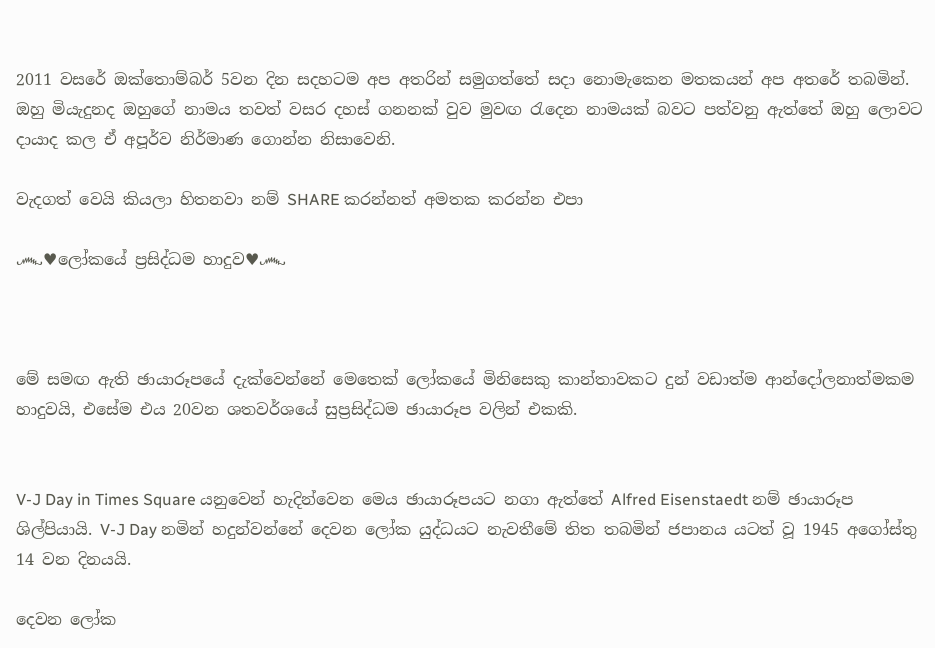2011 වසරේ ඔක්තොම්බර් 5වන දින සදහටම අප අතරින් සමුගත්තේ සදා නොමැකෙන මතකයන් අප අතරේ තබමින්. ඔහු මියැදුනද ඔහුගේ නාමය තවත් වසර දහස් ගනනක් වුව මුවඟ රැදෙන නාමයක් බවට පත්වනු ඇත්තේ ඔහු ලොවට දායාද කල ඒ අපූර්ව නිර්මාණ ගොන්න නිසාවෙනි.

වැදගත් වෙයි කියලා හිතනවා නම් SHARE කරන්නත් අමතක කරන්න එපා

෴♥ලෝකයේ ප්‍රසිද්ධම හාදුව♥෴



මේ සමඟ ඇති ඡායාරූපයේ දැක්වෙන්නේ මෙතෙක් ලෝකයේ මිනිසෙකු කාන්තාවකට දුන් වඩාත්ම ආන්දෝලනාත්මකම හාදුවයි, එසේම එය 20වන ශතවර්ශයේ සුප්‍රසිද්ධම ඡායාරූප වලින් එකකි.


V-J Day in Times Square යනුවෙන් හැදින්වෙන මෙය ඡායාරූපයට නගා ඇත්තේ Alfred Eisenstaedt නම් ඡායාරූප ශිල්පියායි. V-J Day නමින් හදුන්වන්නේ දෙවන ලෝක යුද්ධයට නැවතීමේ තිත තබමින් ජපානය යටත් වූ 1945 අගෝස්තු 14 වන දිනයයි.

දෙවන ලෝක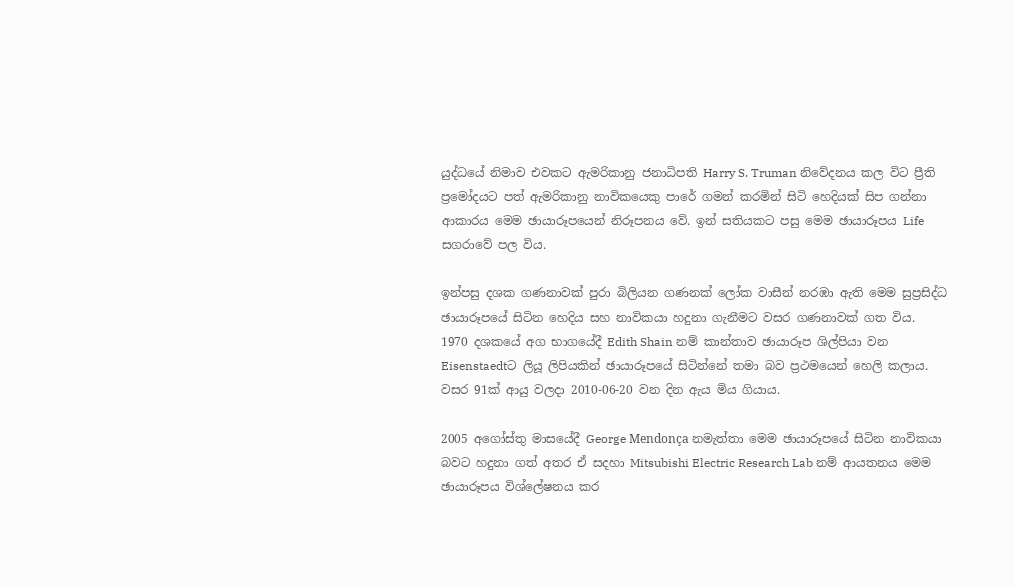යුද්ධයේ නිමාව එවකට ඇමරිකානු ජනාධිපති Harry S. Truman නිවේදනය කල විට ප්‍රීති ප්‍රමෝදයට පත් ඇමරිකානු නාවිකයෙකු පාරේ ගමන් කරමින් සිටි හෙදියක් සිප ගන්නා ආකාරය මෙම ඡායාරූපයෙන් නිරූපනය වේ. ඉන් සතියකට පසු මෙම ඡායාරූපය Life සගරාවේ පල විය.

ඉන්පසු දශක ගණනාවක් පුරා බිලියන ගණනක් ලෝක වාසීන් නරඹා ඇති මෙම සුප්‍රසිද්ධ ඡායාරූපයේ සිටින හෙදිය සහ නාවිකයා හදුනා ගැනීමට වසර ගණනාවක් ගත විය.
1970 දශකයේ අග භාගයේදී Edith Shain නම් කාන්තාව ඡායාරූප ශිල්පියා වන Eisenstaedtට ලියූ ලිපියකින් ඡායාරූපයේ සිටින්නේ තමා බව ප්‍රථමයෙන් හෙලි කලාය.
වසර 91ක් ආයු වලදා 2010-06-20 වන දින ඇය මිය ගියාය.

2005 අගෝස්තු මාසයේදී George Mendonça නමැත්තා මෙම ඡායාරූපයේ සිටින නාවිකයා බවට හදුනා ගත් අතර ඒ සදහා Mitsubishi Electric Research Lab නම් ආයතනය මෙම ඡායාරූපය විශ්ලේෂනය කර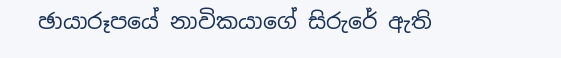ඡායාරූපයේ නාවිකයාගේ සිරුරේ ඇති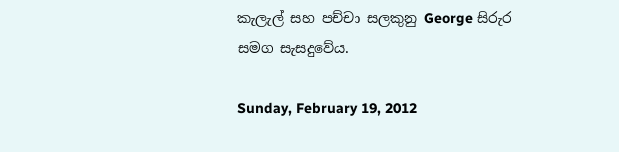කැලැල් සහ පච්චා සලකුනු George සිරුර සමග සැසදුවේය.

Sunday, February 19, 2012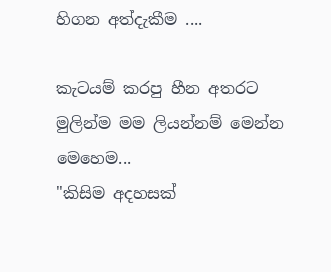හිගන අත්දැකීම ....

කැටයම් කරපු හීන අතරට මුලින්ම මම ලියන්නම් මෙන්න මෙහෙම...
"කිසිම අදහසක්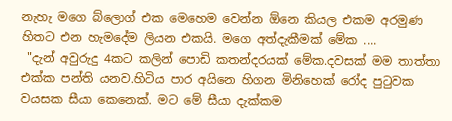නැහැ මගෙ බ්ලොග් එක මෙහෙම වෙන්න ඕනෙ කියල එකම අරමුණ හිතට එන හැමදේම ලියන එකයි. මගෙ අත්දැකීමක් මේක ....
 "දැන් අවුරුදු 4කට කලින් පොඩි කතන්දරයක් මේක.දවසක් මම තාත්තා එක්ක පන්ති යනව.හිටිය පාර අයිනෙ හිගන මිනිහෙක් රෝද පුටුවක වයසක සීයා කෙනෙක්. මට මේ සීයා දැක්කම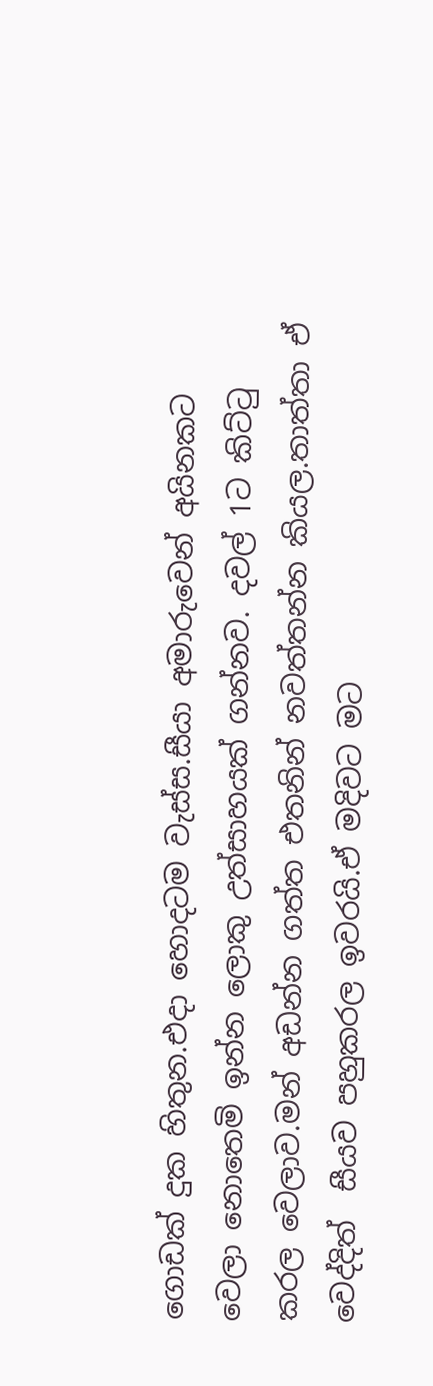ගොඩක් දුක හිතුන.එදා හොදටම වැස්ස.සීයා අමාරුවෙන් අයිනකට වෙලා නොතෙමි ඉන්න ලොකු උත්සාහයක් ගන්නව. දවල් 1ට කිට්ටු කරල වෙලාව.මන් අඩන්න ගත්ත එතනින් නවත්තන්න කියල.තාත්තා ඒ වෙද්දිත්  සීයව පහුකරල ඉවරයි.ඒ මදිවට මට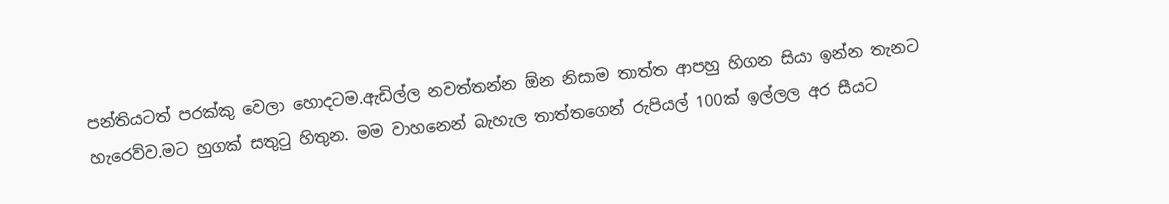පන්තියටත් පරක්කු වෙලා හොදටම.ඇඩිල්ල නවත්තන්න ඕන නිසාම තාත්ත ආපහු හිගන සියා ඉන්න තැනට හැරෙව්ව.මට හුගක් සතුටු හිතුන. මම වාහනෙන් බැහැල තාත්තගෙන් රුපියල් 100ක් ඉල්ලල අර සීයට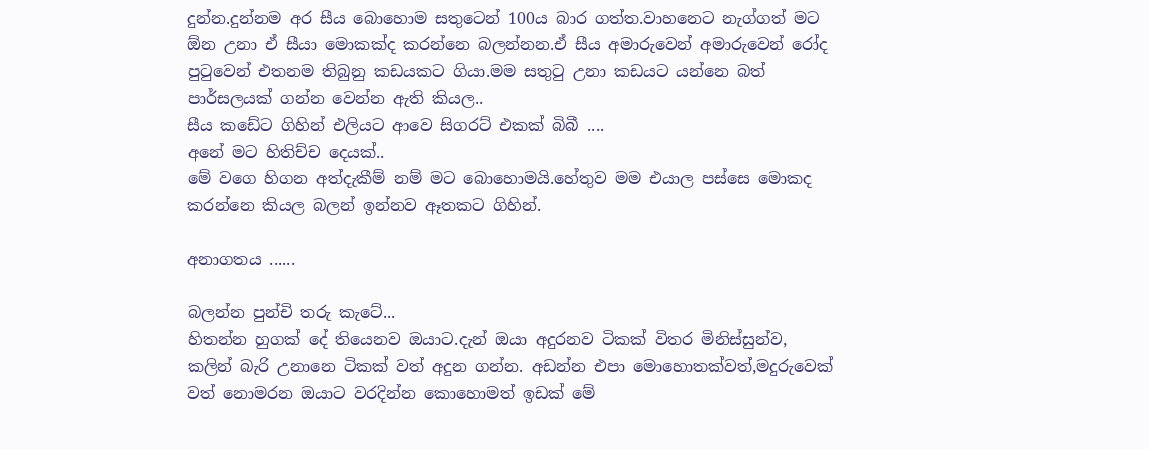දුන්න.දුන්නම අර සීය බොහොම සතුටෙන් 100ය බාර ගත්ත.වාහනෙට නැග්ගත් මට ඕන උනා ඒ සීයා මොකක්ද කරන්නෙ බලන්නන.ඒ සීය අමාරුවෙන් අමාරුවෙන් රෝද පුටුවෙන් එතනම තිබුනු කඩයකට ගියා.මම සතුටු උනා කඩයට යන්නෙ බත් පාර්සලයක් ගන්න වෙන්න ඇති කියල..
සීය කඩේට ගිහින් එලියට ආවෙ සිගරට් එකක් බිබී ....
අනේ මට හිතිච්ච දෙයක්..
මේ වගෙ හිගන අත්දැකීම් නම් මට බොහොමයි.හේතුව මම ‍එයාල පස්සෙ මොකද කරන්නෙ කියල බලන් ඉන්නව ඈතකට ගිහින්.

අනාගතය ......

බලන්න පුන්චි තරු කැටේ...
හිතන්න හුගක් දේ තියෙනව ඔයාට.දැන් ඔයා අදුරනව ටිකක් විතර මිනිස්සුන්ව,
කලින් බැරි උනානෙ ටිකක් වත් අදුන ගන්න. අඩන්න එපා මොහොතක්වත්,මදුරුවෙක් වත් නොමරන ඔයාට වරදින්න කොහොමත් ඉඩක් මේ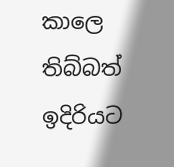කාලෙ තිබ්බත් ඉදිරියට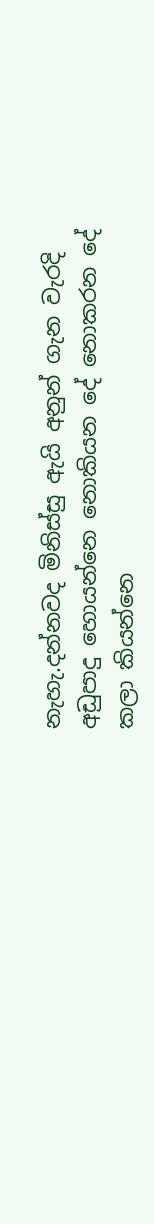නැහැ.දන්නවද මිනිස්සු ඇයි අනුන් ගැන වැරදි අඩුපාදු හොයන්නෙ නොකියන දේ නොකරන දේ කලා කියන්නෙ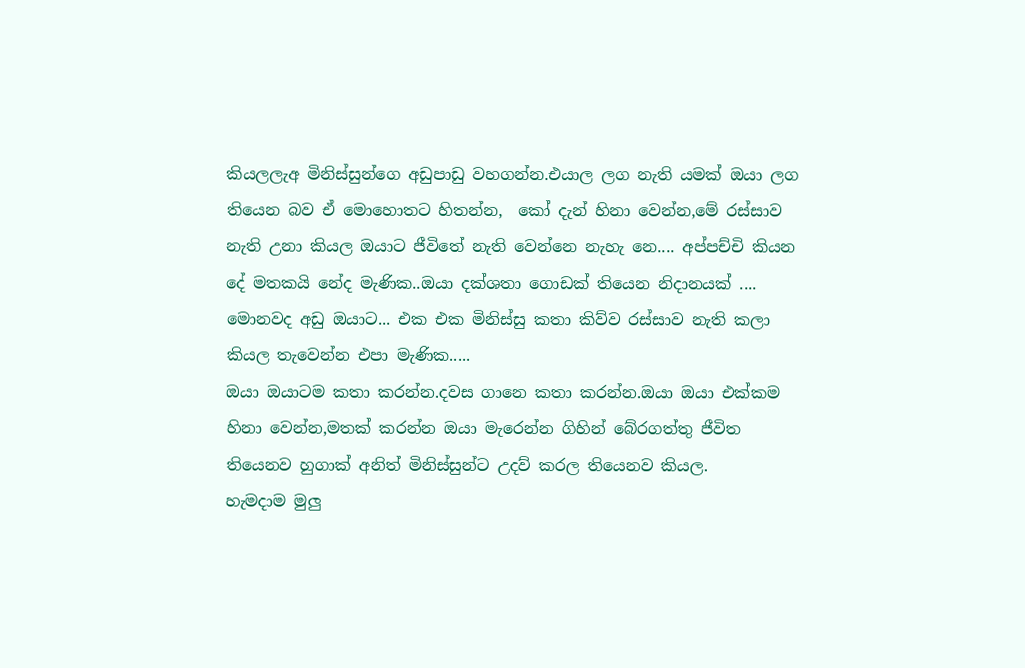කියලලැඅ මිනිස්සුන්ගෙ අඩුපාඩු වහගන්න.එයාල ලග නැති යමක් ඔයා ලග තියෙන බව ඒ මොහොතට හිතන්න,  කෝ දැන් හිනා වෙන්න,මේ රස්සාව නැති උනා කියල ඔයාට ජීවිතේ නැති වෙන්නෙ නැහැ නෙ.... අප්පච්චි කියන දේ මතකයි නේද මැණික..ඔයා දක්ශතා ගොඩක් තියෙන නිදානයක් .... මොනවද අඩු ඔයාට... එක එක මිනිස්සු කතා කිව්ව රස්සාව නැති කලා කියල තැවෙන්න එපා මැණික.....
ඔයා ඔයාටම කතා කරන්න.දවස ගානෙ කතා කරන්න.ඔයා ඔයා එක්කම හිනා වෙන්න,මතක් කරන්න ඔයා මැරෙන්න ගිහින් බේරගත්තු ජීවිත තියෙනව හුගාක් අනිත් මිනිස්සුන්ට උදව් කරල තියෙනව කියල.
හැමදාම මුලු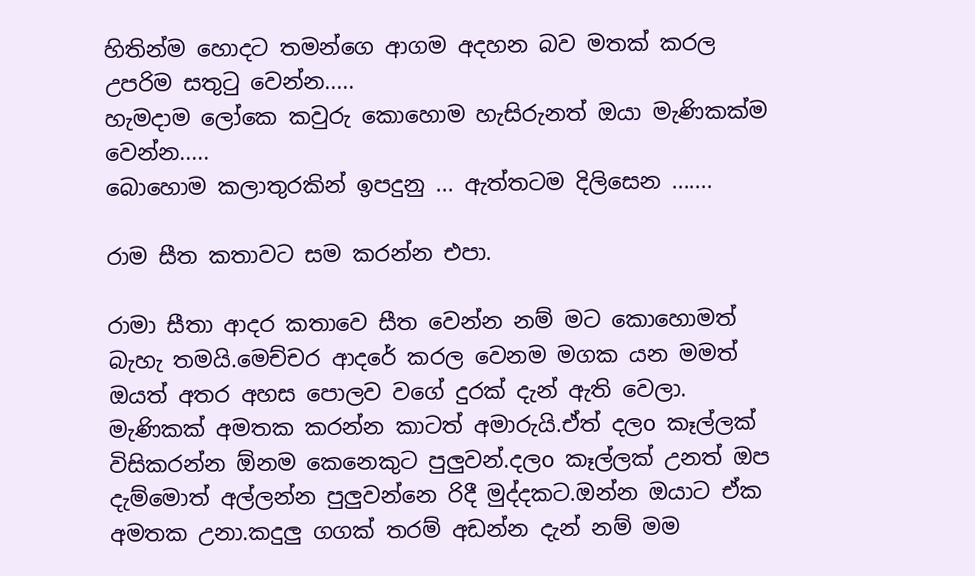හිතින්ම හොදට තමන්ගෙ ආගම අදහන බව මතක් කරල උපරිම සතුටු වෙන්න.....
හැමදාම ලෝකෙ කවුරු කොහොම හැසිරුනත් ඔයා මැණිකක්ම වෙන්න.....
බොහොම කලාතුරකින් ඉපදුනු ... ඇත්තටම දිලිසෙන .......

රාම සීත කතාවට සම කරන්න එපා.

රාමා සීතා ආදර කතාවෙ සීත වෙන්න නම් මට කොහොමත් බැහැ තමයි.මෙච්චර ආදරේ කරල වෙනම මගක යන මමත් ඔයත් අතර අහස පොලව වගේ දුරක් දැන් ඇති වෙලා. මැණිකක් අමතක කරන්න කාටත් අමාරුයි.ඒත් දලo කෑල්ලක් විසිකරන්න ඕනම කෙනෙකුට පුලුවන්.දලo කෑල්ලක් උනත් ඔප දැම්මොත් අල්ලන්න පුලුවන්නෙ රිදී මුද්දකට.ඔන්න ඔයාට ඒක අමතක උනා.කදුලු ගගක් තරම් අඩන්න දැන් නම් මම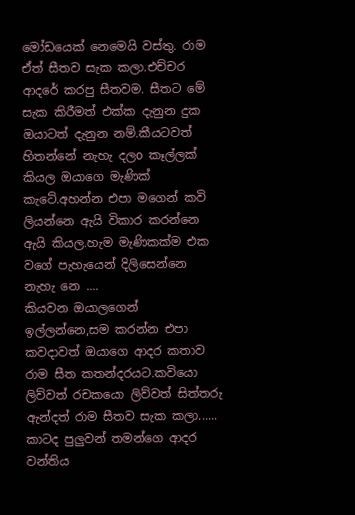මෝඩයෙක් නෙමෙයි වස්තු. රාම ඒත් සීතව සැක කලා.එච්චර ආදරේ කරපු සීතවම. සීතට මේ සැක කිරීමත් එක්ක දැනුන දුක ඔයාටත් දැනුන නම්.කීයටවත් හිතන්නේ නැහැ දලo කෑල්ලක් කියල ඔයාගෙ මැණික් කැටේ.අහන්න එපා මගෙන් කවි ලියන්නෙ ඇයි විකාර කරන්නෙ ඇයි කියල.හැම මැණිකක්ම එක වගේ පැහැයෙන් දිලිසෙන්නෙ නැහැ නෙ ....
කියවන ඔයාලගෙන් ඉල්ලන්නෙ,සම කරන්න එපා කවදාවත් ඔයාගෙ ආදර කතාව රාම සීත කතන්දරයට.කවියො ලිව්වත් රචකයො ලිව්වත් සිත්තරු ඇන්දත් රාම සීතව සැක කලා......
කාටද පුලුවන් තමන්ගෙ ආදර වන්තිය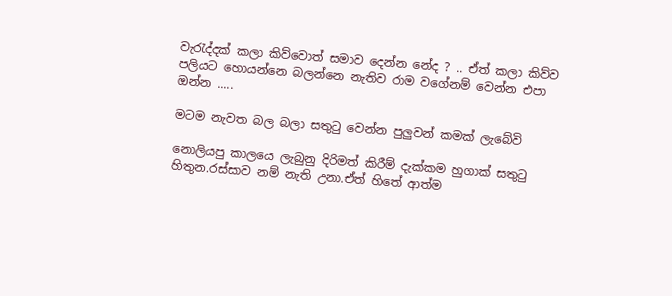වැරැද්දක් කලා කිව්වොත් සමාව දෙන්න නේද ? .. ඒත් කලා කිව්ව පලියට හොයන්නෙ බලන්නෙ නැතිව රාම වගේනම් වෙන්න එපා ඔන්න .....

මටම නැවත බල බලා සතුටු වෙන්න පුලුවන් කමක් ලැබේවි

නොලියපු කාලයෙ ලැබුනු දිරිමත් කිරීම් දැක්කම හුගාක් සතුටු හිතුන.රස්සාව නම් නැති උනා.ඒත් හිතේ ආත්ම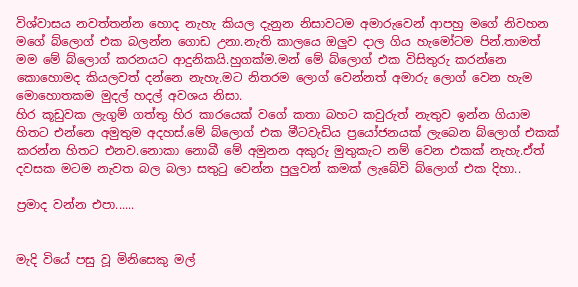විශ්වාසය නවත්තන්න හොද නැහැ කියල දැනුන නිසාවටම අමාරුවෙන් ආපහු මගේ නිවහන මගේ බ්ලොග් එක බලන්න ගොඩ උනා.නැති කාලයෙ ඔලුව දාල ගිය හැමෝටම පින්.තාමත් මම මේ බ්ලොග් කරනයට ආදුනිකයි.හුගක්ම.මන් මේ බ්ලොග් එක විසිතුරු කරන්නෙ කොහොමද කියලවත් දන්නෙ නැහැ.මට නිතරම ලොග් වෙන්නත් අමාරු ලොග් වෙන හැම මොහොතකම මුදල් හදල් අවශය නිසා.
හිර කූඩුවක ලැගුම් ගත්තු හිර කාරයෙක් වගේ කතා බහට කවුරුත් නැතුව ඉන්න ගියාම හිතට එන්නෙ අමුතුම අදහස්.මේ බ්ලොග් එක මීටවැඩිය ප්‍රයෝජනයක් ලැබෙන බ්ලොග් එකක් කරන්න හිතට එනව.නොකා නොබී මේ අමුනන අකුරු මුතුකැට නම් වෙන එකක් නැහැ.ඒත් දවසක මටම නැවත බල බලා සතුටු වෙන්න පුලුවන් කමක් ලැබේවි බ්ලොග් එක දිහා..

ප්‍රමාද වන්න එපා......


මැදි වියේ පසු වූ මිනිසෙකු මල්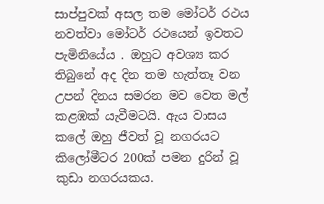සාප්පුවක් අසල තම මෝටර් රථය නවත්වා මෝටර් රථයෙන් ඉවතට පැමිනියේය . ඔහුට අවශ්‍ය කර තිබුනේ අද දින තම හැත්තෑ වන උපන් දිනය සමරන මව වෙත මල් කළඹක් යැවීමටයි. ඇය වාසය කලේ ඔහු ජීවත් වූ නගරයට කිලෝමීටර 200ක් පමන දුරින් වූ කුඩා නගරයකය.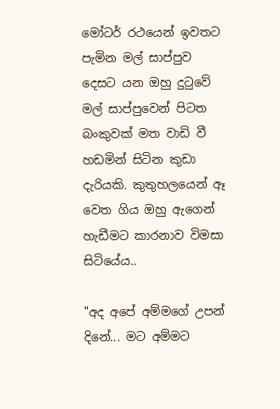මෝටර් රථයෙන් ඉවතට පැමින මල් සාප්පුව දෙසට යන ඔහු දුටුවේ මල් සාප්පුවෙන් පිටත බංකුවක් මත වාඩි වී හඩමින් සිටින කුඩා දැරියකි. කුතුහලයෙන් ඈ වෙත ගිය ඔහු ඇගෙන් හැඩීමට කාරනාව විමසා සිටියේය..

"අද අපේ අම්මගේ උපන් දිනේ... මට අම්මට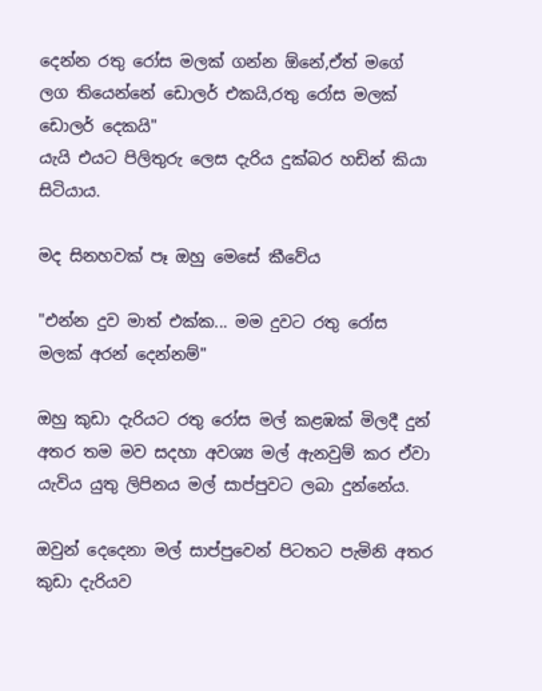දෙන්න රතු රෝස මලක් ගන්න ඕනේ,ඒත් මගේ ලග තියෙන්නේ ඩොලර් එකයි,රතු රෝස මලක් ඩොලර් දෙකයි"
යැයි එයට පිලිතුරු ලෙස දැරිය දුක්බර හඩින් කියා සිටියාය.

මද සිනහවක් පෑ ඔහු මෙසේ කීවේය

"එන්න දුව මාත් එක්ක... මම දුවට රතු රෝස මලක් අරන් දෙන්නම්"

ඔහු කුඩා දැරියට රතු රෝස මල් කළඹක් මිලදී දුන් අතර තම මව සදහා අවශ්‍ය මල් ඇනවුම් කර ඒවා යැවිය යුතු ලිපිනය මල් සාප්පුවට ලබා දුන්නේය.

ඔවුන් දෙදෙනා මල් සාප්පුවෙන් පිටතට පැමිනි අතර කුඩා දැරියව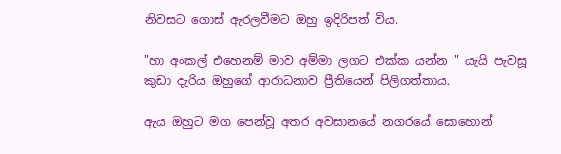නිවසට ගොස් ඇරලවීමට ඔහු ඉදිරිපත් විය.

"හා අංකල් එහෙනම් මාව අම්මා ලගට එක්ක යන්න " යැයි පැවසූ කුඩා දැරිය ඔහුගේ ආරාධනාව ප්‍රීතියෙන් පිලිගත්තාය.

ඇය ඔහුට මග පෙන්වූ අතර අවසානයේ නගරයේ සොහොන්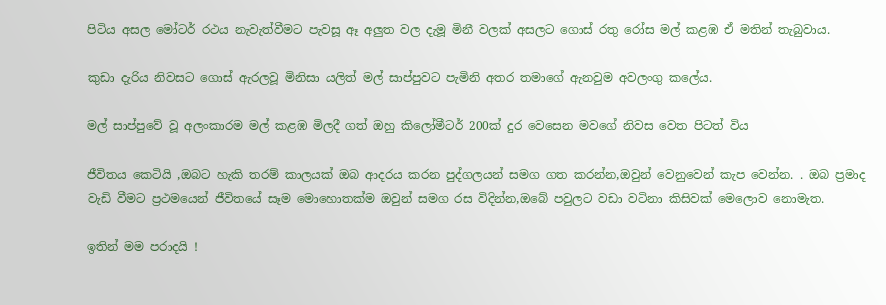පිටිය අසල මෝටර් රථය නැවැත්වීමට පැවසූ ඈ අලුත වල දැමූ මිනී වලක් අසලට ගොස් රතු රෝස මල් කළඹ ඒ මතින් තැබුවාය.

කුඩා දැරිය නිවසට ගොස් ඇරලවූ මිනිසා යලිත් මල් සාප්පුවට පැමිනි අතර තමාගේ ඇනවුම අවලංගු කලේය.

මල් සාප්පුවේ වූ අලංකාරම මල් කළඹ මිලදී ගත් ඔහු කිලෝමීටර් 200ක් දුර වෙසෙන මවගේ නිවස වෙත පිටත් විය

ජීවිතය කෙටියි ,ඔබට හැකි තරම් කාලයක් ඔබ ආදරය කරන පුද්ගලයන් සමග ගත කරන්න,ඔවුන් වෙනුවෙන් කැප වෙන්න. . ඔබ ප්‍රමාද වැඩි වීමට ප්‍රථමයෙන් ජීවිතයේ සෑම මොහොතක්ම ඔවුන් සමග රස විදින්න,ඔබේ පවුලට වඩා වටිනා කිසිවක් මෙලොව නොමැත.

ඉතින් මම පරාදයි !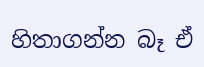හිතාගන්න බෑ ඒ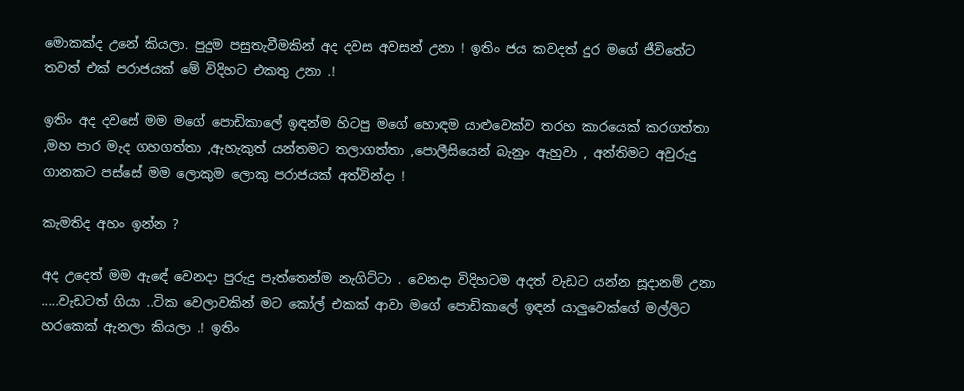මොකක්ද උනේ කියලා. පුදුම පසුතැවීමකින් අද දවස අවසන් උනා ! ඉතිං ජය කවදත් දුර මගේ ජීවිතේට තවත් එක් පරාජයක් මේ විදිහට එකතු උනා .!

ඉතිං අද දවසේ මම මගේ පොඩිකාලේ ඉඳන්ම හිටපු මගේ හොඳම යාළුවෙක්ව තරහ කාරයෙක් කරගත්තා ,මහ පාර මැද ගහගත්තා ,ඇහැකුත් යන්තමට තලාගත්තා ,පොලීසියෙන් බැනුං ඇහුවා , අන්තිමට අවුරුදු ගානකට පස්සේ මම ලොකුම ලොකු පරාජයක් අත්වින්දා !

කැමතිද අහං ඉන්න ?

අද උදෙත් මම ඇඳේ වෙනදා පුරුදු පැත්තෙන්ම නැගිට්ටා . වෙනදා විදිහටම අදත් වැඩට යන්න සූදානම් උනා .....වැඩටත් ගියා ..ටික වෙලාවකින් මට කෝල් එකක් ආවා මගේ පොඩිකාලේ ඉඳන් යාලුවෙක්ගේ මල්ලිට හරකෙක් ඇනලා කියලා .! ඉතිං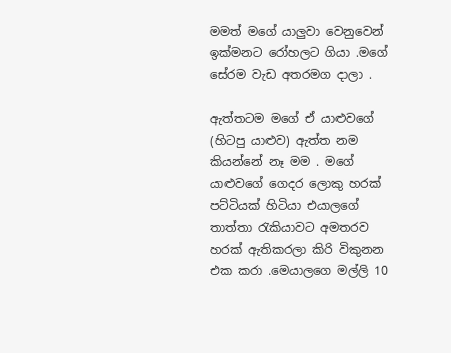මමත් මගේ යාලුවා වෙනුවෙන් ඉක්මනට රෝහලට ගියා .මගේ සේරම වැඩ අතරමග දාලා .

ඇත්තටම මගේ ඒ යාළුවගේ (හිටපු යාළුව) ඇත්ත නම කියන්නේ නෑ මම . මගේ යාළුවගේ ගෙදර ලොකු හරක් පට්ටියක් හිටියා එයාලගේ තාත්තා රැකියාවට අමතරව හරක් ඇතිකරලා කිරි විකුනන එක කරා .මෙයාලගෙ මල්ලි 10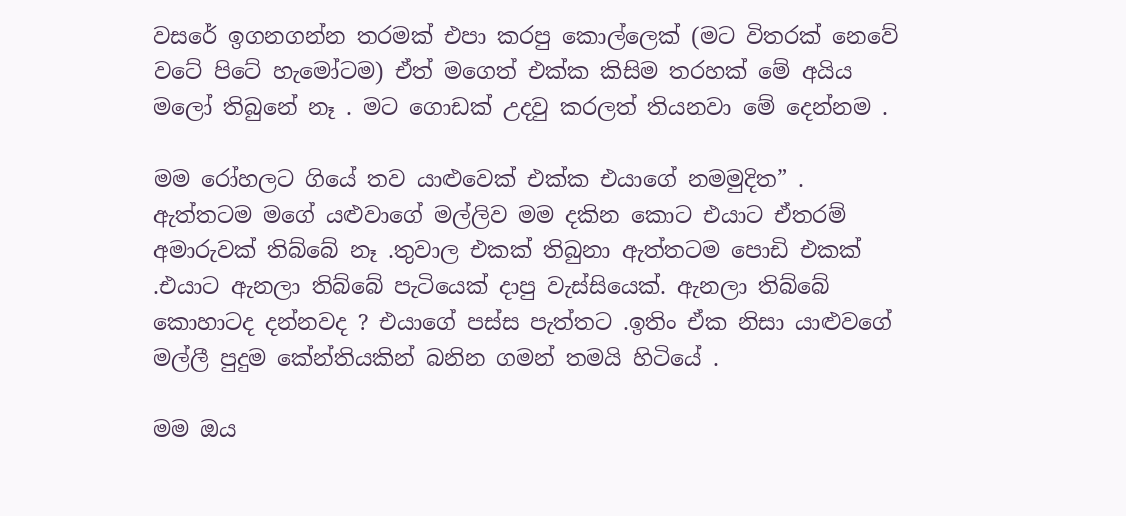වසරේ ඉගනගන්න තරමක් එපා කරපු කොල්ලෙක් (මට විතරක් නෙවේ වටේ පිටේ හැමෝටම) ඒත් මගෙත් එක්ක කිසිම තරහක් මේ අයිය මලෝ තිබුනේ නෑ . මට ගොඩක් උදවු කරලත් තියනවා මේ දෙන්නම .

මම රෝහලට ගියේ තව යාළුවෙක් එක්ක එයාගේ නමමුදිත” . ඇත්තටම මගේ යළුවාගේ මල්ලිව මම දකින කොට එයාට ඒතරම් අමාරුවක් තිබ්බේ නෑ .තුවාල එකක් තිබුනා ඇත්තටම පොඩි එකක් .එයාට ඇනලා තිබ්බේ පැටියෙක් දාපු වැස්සියෙක්. ඇනලා තිබ්බේ කොහාටද දන්නවද ? එයාගේ පස්ස පැත්තට .ඉතිං ඒක නිසා යාළුවගේ මල්ලී පුදුම කේන්තියකින් බනින ගමන් තමයි හිටියේ .

මම ඔය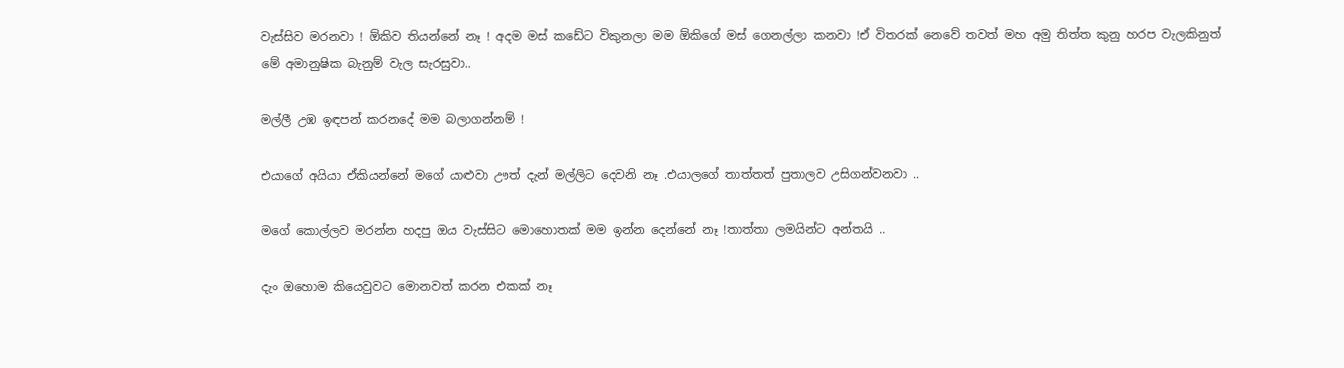වැස්සිව මරනවා ! ඕකිව තියන්නේ නෑ ! අදම මස් කඩේට විකුනලා මම ඕකිගේ මස් ගෙනල්ලා කනවා !ඒ විතරක් නෙවේ තවත් මහ අමු තිත්ත කුනු හරප වැලකිනුත් මේ අමානුෂික බැනුම් වැල සැරසුවා..

මල්ලී උඹ ඉඳපන් කරනදේ මම බලාගන්නම් !

එයාගේ අයියා ඒකියන්නේ මගේ යාළුවා ඌත් දැන් මල්ලිට දෙවනි නෑ .එයාලගේ තාත්තත් පුතාලව උසිගන්වනවා ..

මගේ කොල්ලව මරන්න හදපු ඔය වැස්සිට මොහොතක් මම ඉන්න දෙන්නේ නෑ !තාත්තා ලමයින්ට අන්තයි ..

දැං ඔහොම කියෙවුවට මොනවත් කරන එකක් නෑ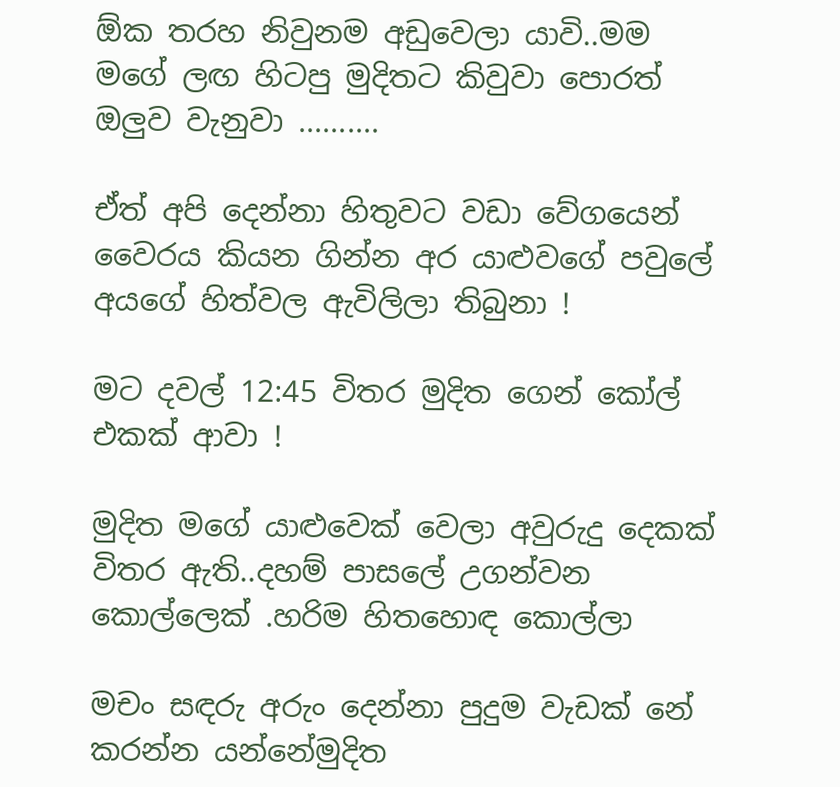ඕක තරහ නිවුනම අඩුවෙලා යාවි..මම මගේ ලඟ හිටපු මුදිතට කිවුවා පොරත් ඔලුව වැනුවා ..........

ඒත් අපි දෙන්නා හිතුවට වඩා වේගයෙන් වෛරය කියන ගින්න අර යාළුවගේ පවුලේ අයගේ හිත්වල ඇවිලිලා තිබුනා !

මට දවල් 12:45 විතර මුදිත ගෙන් කෝල් එකක් ආවා !

මුදිත මගේ යාළුවෙක් වෙලා අවුරුදු දෙකක් විතර ඇති..දහම් පාසලේ උගන්වන කොල්ලෙක් .හරිම හිතහොඳ කොල්ලා

මචං සඳරු අරුං දෙන්නා පුදුම වැඩක් නේ කරන්න යන්නේමුදිත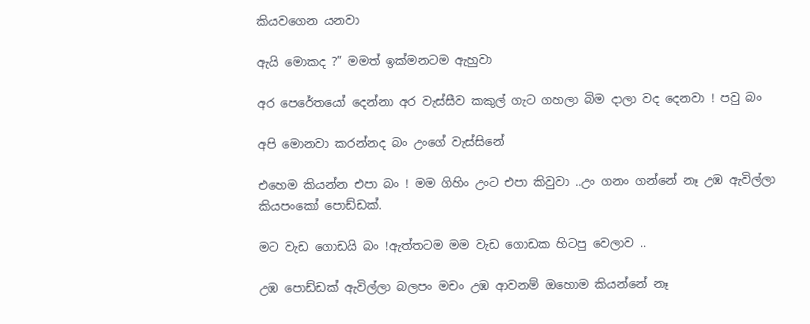කියවගෙන යනවා

ඇයි මොකද ?” මමත් ඉක්මනටම ඇහුවා

අර පෙරේතයෝ දෙන්නා අර වැස්සීව කකුල් ගැට ගහලා බිම දාලා වද දෙනවා ! පවු බං

අපි මොනවා කරන්නද බං උංගේ වැස්සිනේ

එහෙම කියන්න එපා බං ! මම ගිහිං උංට එපා කිවුවා ..උං ගනං ගන්නේ නෑ උඹ ඇවිල්ලා කියපංකෝ පොඩ්ඩක්.

මට වැඩ ගොඩයි බං !ඇත්තටම මම වැඩ ගොඩක හිටපු වෙලාව ..

උඹ පොඩ්ඩක් ඇවිල්ලා බලපං මචං උඹ ආවනම් ඔහොම කියන්නේ නෑ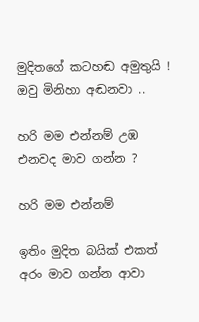මුදිතගේ කටහඬ අමුතුයි ! ඔවු මිනිහා අඬනවා ..

හරි මම එන්නම් උඹ එනවද මාව ගන්න ?

හරි මම එන්නම්

ඉතිං මුදිත බයික් එකත් අරං මාව ගන්න ආවා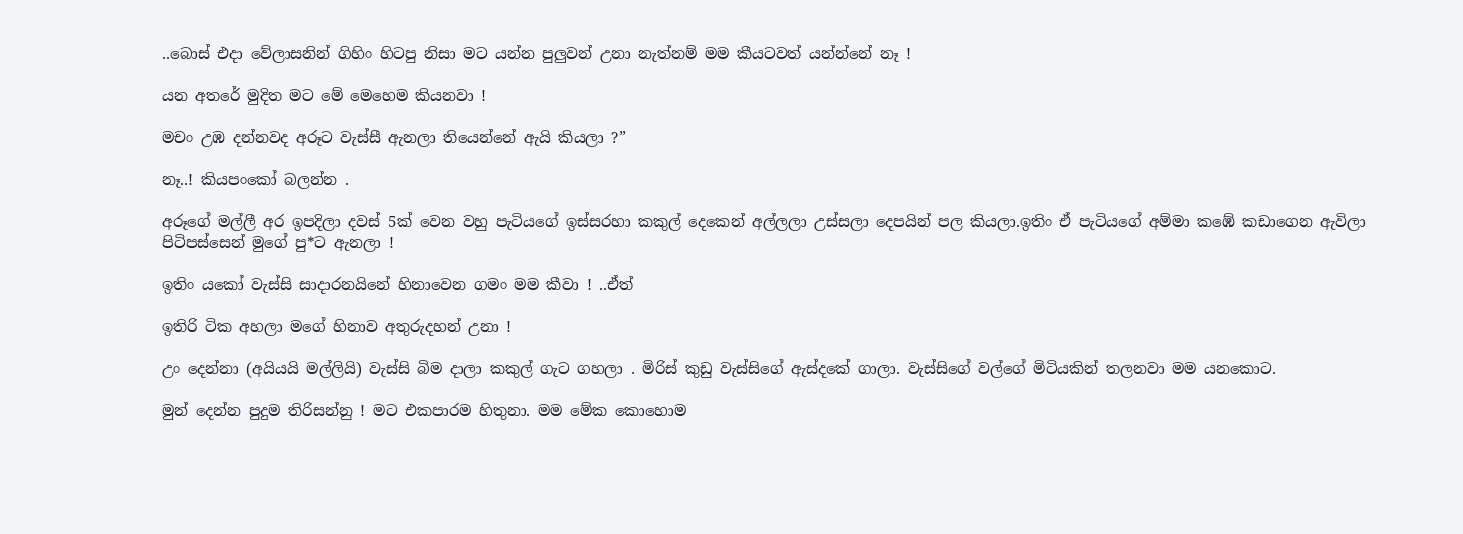..බොස් එදා වේලාසනින් ගිහිං හිටපු නිසා මට යන්න පුලුවන් උනා නැත්නම් මම කීයටවත් යන්න්නේ නෑ !

යන අතරේ මුදිත මට මේ මෙහෙම කියනවා !

මචං උඹ දන්නවද අරූට වැස්සී ඇනලා තියෙන්නේ ඇයි කියලා ?”

නෑ..! කියපංකෝ බලන්න .

අරූගේ මල්ලී අර ඉපදිලා දවස් 5ක් වෙන වහු පැටියගේ ඉස්සරහා කකුල් දෙකෙන් අල්ලලා උස්සලා දෙපයින් පල කියලා.ඉතිං ඒ පැටියගේ අම්මා කඹේ කඩාගෙන ඇවිලා පිටිපස්සෙන් මුගේ පු*ට ඇනලා !

ඉතිං යකෝ වැස්සි සාදාරනයිනේ හිනාවෙන ගමං මම කීවා ! ..ඒත්

ඉතිරි ටික අහලා මගේ හිනාව අතුරුදහන් උනා !

උං දෙන්නා (අයියයි මල්ලියි) වැස්සි බිම දාලා කකුල් ගැට ගහලා . මිරිස් කුඩු වැස්සිගේ ඇස්දකේ ගාලා. වැස්සිගේ වල්ගේ මිටියකින් තලනවා මම යනකොට.

මුන් දෙන්න පුදුම තිරිසන්නු ! මට එකපාරම හිතුනා. මම මේක කොහොම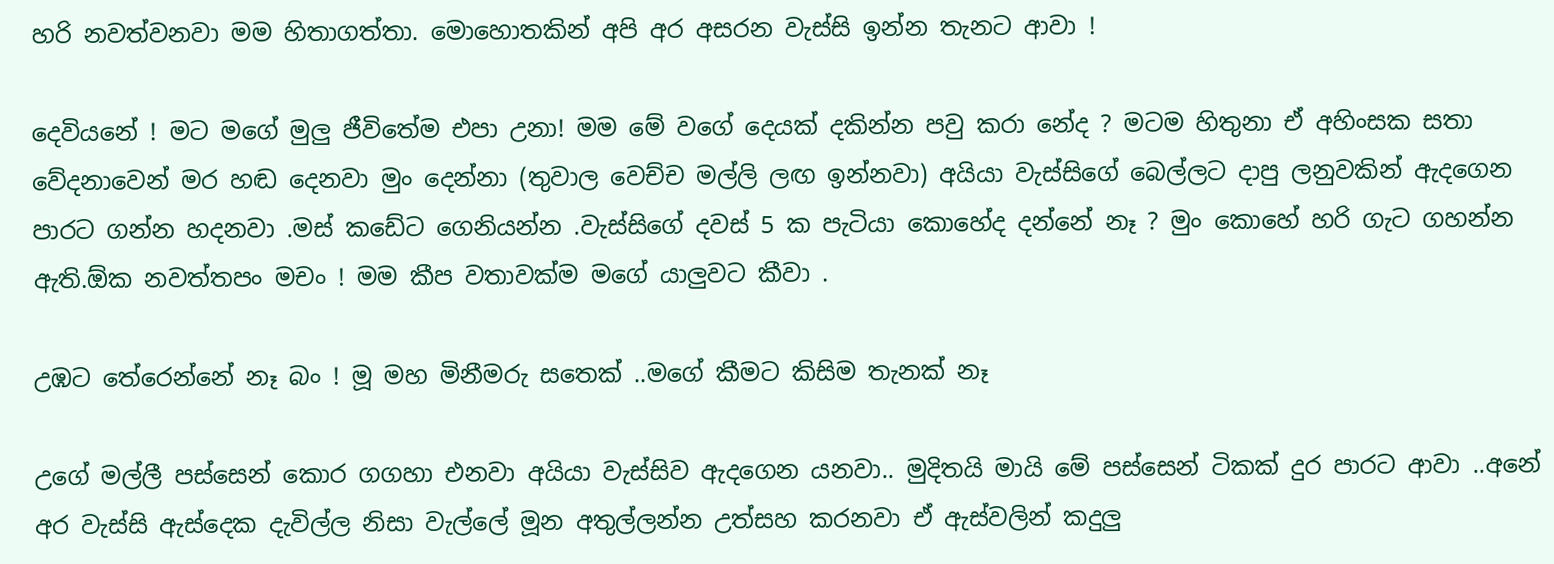හරි නවත්වනවා මම හිතාගත්තා. මොහොතකින් අපි අර අසරන වැස්සි ඉන්න තැනට ආවා !

දෙවියනේ ! මට මගේ මුලු ජීවිතේම එපා උනා! මම මේ වගේ දෙයක් දකින්න පවු කරා නේද ? මටම හිතුනා ඒ අහිංසක සතා වේදනාවෙන් මර හඬ දෙනවා මුං දෙන්නා (තුවාල වෙච්ච මල්ලි ලඟ ඉන්නවා) අයියා වැස්සිගේ බෙල්ලට දාපු ලනුවකින් ඇදගෙන පාරට ගන්න හදනවා .මස් කඩේට ගෙනියන්න .වැස්සිගේ දවස් 5 ක පැටියා කොහේද දන්නේ නෑ ? මුං කොහේ හරි ගැට ගහන්න ඇති.ඕක නවත්තපං මචං ! මම කීප වතාවක්ම මගේ යාලුවට කීවා .

උඹට තේරෙන්නේ නෑ බං ! මූ මහ මිනීමරු සතෙක් ..මගේ කීමට කිසිම තැනක් නෑ

උගේ මල්ලී පස්සෙන් කොර ගගහා එනවා අයියා වැස්සිව ඇදගෙන යනවා.. මුදිතයි මායි මේ පස්සෙන් ටිකක් දුර පාරට ආවා ..අනේ අර වැස්සි ඇස්දෙක දැවිල්ල නිසා වැල්ලේ මූන අතුල්ලන්න උත්සහ කරනවා ඒ ඇස්වලින් කදුලු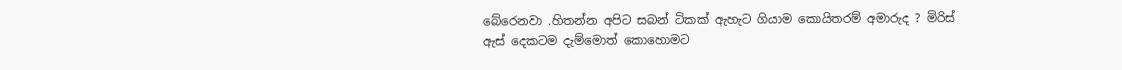බේරෙනවා .හිතන්න අපිට සබන් ටිකක් ඇහැට ගියාම කොයිතරම් අමාරුද ? මිරිස් ඇස් දෙකටම දැම්මොත් කොහොමට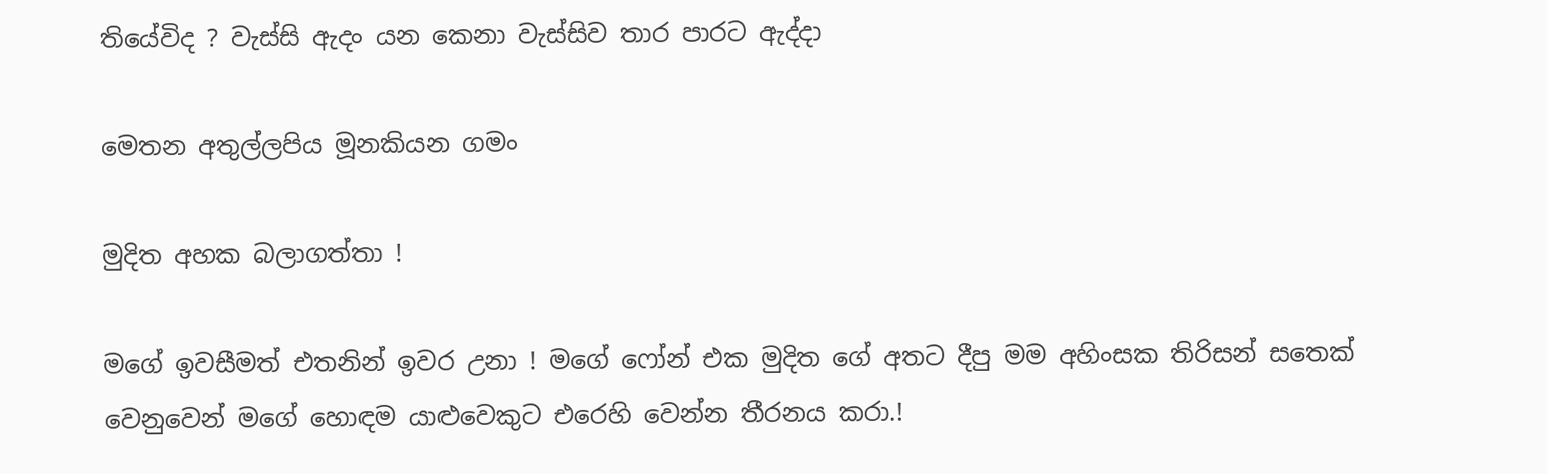තියේවිද ? වැස්සි ඇදං යන කෙනා වැස්සිව තාර පාරට ඇද්දා

මෙතන අතුල්ලපිය මූනකියන ගමං

මුදිත අහක බලාගත්තා !

මගේ ඉවසීමත් එතනින් ඉවර උනා ! මගේ ෆෝන් එක මුදිත ගේ අතට දීපු මම අහිංසක තිරිසන් සතෙක් වෙනුවෙන් මගේ හොඳම යාළුවෙකුට එරෙහි වෙන්න තීරනය කරා.!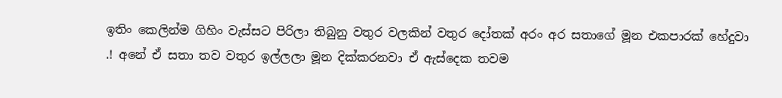ඉතිං කෙලින්ම ගිහිං වැස්සට පිරිලා තිබුනු වතුර වලකින් වතුර දෝතක් අරං අර සතාගේ මූන එකපාරක් හේදුවා .! අනේ ඒ සතා තව වතුර ඉල්ලලා මූන දික්කරනවා ඒ ඇස්දෙක තවම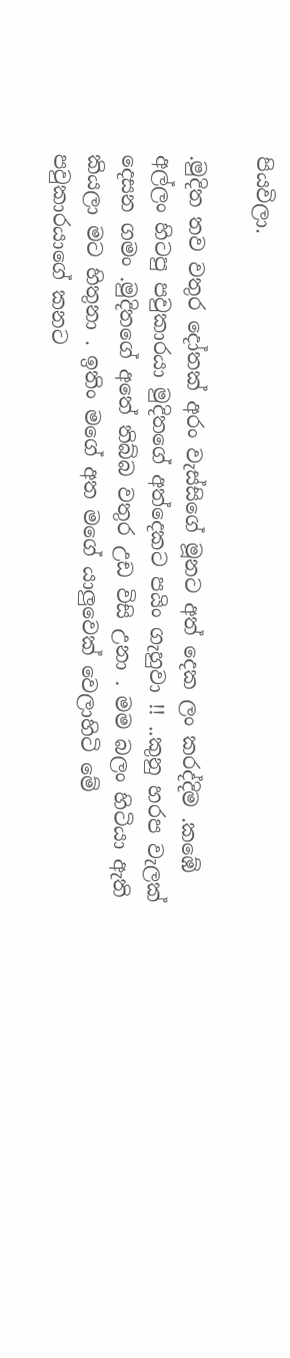පියවිලා.

.මුදිත තව වතුර දෝතක් අරං වැස්සිගේ මූනට අත් දෙක ලං කරද්දිම .කඹේ අල්ලං හිටපු පවුකාරයා මුදිතගේ අත්දෙකට පයිං ගැහුවා !! ..කුනු හරප වැලක් දෙසන ගමං .මුදිතගේ අතේ තිබ්බ වතුර උඩ විසි උනා . මම බලං හිටියා ඇති කියලා මට හිතුනා . ඉතිං මගේ අත මගේ යාලුවෙක් වෙලාහිටි මේ පවුකාරයාගේ කනට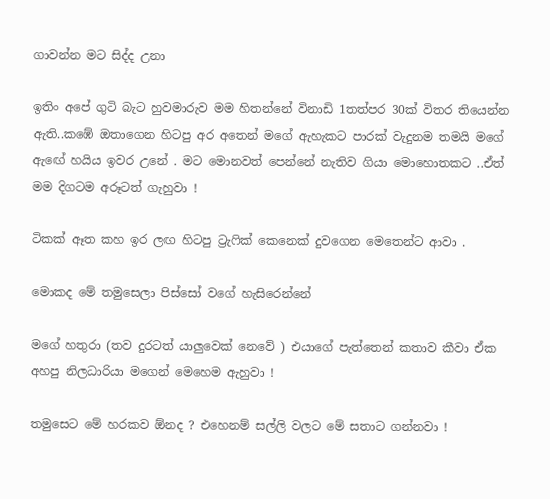ගාවන්න මට සිද්ද උනා

ඉතිං අපේ ගුටි බැට හුවමාරුව මම හිතන්නේ විනාඩි 1තත්පර 30ක් විතර තියෙන්න ඇති..කඹේ ඔතාගෙන හිටපු අර අතෙන් මගේ ඇහැකට පාරක් වැදුනම තමයි මගේ ඇඟේ හයිය ඉවර උනේ . මට මොනවත් පෙන්නේ නැතිව ගියා මොහොතකට ..ඒත් මම දිගටම අරූටත් ගැහුවා !

ටිකක් ඈත කහ ඉර ලඟ හිටපු ට්‍රැෆික් කෙනෙක් දුවගෙන මෙතෙන්ට ආවා .

මොකද මේ තමුසෙලා පිස්සෝ වගේ හැසිරෙන්නේ

මගේ හතුරා (තව දුරටත් යාලුවෙක් නෙවේ ) එයාගේ පැත්තෙන් කතාව කීවා ඒක අහපු නිලධාරියා මගෙන් මෙහෙම ඇහුවා !

තමුසෙට මේ හරකව ඕනද ? එහෙනම් සල්ලි වලට මේ සතාට ගන්නවා !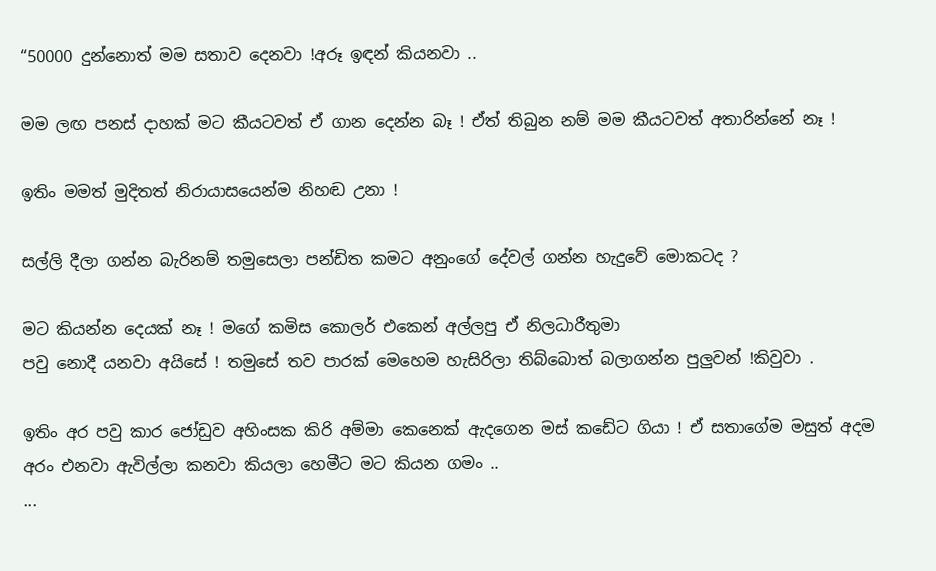“50000 දුන්නොත් මම සතාව දෙනවා !අරූ ඉඳන් කියනවා ..

මම ලඟ පනස් දාහක් මට කීයටවත් ඒ ගාන දෙන්න බෑ ! ඒත් තිබුන නම් මම කීයටවත් අතාරින්නේ නෑ !

ඉතිං මමත් මුදිතත් නිරායාසයෙන්ම නිහඬ උනා !

සල්ලි දීලා ගන්න බැරිනම් තමුසෙලා පන්ඩිත කමට අනුංගේ දේවල් ගන්න හැදුවේ මොකටද ?

මට කියන්න දෙයක් නෑ ! මගේ කමිස කොලර් එකෙන් අල්ලපු ඒ නිලධාරීතුමා
පවු නොදී යනවා අයිසේ ! තමුසේ තව පාරක් මෙහෙම හැසිරිලා තිබ්බොත් බලාගන්න පුලුවන් !කිවුවා .

ඉතිං අර පවු කාර ජෝඩුව අහිංසක කිරි අම්මා කෙනෙක් ඇදගෙන මස් කඩේට ගියා ! ඒ සතාගේම මසුත් අදම අරං එනවා ඇවිල්ලා කනවා කියලා හෙමීට මට කියන ගමං ..
...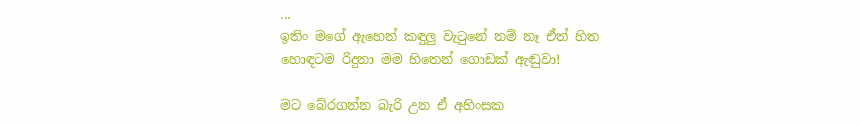...
ඉතිං මගේ ඇහෙන් කඳුලු වැටුනේ නම් නෑ ඒත් හිත හොඳටම රිදුනා මම හිතෙන් ගොඩක් ඇඬුවා!

මට බේරගන්න බැරි උන ඒ අහිංසක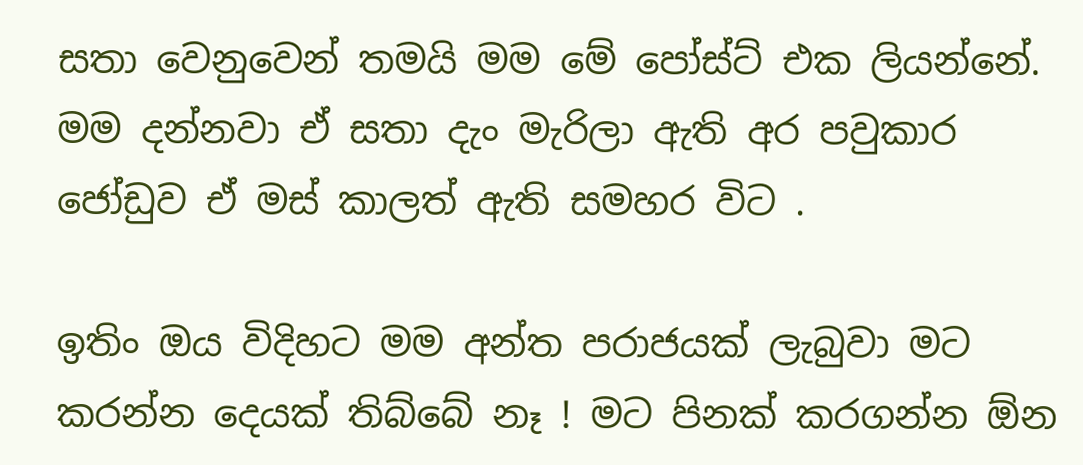සතා වෙනුවෙන් තමයි මම මේ පෝස්ට් එක ලියන්නේ. මම දන්නවා ඒ සතා දැං මැරිලා ඇති අර පවුකාර ජෝඩුව ඒ මස් කාලත් ඇති සමහර විට .

ඉතිං ඔය විදිහට මම අන්ත පරාජයක් ලැබුවා මට කරන්න දෙයක් තිබ්බේ නෑ ! මට පිනක් කරගන්න ඕන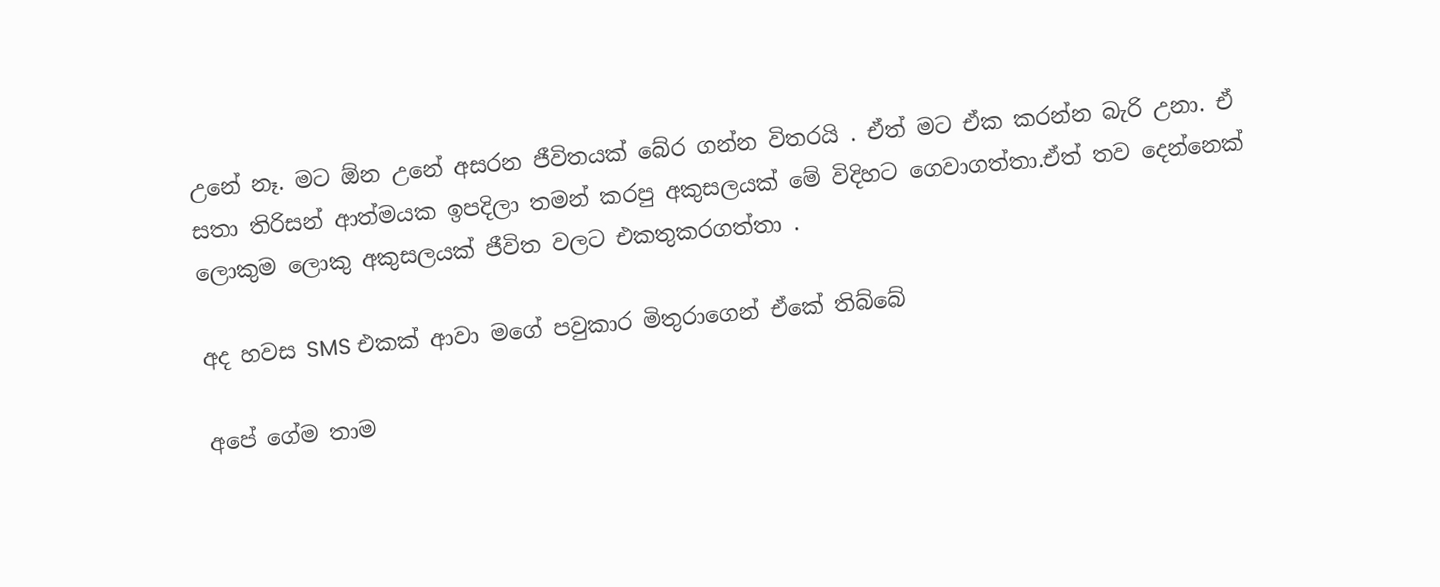උනේ නෑ. මට ඕන උනේ අසරන ජීවිතයක් බේර ගන්න විතරයි . ඒත් මට ඒක කරන්න බැරි උනා. ඒ සතා තිරිසන් ආත්මයක ඉපදිලා තමන් කරපු අකුසලයක් මේ විදිහට ගෙවාගත්තා.ඒත් තව දෙන්නෙක් ලොකුම ලොකු අකුසලයක් ජීවිත වලට එකතුකරගත්තා .

අද හවස SMS එකක් ආවා මගේ පවුකාර මිතුරාගෙන් ඒකේ තිබ්බේ

අපේ ගේම තාම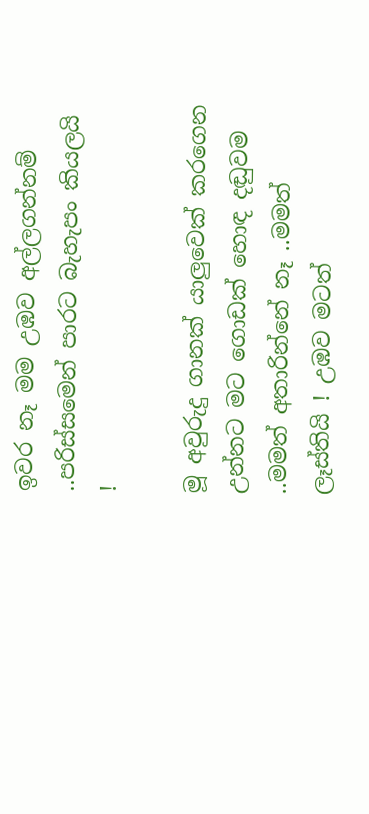ඉවර නෑ මම උඹව අල්ලගන්නම් ..පරිස්සමෙන් පාරට බැහැපං කියලයි !

මූ අවුරුදු ගානක් යාලුවෙක් කරගෙන උන්නට මට ගොඩක් හොඳ දඬුවම ..මමත් අතාරින්නේ නෑ ..මමත් ලෑස්තියි ! උඹව මටත්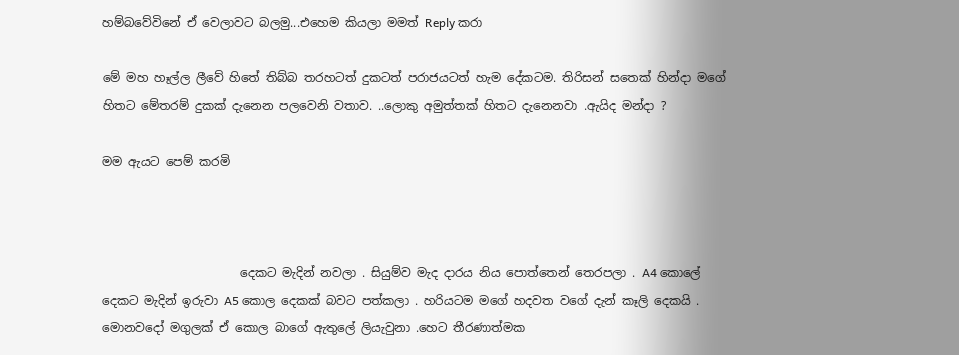හම්බවේවිනේ ඒ වෙලාවට බලමු...එහෙම කියලා මමත් Reply කරා

මේ මහ හෑල්ල ලීවේ හිතේ තිබ්බ තරහටත් දුකටත් පරාජයටත් හැම දේකටම. තිරිසන් සතෙක් හින්දා මගේ හිතට මේතරම් දුකක් දැනෙන පලවෙනි වතාව. ..ලොකු අමුත්තක් හිතට දැනෙනවා .ඇයිද මන්දා ?

මම ඇයට පෙම් කරමි



                       දෙකට මැදින් නවලා . සියුම්ව මැද දාරය නිය පොත්තෙන් තෙරපලා . A4 කොලේ දෙකට මැදින් ඉරුවා A5 කොල දෙකක් බවට පත්කලා . හරියටම මගේ හදවත වගේ දැන් කෑලි දෙකයි . මොනවදෝ මගුලක් ඒ කොල බාගේ ඇතුලේ ලියැවුනා .හෙට තීරණාත්මක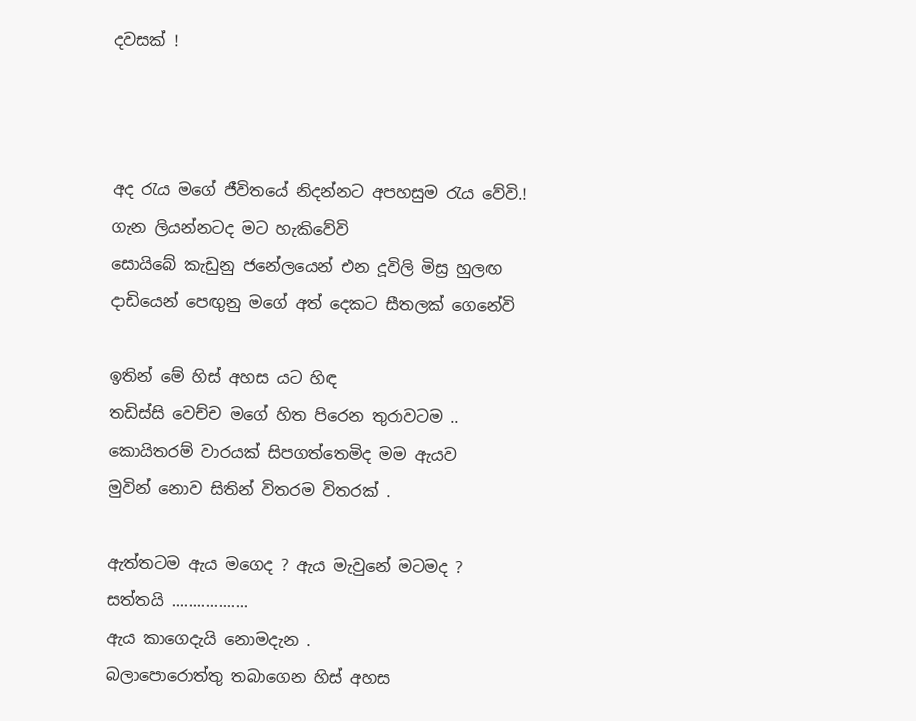දවසක් !



අද රැය මගේ ජීවිතයේ නිදන්නට අපහසුම රැය වේවි.!
ගැන ලියන්නටද මට හැකිවේවි
සොයිබේ කැඩුනු ජනේලයෙන් එන දූවිලි මිස්‍ර හුලඟ
දාඩියෙන් පෙඟුනු මගේ අත් දෙකට සීතලක් ගෙනේවි

ඉතින් මේ හිස් අහස යට හිඳ
තඩිස්සි වෙච්ච මගේ හිත පිරෙන තුරාවටම ..
කොයිතරම් වාරයක් සිපගත්තෙමිද මම ඇයව
මුවින් නොව සිතින් විතරම විතරක් .

ඇත්තටම ඇය මගෙද ? ඇය මැවුනේ මටමද ?
සත්තයි ..................
ඇය කාගෙදැයි නොමදැන .
බලාපොරොත්තු තබාගෙන හිස් අහස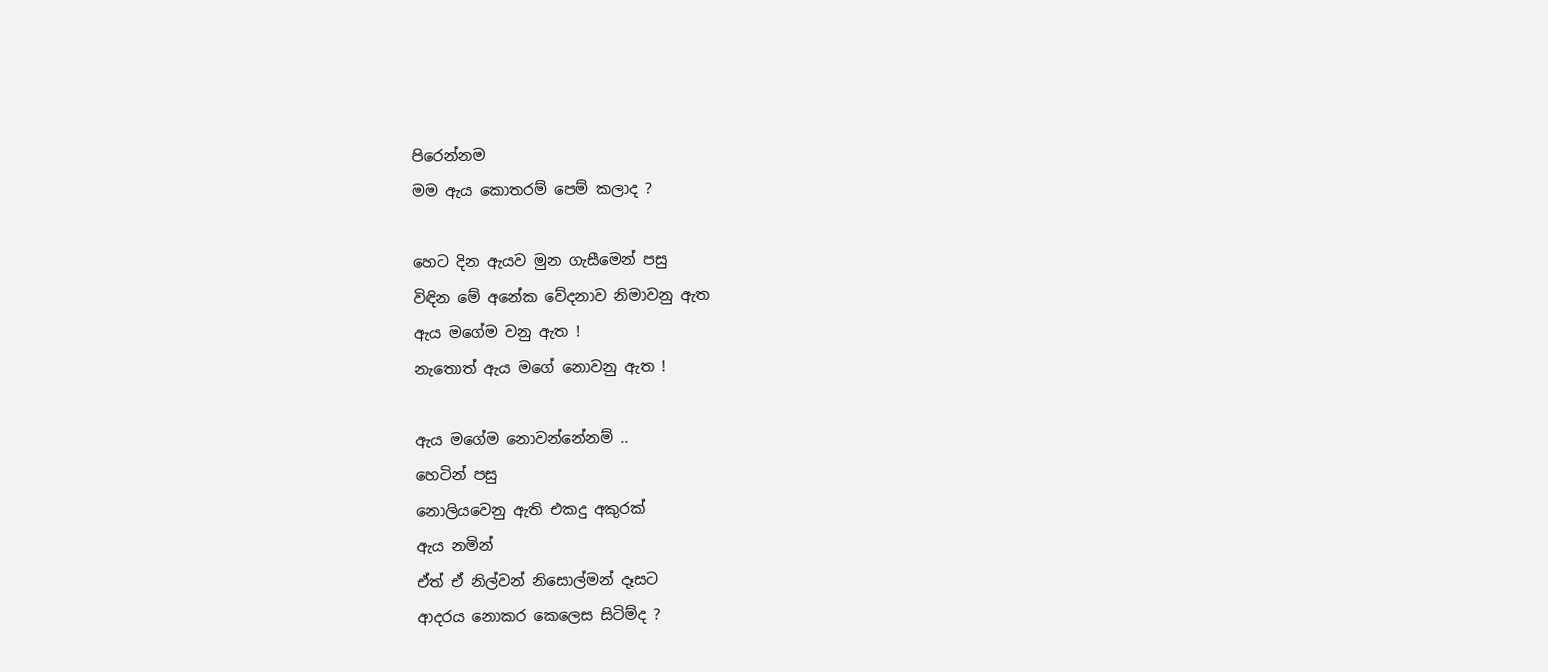පිරෙන්නම
මම ඇය කොතරම් පෙම් කලාද ?

හෙට දින ඇයව මුන ගැසීමෙන් පසු
විඳින මේ අනේක වේදනාව නිමාවනු ඇත
ඇය මගේම වනු ඇත !
නැතොත් ඇය මගේ නොවනු ඇත !

ඇය මගේම නොවන්නේනම් ..
හෙටින් පසු
නොලියවෙනු ඇති එකදු අකුරක්
ඇය නමින්
ඒත් ඒ නිල්වන් නිසොල්මන් දෑසට
ආදරය නොකර කෙලෙස සිටිම්ද ?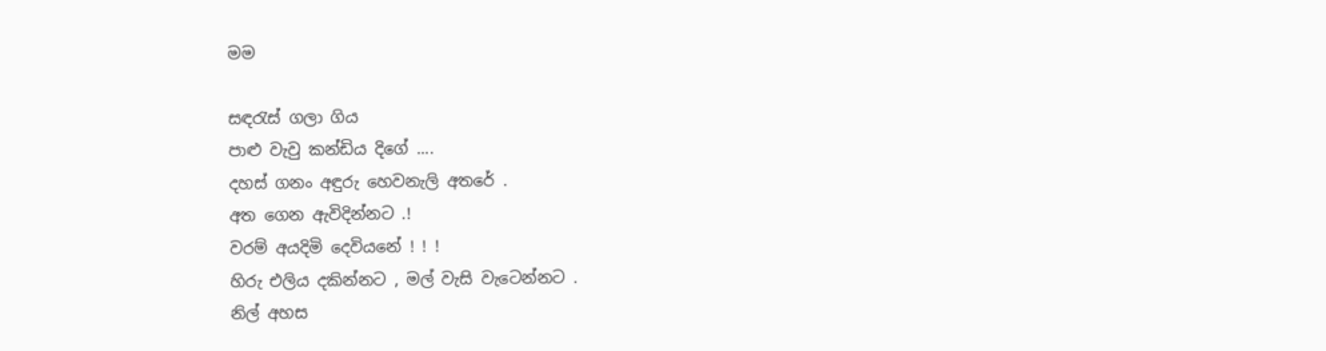මම

සඳරැස් ගලා ගිය
පාළු වැවු කන්ඩිය දිගේ ....
දහස් ගනං අඳුරු හෙවනැලි අතරේ .
අත ගෙන ඇවිදින්නට .!
වරම් අයදිමි දෙවියනේ ! ! !
හිරු එලිය දකින්නට , මල් වැසි වැටෙන්නට .
නිල් අහස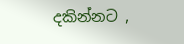දකින්නට ,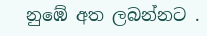නුඹේ අත ලබන්නට .